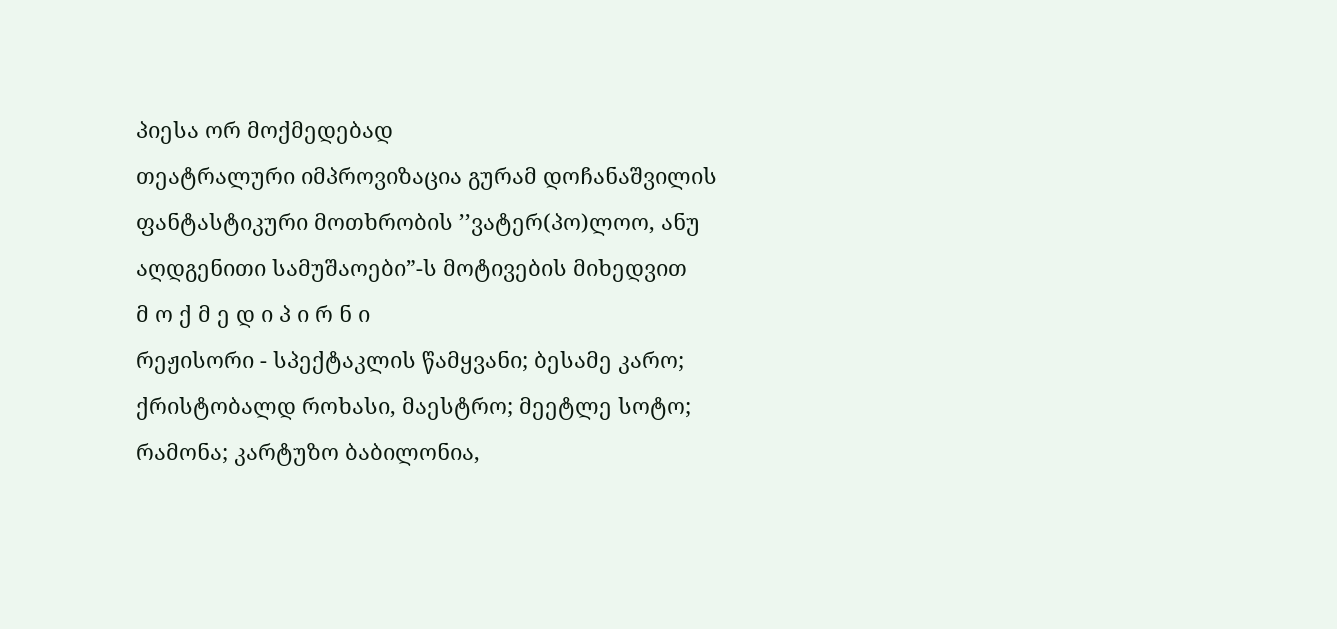პიესა ორ მოქმედებად
თეატრალური იმპროვიზაცია გურამ დოჩანაშვილის ფანტასტიკური მოთხრობის ’’ვატერ(პო)ლოო, ანუ აღდგენითი სამუშაოები”-ს მოტივების მიხედვით
მ ო ქ მ ე დ ი პ ი რ ნ ი
რეჟისორი - სპექტაკლის წამყვანი; ბესამე კარო; ქრისტობალდ როხასი, მაესტრო; მეეტლე სოტო; რამონა; კარტუზო ბაბილონია,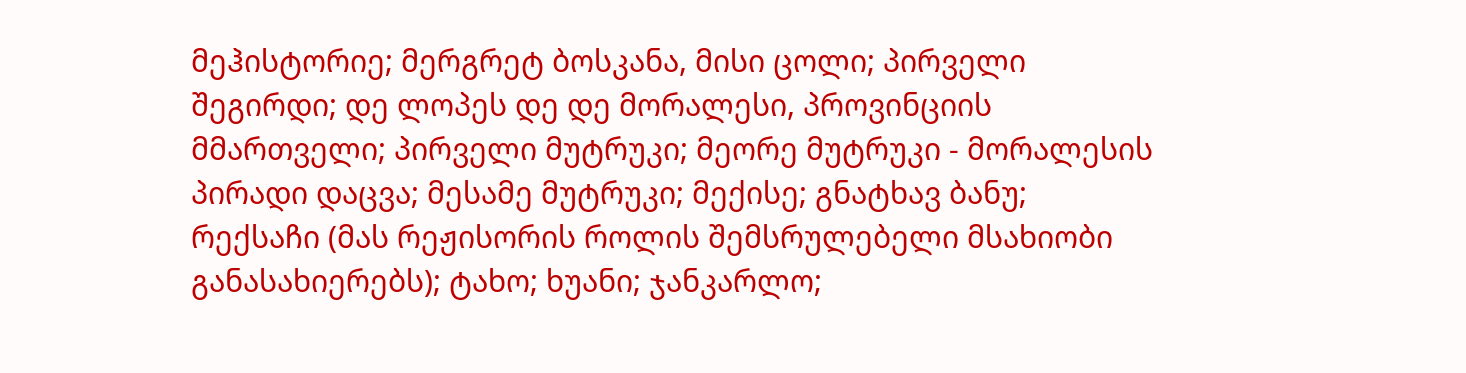მეჰისტორიე; მერგრეტ ბოსკანა, მისი ცოლი; პირველი შეგირდი; დე ლოპეს დე დე მორალესი, პროვინციის მმართველი; პირველი მუტრუკი; მეორე მუტრუკი - მორალესის პირადი დაცვა; მესამე მუტრუკი; მექისე; გნატხავ ბანუ; რექსაჩი (მას რეჟისორის როლის შემსრულებელი მსახიობი განასახიერებს); ტახო; ხუანი; ჯანკარლო;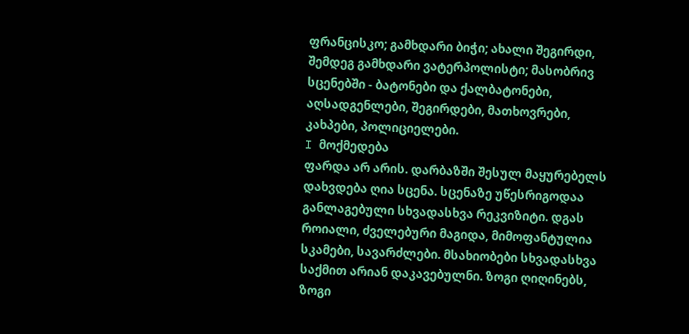ფრანცისკო; გამხდარი ბიჭი; ახალი შეგირდი, შემდეგ გამხდარი ვატერპოლისტი; მასობრივ სცენებში - ბატონები და ქალბატონები, აღსადგენლები, შეგირდები, მათხოვრები, კახპები, პოლიციელები.
I მოქმედება
ფარდა არ არის. დარბაზში შესულ მაყურებელს დახვდება ღია სცენა. სცენაზე უწესრიგოდაა განლაგებული სხვადასხვა რეკვიზიტი. დგას როიალი, ძველებური მაგიდა, მიმოფანტულია სკამები, სავარძლები. მსახიობები სხვადასხვა საქმით არიან დაკავებულნი. ზოგი ღიღინებს, ზოგი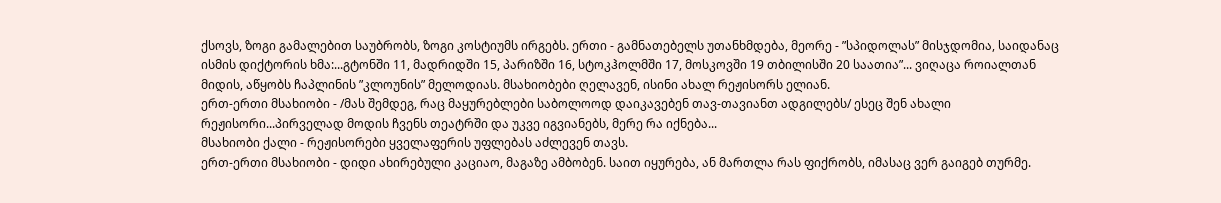ქსოვს, ზოგი გამალებით საუბრობს, ზოგი კოსტიუმს ირგებს. ერთი - გამნათებელს უთანხმდება, მეორე - ”სპიდოლას” მისჯდომია, საიდანაც ისმის დიქტორის ხმა:...გტონში 11, მადრიდში 15, პარიზში 16, სტოკჰოლმში 17, მოსკოვში 19 თბილისში 20 საათია”... ვიღაცა როიალთან მიდის, აწყობს ჩაპლინის ”კლოუნის” მელოდიას. მსახიობები ღელავენ, ისინი ახალ რეჟისორს ელიან.
ერთ-ერთი მსახიობი - /მას შემდეგ, რაც მაყურებლები საბოლოოდ დაიკავებენ თავ-თავიანთ ადგილებს/ ესეც შენ ახალი რეჟისორი...პირველად მოდის ჩვენს თეატრში და უკვე იგვიანებს, მერე რა იქნება...
მსახიობი ქალი - რეჟისორები ყველაფერის უფლებას აძლევენ თავს.
ერთ-ერთი მსახიობი - დიდი ახირებული კაციაო, მაგაზე ამბობენ. საით იყურება, ან მართლა რას ფიქრობს, იმასაც ვერ გაიგებ თურმე.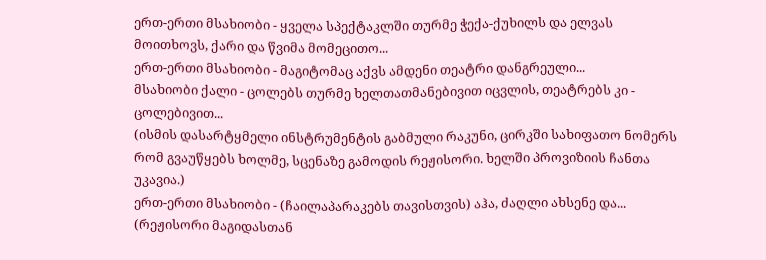ერთ-ერთი მსახიობი - ყველა სპექტაკლში თურმე ჭექა-ქუხილს და ელვას მოითხოვს, ქარი და წვიმა მომეცითო...
ერთ-ერთი მსახიობი - მაგიტომაც აქვს ამდენი თეატრი დანგრეული...
მსახიობი ქალი - ცოლებს თურმე ხელთათმანებივით იცვლის, თეატრებს კი - ცოლებივით...
(ისმის დასარტყმელი ინსტრუმენტის გაბმული რაკუნი, ცირკში სახიფათო ნომერს რომ გვაუწყებს ხოლმე, სცენაზე გამოდის რეჟისორი. ხელში პროვიზიის ჩანთა უკავია.)
ერთ-ერთი მსახიობი - (ჩაილაპარაკებს თავისთვის) აჰა, ძაღლი ახსენე და... (რეჟისორი მაგიდასთან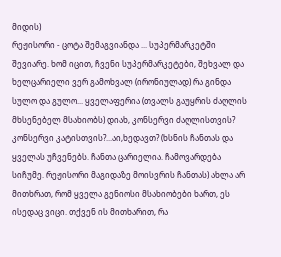მიდის)
რეჟისორი - ცოტა შემაგვიანდა ... სუპერმარკეტში შევიარე. ხომ იცით, ჩვენი სუპერმარკეტები, შეხვალ და ხელცარიელი ვერ გამოხვალ (ირონიულად) რა გინდა სულო და გულო... ყველაფერია (თვალს გაუყრის ძაღლის მხსენებელ მსახიობს) დიახ, კონსერვი ძაღლისთვის? კონსერვი კატისთვის?...აი,ხედავთ? (ხსნის ჩანთას და ყველას უჩვენებს. ჩანთა ცარიელია. ჩამოვარდება სიჩუმე. რეჟისორი მაგიდაზე მოისვრის ჩანთას) ახლა არ მითხრათ, რომ ყველა გენიოსი მსახიობები ხართ, ეს ისედაც ვიცი. თქვენ ის მითხარით, რა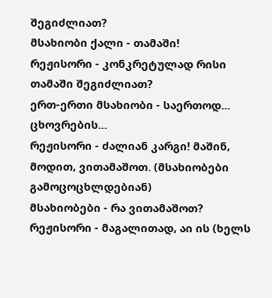შეგიძლიათ?
მსახიობი ქალი - თამაში!
რეჟისორი - კონკრეტულად რისი თამაში შეგიძლიათ?
ერთ-ერთი მსახიობი - საერთოდ... ცხოვრების...
რეჟისორი - ძალიან კარგი! მაშინ, მოდით, ვითამაშოთ. (მსახიობები გამოცოცხლდებიან)
მსახიობები - რა ვითამაშოთ?
რეჟისორი - მაგალითად, აი ის (ხელს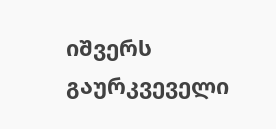იშვერს გაურკვეველი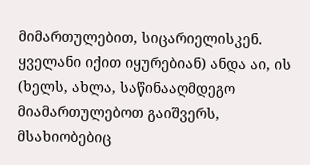მიმართულებით, სიცარიელისკენ. ყველანი იქით იყურებიან) ანდა აი, ის (ხელს, ახლა, საწინააღმდეგო მიამართულებოთ გაიშვერს, მსახიობებიც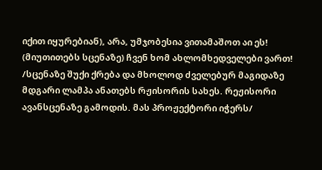იქით იყურებიან), არა, უმჯობესია ვითამაშოთ აი ეს! (მიუთითებს სცენაზე) ჩვენ ხომ ახლომხედველები ვართ!
/სცენაზე შუქი ქრება და მხოლოდ ძველებურ მაგიდაზე მდგარი ლამპა ანათებს რჟისორის სახეს. რეჟისორი ავანსცენაზე გამოდის. მას პროჟექტორი იჭერს/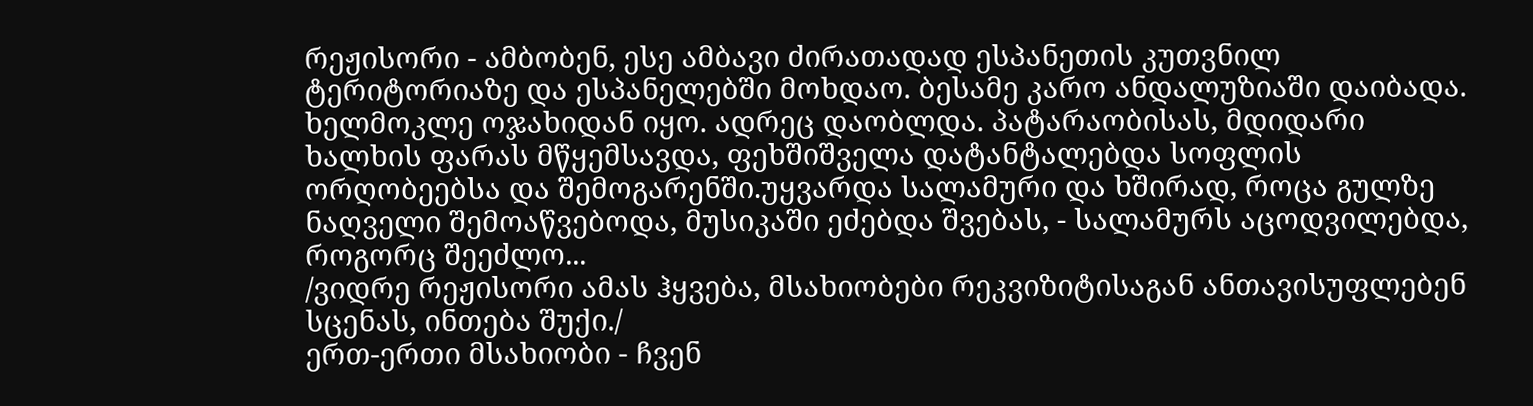რეჟისორი - ამბობენ, ესე ამბავი ძირათადად ესპანეთის კუთვნილ ტერიტორიაზე და ესპანელებში მოხდაო. ბესამე კარო ანდალუზიაში დაიბადა. ხელმოკლე ოჯახიდან იყო. ადრეც დაობლდა. პატარაობისას, მდიდარი ხალხის ფარას მწყემსავდა, ფეხშიშველა დატანტალებდა სოფლის ორღობეებსა და შემოგარენში.უყვარდა სალამური და ხშირად, როცა გულზე ნაღველი შემოაწვებოდა, მუსიკაში ეძებდა შვებას, - სალამურს აცოდვილებდა, როგორც შეეძლო...
/ვიდრე რეჟისორი ამას ჰყვება, მსახიობები რეკვიზიტისაგან ანთავისუფლებენ სცენას, ინთება შუქი./
ერთ-ერთი მსახიობი - ჩვენ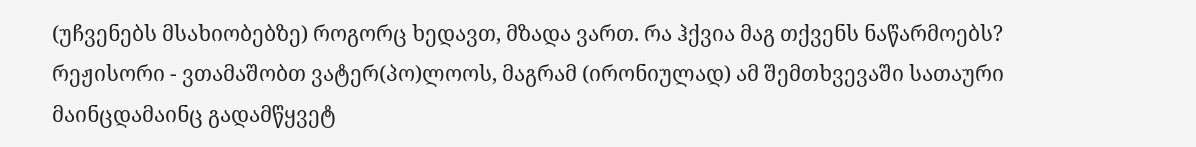(უჩვენებს მსახიობებზე) როგორც ხედავთ, მზადა ვართ. რა ჰქვია მაგ თქვენს ნაწარმოებს?
რეჟისორი - ვთამაშობთ ვატერ(პო)ლოოს, მაგრამ (ირონიულად) ამ შემთხვევაში სათაური მაინცდამაინც გადამწყვეტ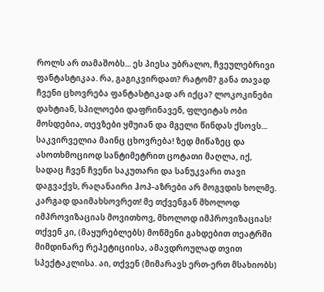როლს არ თამაშობს... ეს პიესა უბრალო, ჩვეულებრივი ფანტასტიკაა. რა, გაგიკვირდათ? რატომ? განა თავად ჩვენი ცხოვრება ფანტასტიკად არ იქცა? ლოკოკინები დახტიან, სპილოები დაფრინავენ, ფლეიტას ობი მოსდებია, თევზები ყმუიან და მგელი წინდას ქსოვს... საკვირველია მაინც ცხოვრება! ზედ მიწაზეც და ასოთხმოციოდ სანტიმეტრით ცოტათი მაღლა, იქ, სადაც ჩვენ ჩვენი საკუთარი და სანუკვარი თავი დაგვაქვს, რაღანაირი ჰოპ-აზრები არ მოგვდის ხოლმე. კარგად დაიმახსოვრეთ! მე თქვენგან მხოლოდ იმპროვიზაციას მოვითხოვ, მხოლოდ იმპროვიზაციას! თქვენ კი, (მაყურებლებს) მოწმენი გახდებით თეატრში მიმდინარე რეპეტიციისა, ამავდროულად თვით სპექტაკლისა. აი, თქვენ (მიმარავს ერთ-ერთ მსახიობს)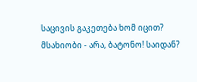საცივის გაკეთება ხომ იცით?
მსახიობი - არა, ბატონო! საიდან?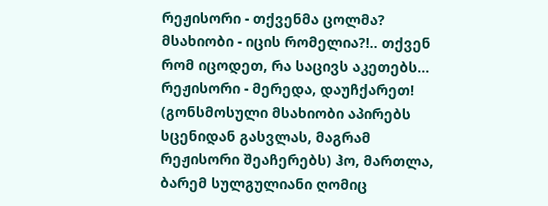რეჟისორი - თქვენმა ცოლმა?
მსახიობი - იცის რომელია?!.. თქვენ რომ იცოდეთ, რა საცივს აკეთებს...
რეჟისორი - მერედა, დაუჩქარეთ! (გონსმოსული მსახიობი აპირებს სცენიდან გასვლას, მაგრამ რეჟისორი შეაჩერებს) ჰო, მართლა, ბარემ სულგულიანი ღომიც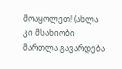მოაყოლეთ! (ახლა კი მსახიობი მართლა გავარდება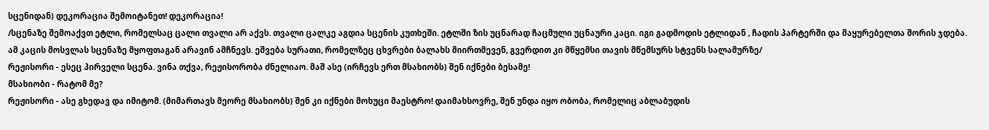სცენიდან) დეკორაცია შემოიტანეთ! დეკორაცია!
/სცენაზე შემოაქვთ ეტლი, რომელსაც ცალი თვალი არ აქვს. თვალი ცალკე აგდია სცენის კუთხეში. ეტლში ზის უცნარად ჩაცმული უცნაური კაცი. იგი გადმოდის ეტლიდან , ჩადის პარტერში და მაყურებელთა შორის ჯდება. ამ კაცის მოსვლას სცენაზე მყოფთაგან არავინ ამჩნევს. ეშვება სურათი, რომელზეც ცხვრები ბალახს მიირთმევენ, გვერდით კი მწყემსი თავის მწემსურს სტვენს სალამურზე/
რეჟისორი - ესეც პირველი სცენა. ვინა თქვა, რეჟისორობა ძნელიაო. მაშ ასე (ირჩევს ერთ მსახიობს) შენ იქნები ბესამე!
მსახიობი - რატომ მე?
რეჟისორი - ასე გხედავ და იმიტომ. (მიმართავს მეორე მსახიობს) შენ კი იქნები მოხუცი მაესტრო! დაიმახსოვრე, შენ უნდა იყო ობობა, რომელიც აბლაბუდის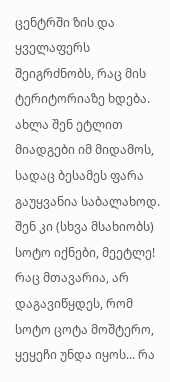ცენტრში ზის და ყველაფერს შეიგრძნობს, რაც მის ტერიტორიაზე ხდება. ახლა შენ ეტლით მიადგები იმ მიდამოს, სადაც ბესამეს ფარა გაუყვანია საბალახოდ. შენ კი (სხვა მსახიობს) სოტო იქნები, მეეტლე! რაც მთავარია, არ დაგავიწყდეს, რომ სოტო ცოტა მოშტერო, ყეყეჩი უნდა იყოს... რა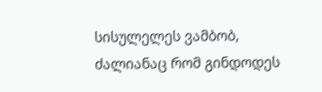სისულელეს ვამბობ, ძალიანაც რომ გინდოდეს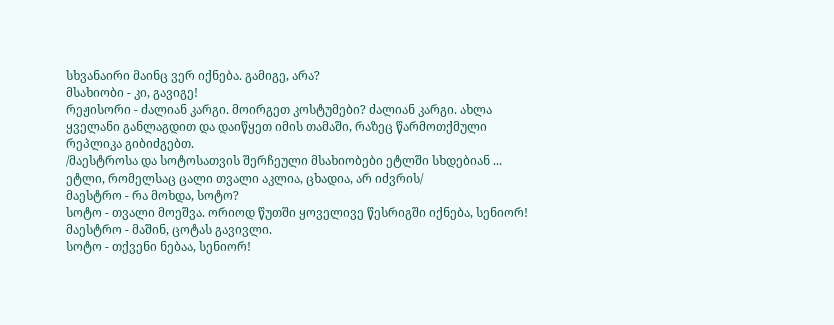სხვანაირი მაინც ვერ იქნება. გამიგე, არა?
მსახიობი - კი, გავიგე!
რეჟისორი - ძალიან კარგი. მოირგეთ კოსტუმები? ძალიან კარგი. ახლა ყველანი განლაგდით და დაიწყეთ იმის თამაში, რაზეც წარმოთქმული რეპლიკა გიბიძგებთ.
/მაესტროსა და სოტოსათვის შერჩეული მსახიობები ეტლში სხდებიან ... ეტლი, რომელსაც ცალი თვალი აკლია, ცხადია, არ იძვრის/
მაესტრო - რა მოხდა, სოტო?
სოტო - თვალი მოეშვა. ორიოდ წუთში ყოველივე წესრიგში იქნება, სენიორ!
მაესტრო - მაშინ, ცოტას გავივლი.
სოტო - თქვენი ნებაა, სენიორ!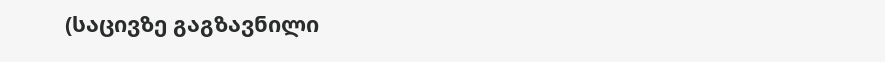(საცივზე გაგზავნილი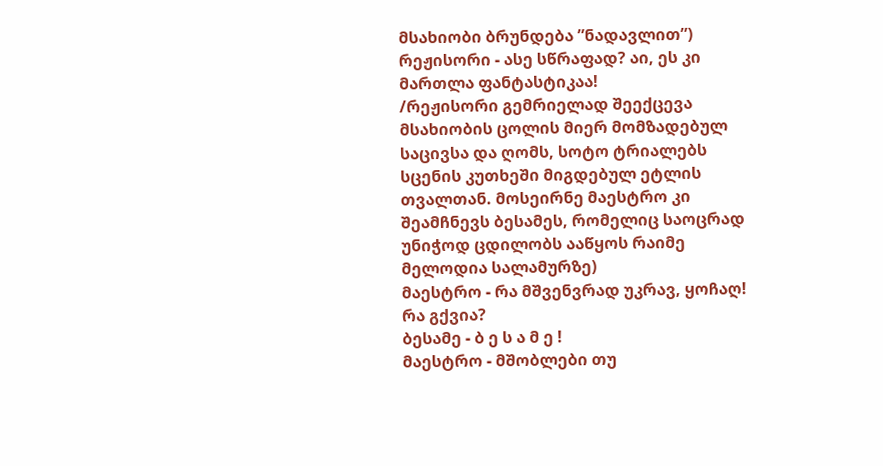მსახიობი ბრუნდება ”ნადავლით”)
რეჟისორი - ასე სწრაფად? აი, ეს კი მართლა ფანტასტიკაა!
/რეჟისორი გემრიელად შეექცევა მსახიობის ცოლის მიერ მომზადებულ საცივსა და ღომს, სოტო ტრიალებს სცენის კუთხეში მიგდებულ ეტლის თვალთან. მოსეირნე მაესტრო კი შეამჩნევს ბესამეს, რომელიც საოცრად უნიჭოდ ცდილობს ააწყოს რაიმე მელოდია სალამურზე)
მაესტრო - რა მშვენვრად უკრავ, ყოჩაღ! რა გქვია?
ბესამე - ბ ე ს ა მ ე !
მაესტრო - მშობლები თუ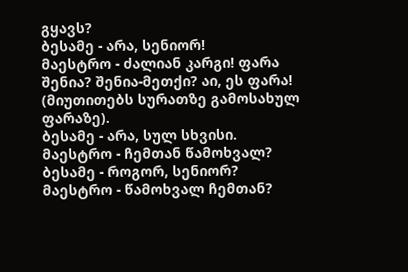გყავს?
ბესამე - არა, სენიორ!
მაესტრო - ძალიან კარგი! ფარა შენია? შენია-მეთქი? აი, ეს ფარა! (მიუთითებს სურათზე გამოსახულ ფარაზე).
ბესამე - არა, სულ სხვისი.
მაესტრო - ჩემთან წამოხვალ?
ბესამე - როგორ, სენიორ?
მაესტრო - წამოხვალ ჩემთან?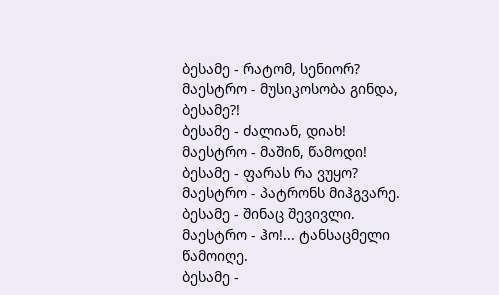ბესამე - რატომ, სენიორ?
მაესტრო - მუსიკოსობა გინდა, ბესამე?!
ბესამე - ძალიან, დიახ!
მაესტრო - მაშინ, წამოდი!
ბესამე - ფარას რა ვუყო?
მაესტრო - პატრონს მიჰგვარე.
ბესამე - შინაც შევივლი.
მაესტრო - ჰო!... ტანსაცმელი წამოიღე.
ბესამე -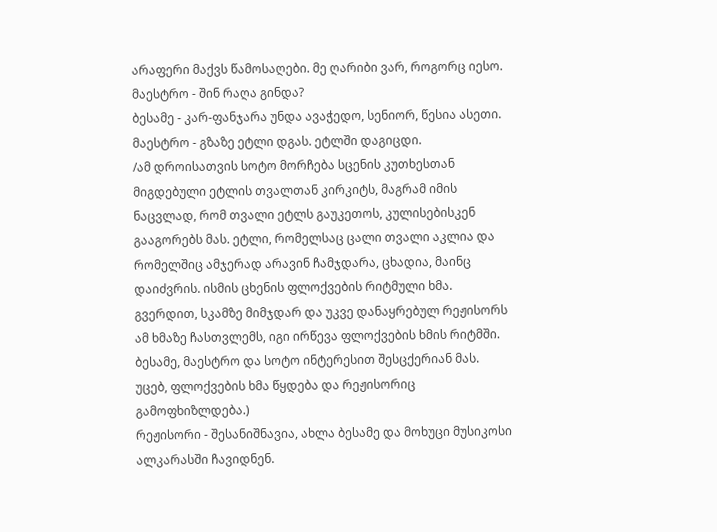არაფერი მაქვს წამოსაღები. მე ღარიბი ვარ, როგორც იესო.
მაესტრო - შინ რაღა გინდა?
ბესამე - კარ-ფანჯარა უნდა ავაჭედო, სენიორ, წესია ასეთი.
მაესტრო - გზაზე ეტლი დგას. ეტლში დაგიცდი.
/ამ დროისათვის სოტო მორჩება სცენის კუთხესთან მიგდებული ეტლის თვალთან კირკიტს, მაგრამ იმის ნაცვლად, რომ თვალი ეტლს გაუკეთოს, კულისებისკენ გააგორებს მას. ეტლი, რომელსაც ცალი თვალი აკლია და რომელშიც ამჯერად არავინ ჩამჯდარა, ცხადია, მაინც დაიძვრის. ისმის ცხენის ფლოქვების რიტმული ხმა. გვერდით, სკამზე მიმჯდარ და უკვე დანაყრებულ რეჟისორს ამ ხმაზე ჩასთვლემს, იგი ირწევა ფლოქვების ხმის რიტმში. ბესამე, მაესტრო და სოტო ინტერესით შესცქერიან მას. უცებ, ფლოქვების ხმა წყდება და რეჟისორიც გამოფხიზლდება.)
რეჟისორი - შესანიშნავია, ახლა ბესამე და მოხუცი მუსიკოსი ალკარასში ჩავიდნენ.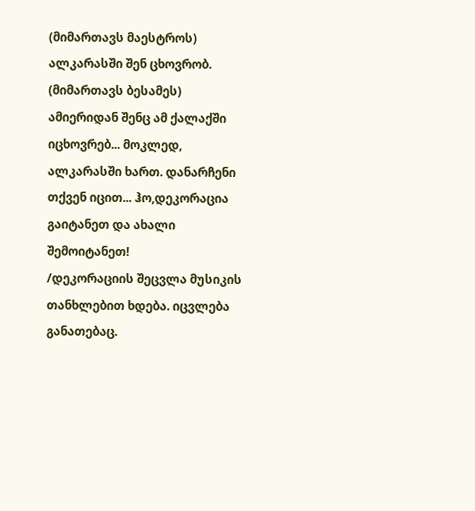(მიმართავს მაესტროს) ალკარასში შენ ცხოვრობ. (მიმართავს ბესამეს) ამიერიდან შენც ამ ქალაქში იცხოვრებ... მოკლედ, ალკარასში ხართ. დანარჩენი თქვენ იცით... ჰო,დეკორაცია გაიტანეთ და ახალი შემოიტანეთ!
/დეკორაციის შეცვლა მუსიკის თანხლებით ხდება. იცვლება განათებაც.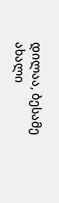დილაა, ბესამე ახალი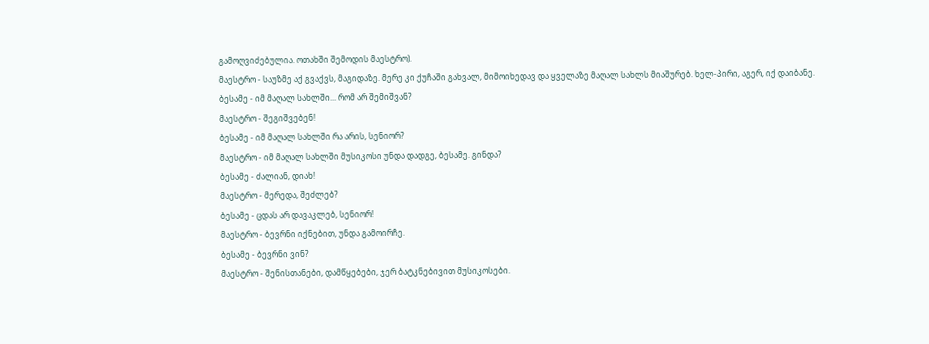გამოღვიძებულია. ოთახში შემოდის მაესტრო).
მაესტრო - საუზმე აქ გვაქვს, მაგიდაზე. მერე კი ქუჩაში გახვალ, მიმოიხედავ და ყველაზე მაღალ სახლს მიაშურებ. ხელ-პირი, აგერ, იქ დაიბანე.
ბესამე - იმ მაღალ სახლში... რომ არ შემიშვან?
მაესტრო - შეგიშვებენ!
ბესამე - იმ მაღალ სახლში რა არის, სენიორ?
მაესტრო - იმ მაღალ სახლში მუსიკოსი უნდა დადგე, ბესამე. გინდა?
ბესამე - ძალიან, დიახ!
მაესტრო - მერედა, შეძლებ?
ბესამე - ცდას არ დავაკლებ, სენიორ!
მაესტრო - ბევრნი იქნებით, უნდა გამოირჩე.
ბესამე - ბევრნი ვინ?
მაესტრო - შენისთანები, დამწყებები, ჯერ ბატკნებივით მუსიკოსები.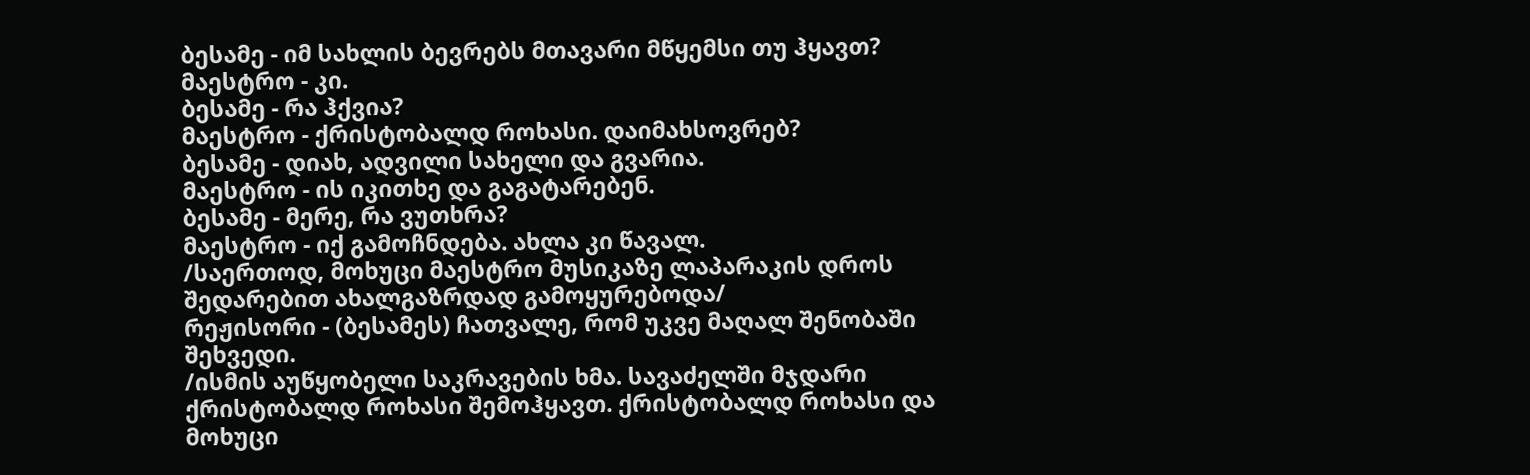ბესამე - იმ სახლის ბევრებს მთავარი მწყემსი თუ ჰყავთ?
მაესტრო - კი.
ბესამე - რა ჰქვია?
მაესტრო - ქრისტობალდ როხასი. დაიმახსოვრებ?
ბესამე - დიახ, ადვილი სახელი და გვარია.
მაესტრო - ის იკითხე და გაგატარებენ.
ბესამე - მერე, რა ვუთხრა?
მაესტრო - იქ გამოჩნდება. ახლა კი წავალ.
/საერთოდ, მოხუცი მაესტრო მუსიკაზე ლაპარაკის დროს შედარებით ახალგაზრდად გამოყურებოდა/
რეჟისორი - (ბესამეს) ჩათვალე, რომ უკვე მაღალ შენობაში შეხვედი.
/ისმის აუწყობელი საკრავების ხმა. სავაძელში მჯდარი ქრისტობალდ როხასი შემოჰყავთ. ქრისტობალდ როხასი და მოხუცი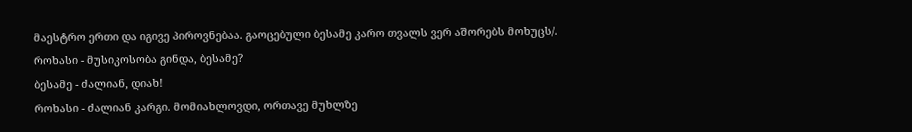მაესტრო ერთი და იგივე პიროვნებაა. გაოცებული ბესამე კარო თვალს ვერ აშორებს მოხუცს/.
როხასი - მუსიკოსობა გინდა, ბესამე?
ბესამე - ძალიან, დიახ!
როხასი - ძალიან კარგი. მომიახლოვდი, ორთავე მუხლზე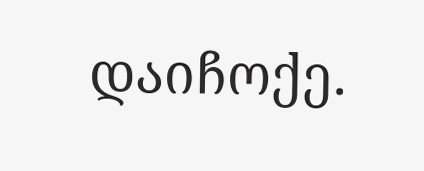დაიჩოქე.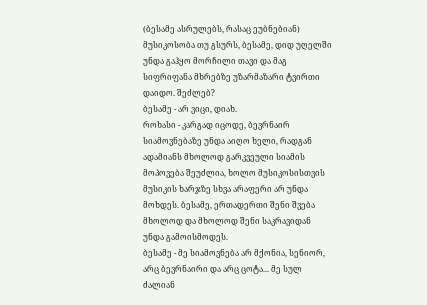(ბესამე ასრულებს, რასაც ეუბნებიან) მუსიკოსობა თუ გსურს, ბესამე, დიდ უღელში უნდა გაჰყო მორჩილი თავი და მაგ სიფრიფანა მხრებზე უზარმაზარი ტვირთი დაიდო. შეძლებ?
ბესამე - არ ვიცი, დიახ.
როხასი - კარგად იცოდე, ბევრნაირ სიამოვნებაზე უნდა აიღო ხელი, რადგან ადამიანს მხოლოდ გარკვეული სიამის მოპოვება შეუძლია, ხოლო მუსიკოსისთვის მუსიკის ხარჯზე სხვა არაფერი არ უნდა მოხდეს. ბესამე, ერთადერთი შენი შვება მხოლოდ და მხოლოდ შენი საკრავიდან უნდა გამოისმოდეს.
ბესამე - მე სიამოვნება არ მქონია, სენიორ, არც ბევრნაირი და არც ცოტა... მე სულ ძალიან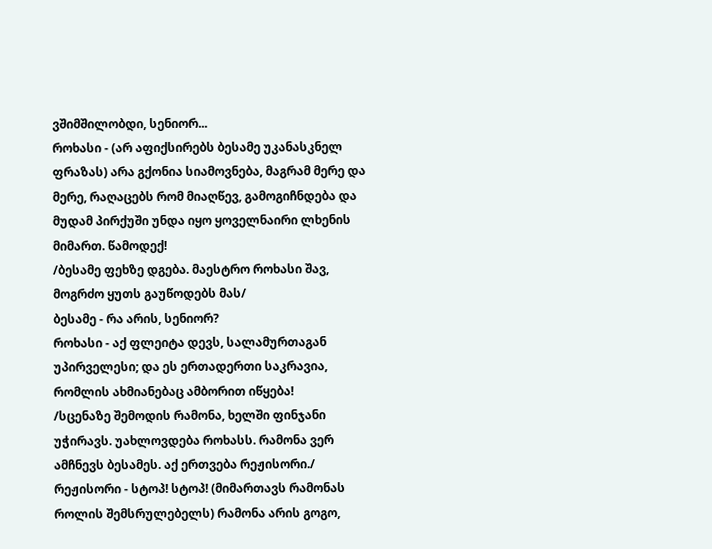ვშიმშილობდი, სენიორ...
როხასი - (არ აფიქსირებს ბესამე უკანასკნელ ფრაზას) არა გქონია სიამოვნება, მაგრამ მერე და მერე, რაღაცებს რომ მიაღწევ, გამოგიჩნდება და მუდამ პირქუში უნდა იყო ყოველნაირი ლხენის მიმართ. წამოდექ!
/ბესამე ფეხზე დგება. მაესტრო როხასი შავ, მოგრძო ყუთს გაუწოდებს მას/
ბესამე - რა არის, სენიორ?
როხასი - აქ ფლეიტა დევს, სალამურთაგან უპირველესი; და ეს ერთადერთი საკრავია, რომლის ახმიანებაც ამბორით იწყება!
/სცენაზე შემოდის რამონა, ხელში ფინჯანი უჭირავს. უახლოვდება როხასს. რამონა ვერ ამჩნევს ბესამეს. აქ ერთვება რეჟისორი./
რეჟისორი - სტოპ! სტოპ! (მიმართავს რამონას როლის შემსრულებელს) რამონა არის გოგო,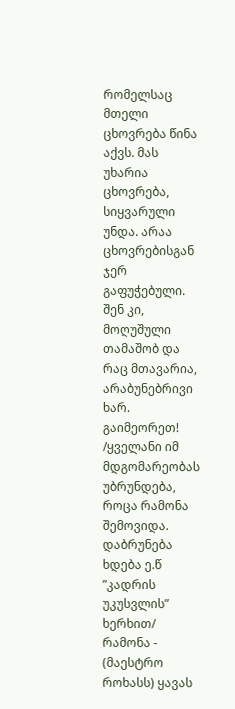რომელსაც მთელი ცხოვრება წინა აქვს. მას უხარია ცხოვრება, სიყვარული უნდა. არაა ცხოვრებისგან ჯერ გაფუჭებული. შენ კი, მოღუშული თამაშობ და რაც მთავარია, არაბუნებრივი ხარ. გაიმეორეთ!
/ყველანი იმ მდგომარეობას უბრუნდება, როცა რამონა შემოვიდა. დაბრუნება ხდება ე.წ ”კადრის უკუსვლის” ხერხით/
რამონა - (მაესტრო როხასს) ყავას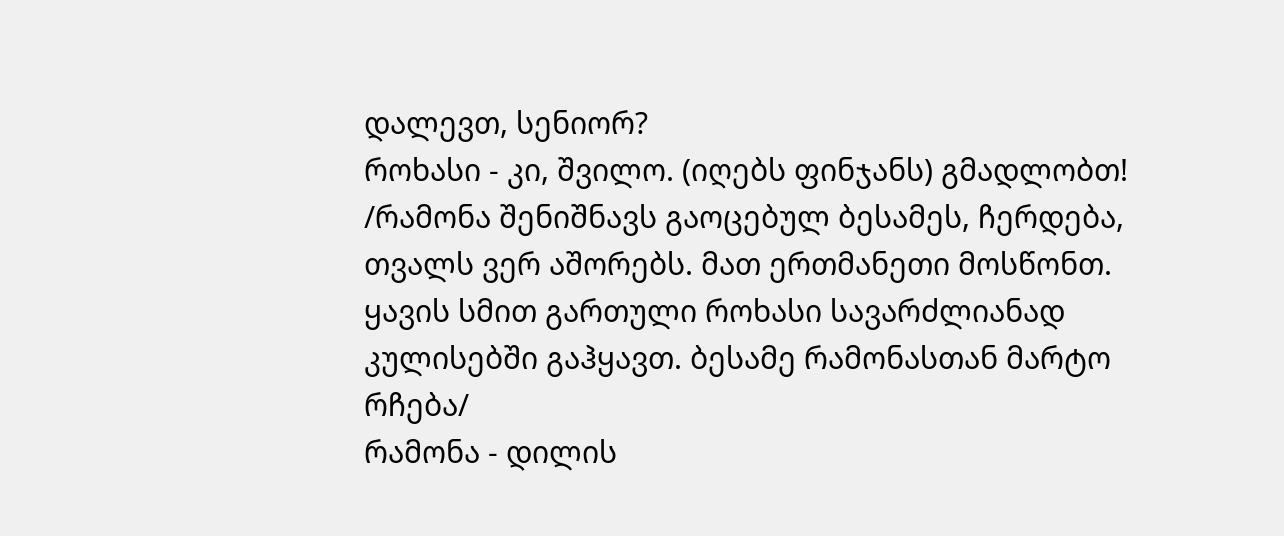დალევთ, სენიორ?
როხასი - კი, შვილო. (იღებს ფინჯანს) გმადლობთ!
/რამონა შენიშნავს გაოცებულ ბესამეს, ჩერდება, თვალს ვერ აშორებს. მათ ერთმანეთი მოსწონთ. ყავის სმით გართული როხასი სავარძლიანად კულისებში გაჰყავთ. ბესამე რამონასთან მარტო რჩება/
რამონა - დილის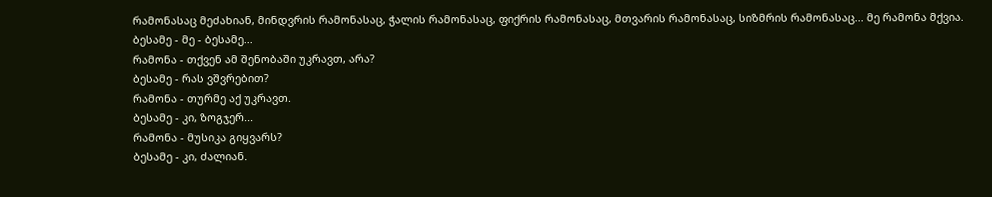რამონასაც მეძახიან, მინდვრის რამონასაც, ჭალის რამონასაც, ფიქრის რამონასაც, მთვარის რამონასაც, სიზმრის რამონასაც... მე რამონა მქვია.
ბესამე - მე - ბესამე...
რამონა - თქვენ ამ შენობაში უკრავთ, არა?
ბესამე - რას ვშვრებით?
რამონა - თურმე აქ უკრავთ.
ბესამე - კი, ზოგჯერ...
რამონა - მუსიკა გიყვარს?
ბესამე - კი, ძალიან.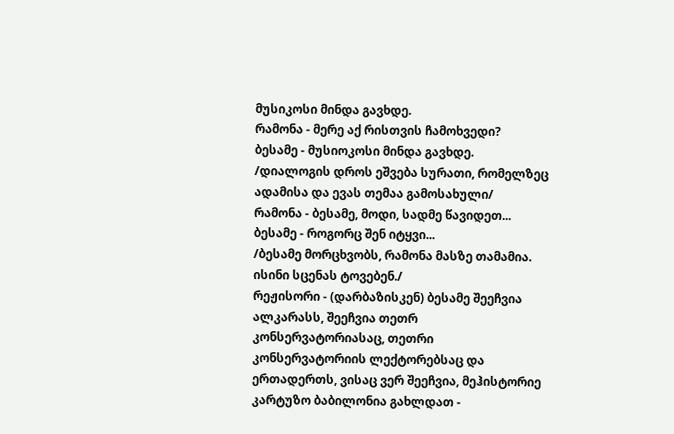მუსიკოსი მინდა გავხდე.
რამონა - მერე აქ რისთვის ჩამოხვედი?
ბესამე - მუსიოკოსი მინდა გავხდე.
/დიალოგის დროს ეშვება სურათი, რომელზეც ადამისა და ევას თემაა გამოსახული/
რამონა - ბესამე, მოდი, სადმე წავიდეთ...
ბესამე - როგორც შენ იტყვი...
/ბესამე მორცხვობს, რამონა მასზე თამამია. ისინი სცენას ტოვებენ./
რეჟისორი - (დარბაზისკენ) ბესამე შეეჩვია ალკარასს, შეეჩვია თეთრ კონსერვატორიასაც, თეთრი კონსერვატორიის ლექტორებსაც და ერთადერთს, ვისაც ვერ შეეჩვია, მეჰისტორიე კარტუზო ბაბილონია გახლდათ -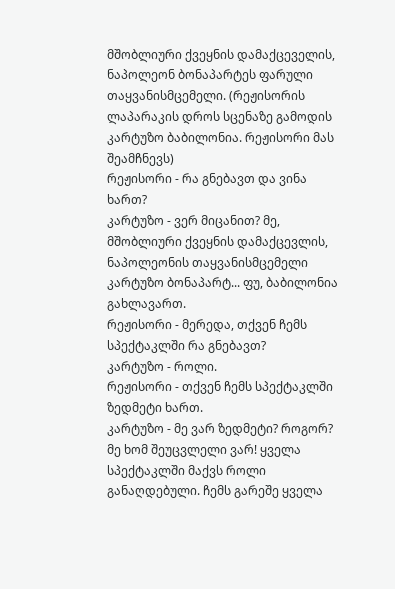მშობლიური ქვეყნის დამაქცეველის, ნაპოლეონ ბონაპარტეს ფარული თაყვანისმცემელი. (რეჟისორის ლაპარაკის დროს სცენაზე გამოდის კარტუზო ბაბილონია. რეჟისორი მას შეამჩნევს)
რეჟისორი - რა გნებავთ და ვინა ხართ?
კარტუზო - ვერ მიცანით? მე, მშობლიური ქვეყნის დამაქცევლის, ნაპოლეონის თაყვანისმცემელი კარტუზო ბონაპარტ... ფუ, ბაბილონია გახლავართ.
რეჟისორი - მერედა, თქვენ ჩემს სპექტაკლში რა გნებავთ?
კარტუზო - როლი.
რეჟისორი - თქვენ ჩემს სპექტაკლში ზედმეტი ხართ.
კარტუზო - მე ვარ ზედმეტი? როგორ? მე ხომ შეუცვლელი ვარ! ყველა სპექტაკლში მაქვს როლი განაღდებული. ჩემს გარეშე ყველა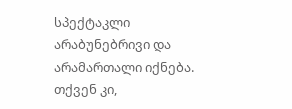სპექტაკლი არაბუნებრივი და არამართალი იქნება. თქვენ კი,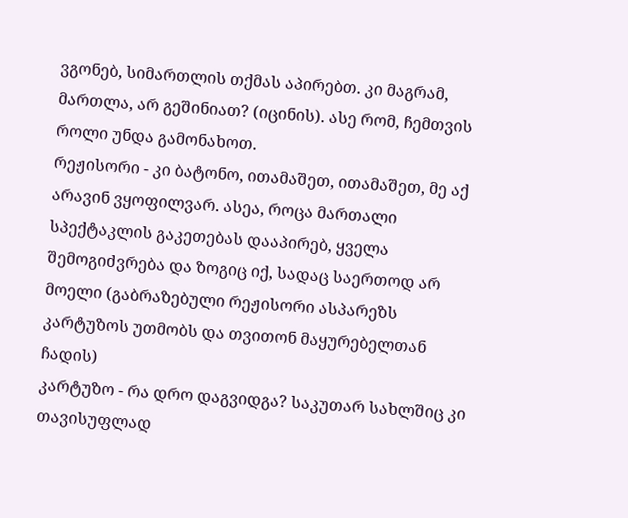ვგონებ, სიმართლის თქმას აპირებთ. კი მაგრამ, მართლა, არ გეშინიათ? (იცინის). ასე რომ, ჩემთვის როლი უნდა გამონახოთ.
რეჟისორი - კი ბატონო, ითამაშეთ, ითამაშეთ, მე აქ არავინ ვყოფილვარ. ასეა, როცა მართალი სპექტაკლის გაკეთებას დააპირებ, ყველა შემოგიძვრება და ზოგიც იქ, სადაც საერთოდ არ მოელი (გაბრაზებული რეჟისორი ასპარეზს კარტუზოს უთმობს და თვითონ მაყურებელთან ჩადის)
კარტუზო - რა დრო დაგვიდგა? საკუთარ სახლშიც კი თავისუფლად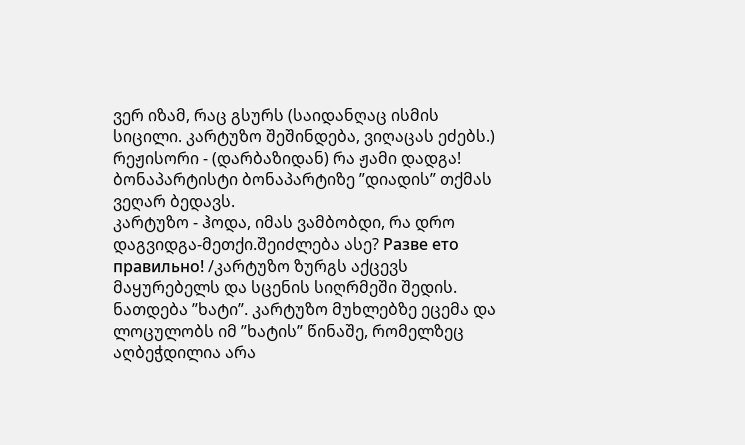ვერ იზამ, რაც გსურს (საიდანღაც ისმის სიცილი. კარტუზო შეშინდება, ვიღაცას ეძებს.)
რეჟისორი - (დარბაზიდან) რა ჟამი დადგა! ბონაპარტისტი ბონაპარტიზე ”დიადის” თქმას ვეღარ ბედავს.
კარტუზო - ჰოდა, იმას ვამბობდი, რა დრო დაგვიდგა-მეთქი.შეიძლება ასე? Разве ето правильно! /კარტუზო ზურგს აქცევს მაყურებელს და სცენის სიღრმეში შედის. ნათდება ”ხატი”. კარტუზო მუხლებზე ეცემა და ლოცულობს იმ ”ხატის” წინაშე, რომელზეც აღბეჭდილია არა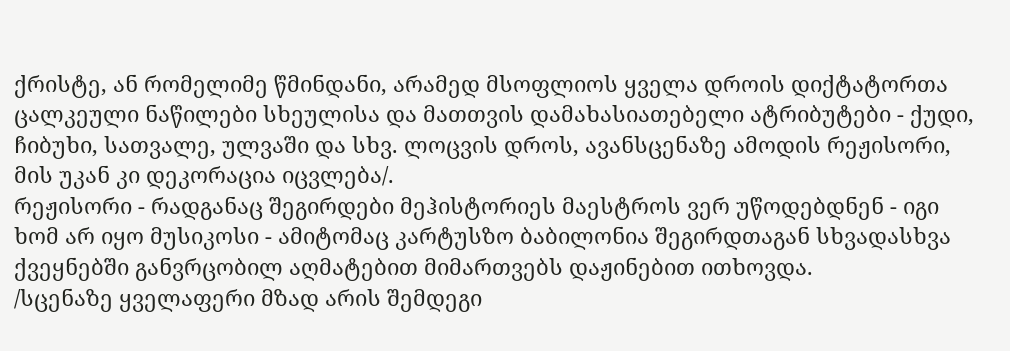ქრისტე, ან რომელიმე წმინდანი, არამედ მსოფლიოს ყველა დროის დიქტატორთა ცალკეული ნაწილები სხეულისა და მათთვის დამახასიათებელი ატრიბუტები - ქუდი, ჩიბუხი, სათვალე, ულვაში და სხვ. ლოცვის დროს, ავანსცენაზე ამოდის რეჟისორი, მის უკან კი დეკორაცია იცვლება/.
რეჟისორი - რადგანაც შეგირდები მეჰისტორიეს მაესტროს ვერ უწოდებდნენ - იგი ხომ არ იყო მუსიკოსი - ამიტომაც კარტუსზო ბაბილონია შეგირდთაგან სხვადასხვა ქვეყნებში განვრცობილ აღმატებით მიმართვებს დაჟინებით ითხოვდა.
/სცენაზე ყველაფერი მზად არის შემდეგი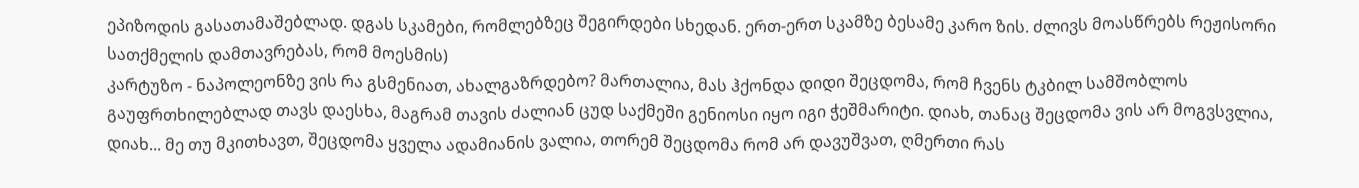ეპიზოდის გასათამაშებლად. დგას სკამები, რომლებზეც შეგირდები სხედან. ერთ-ერთ სკამზე ბესამე კარო ზის. ძლივს მოასწრებს რეჟისორი სათქმელის დამთავრებას, რომ მოესმის)
კარტუზო - ნაპოლეონზე ვის რა გსმენიათ, ახალგაზრდებო? მართალია, მას ჰქონდა დიდი შეცდომა, რომ ჩვენს ტკბილ სამშობლოს გაუფრთხილებლად თავს დაესხა, მაგრამ თავის ძალიან ცუდ საქმეში გენიოსი იყო იგი ჭეშმარიტი. დიახ, თანაც შეცდომა ვის არ მოგვსვლია, დიახ... მე თუ მკითხავთ, შეცდომა ყველა ადამიანის ვალია, თორემ შეცდომა რომ არ დავუშვათ, ღმერთი რას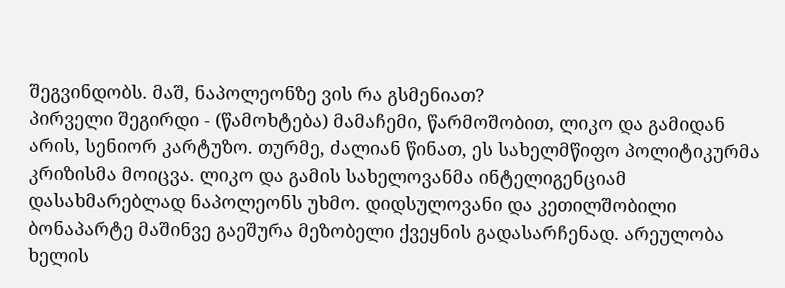შეგვინდობს. მაშ, ნაპოლეონზე ვის რა გსმენიათ?
პირველი შეგირდი - (წამოხტება) მამაჩემი, წარმოშობით, ლიკო და გამიდან არის, სენიორ კარტუზო. თურმე, ძალიან წინათ, ეს სახელმწიფო პოლიტიკურმა კრიზისმა მოიცვა. ლიკო და გამის სახელოვანმა ინტელიგენციამ დასახმარებლად ნაპოლეონს უხმო. დიდსულოვანი და კეთილშობილი ბონაპარტე მაშინვე გაეშურა მეზობელი ქვეყნის გადასარჩენად. არეულობა ხელის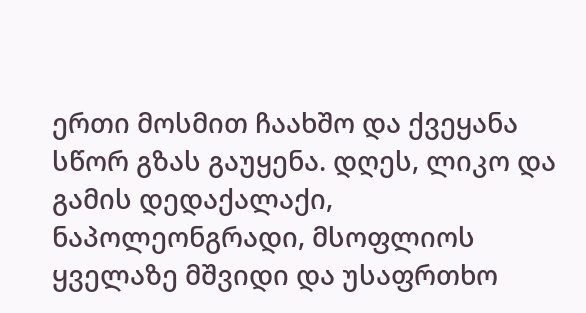ერთი მოსმით ჩაახშო და ქვეყანა სწორ გზას გაუყენა. დღეს, ლიკო და გამის დედაქალაქი, ნაპოლეონგრადი, მსოფლიოს ყველაზე მშვიდი და უსაფრთხო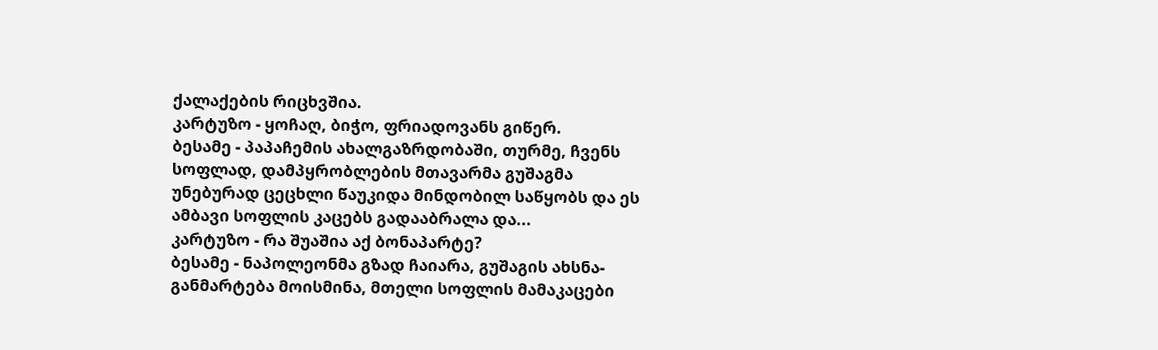ქალაქების რიცხვშია.
კარტუზო - ყოჩაღ, ბიჭო, ფრიადოვანს გიწერ.
ბესამე - პაპაჩემის ახალგაზრდობაში, თურმე, ჩვენს სოფლად, დამპყრობლების მთავარმა გუშაგმა უნებურად ცეცხლი წაუკიდა მინდობილ საწყობს და ეს ამბავი სოფლის კაცებს გადააბრალა და...
კარტუზო - რა შუაშია აქ ბონაპარტე?
ბესამე - ნაპოლეონმა გზად ჩაიარა, გუშაგის ახსნა-განმარტება მოისმინა, მთელი სოფლის მამაკაცები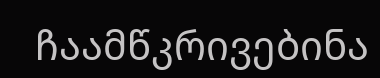ჩაამწკრივებინა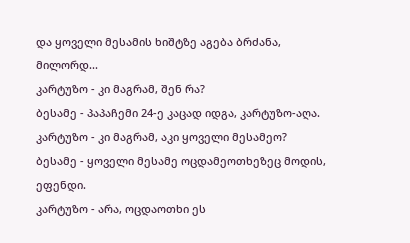და ყოველი მესამის ხიშტზე აგება ბრძანა, მილორდ...
კარტუზო - კი მაგრამ, შენ რა?
ბესამე - პაპაჩემი 24-ე კაცად იდგა, კარტუზო-აღა.
კარტუზო - კი მაგრამ, აკი ყოველი მესამეო?
ბესამე - ყოველი მესამე ოცდამეოთხეზეც მოდის, ეფენდი.
კარტუზო - არა, ოცდაოთხი ეს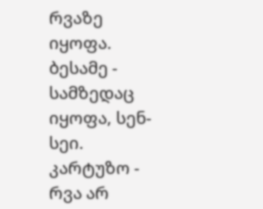რვაზე იყოფა.
ბესამე - სამზედაც იყოფა, სენ-სეი.
კარტუზო - რვა არ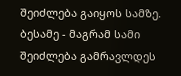შეიძლება გაიყოს სამზე.
ბესამე - მაგრამ სამი შეიძლება გამრავლდეს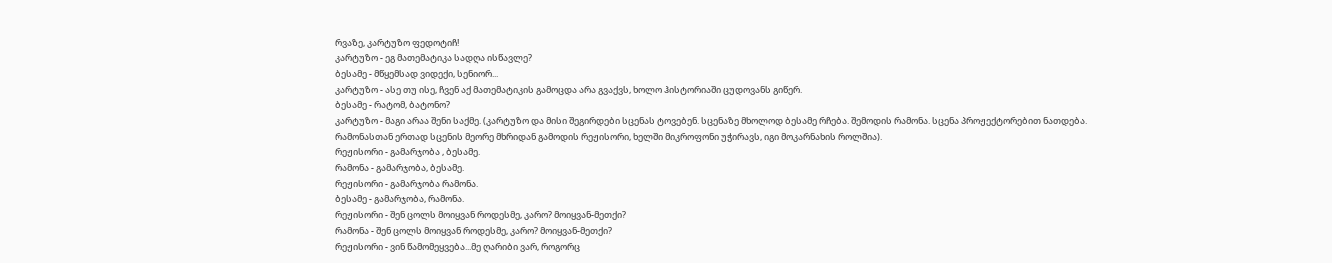რვაზე, კარტუზო ფედოტიჩ!
კარტუზო - ეგ მათემატიკა სადღა ისწავლე?
ბესამე - მწყემსად ვიდექი, სენიორ...
კარტუზო - ასე თუ ისე, ჩვენ აქ მათემატიკის გამოცდა არა გვაქვს, ხოლო ჰისტორიაში ცუდოვანს გიწერ.
ბესამე - რატომ, ბატონო?
კარტუზო - მაგი არაა შენი საქმე. (კარტუზო და მისი შეგირდები სცენას ტოვებენ. სცენაზე მხოლოდ ბესამე რჩება. შემოდის რამონა. სცენა პროჟექტორებით ნათდება. რამონასთან ერთად სცენის მეორე მხრიდან გამოდის რეჟისორი, ხელში მიკროფონი უჭირავს, იგი მოკარნახის როლშია).
რეჟისორი - გამარჯობა , ბესამე.
რამონა - გამარჯობა, ბესამე.
რეჟისორი - გამარჯობა რამონა.
ბესამე - გამარჯობა, რამონა.
რეჟისორი - შენ ცოლს მოიყვან როდესმე, კარო? მოიყვან-მეთქი?
რამონა - შენ ცოლს მოიყვან როდესმე, კარო? მოიყვან-მეთქი?
რეჟისორი - ვინ წამომეყვება...მე ღარიბი ვარ, როგორც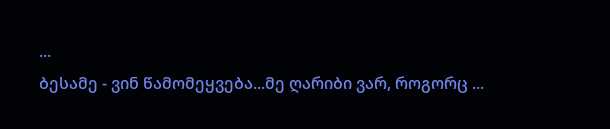...
ბესამე - ვინ წამომეყვება...მე ღარიბი ვარ, როგორც ...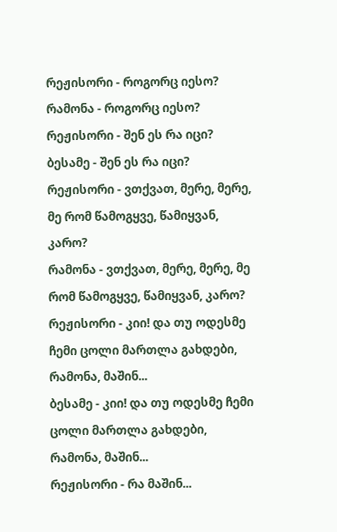რეჟისორი - როგორც იესო?
რამონა - როგორც იესო?
რეჟისორი - შენ ეს რა იცი?
ბესამე - შენ ეს რა იცი?
რეჟისორი - ვთქვათ, მერე, მერე, მე რომ წამოგყვე, წამიყვან, კარო?
რამონა - ვთქვათ, მერე, მერე, მე რომ წამოგყვე, წამიყვან, კარო?
რეჟისორი - კიი! და თუ ოდესმე ჩემი ცოლი მართლა გახდები, რამონა, მაშინ...
ბესამე - კიი! და თუ ოდესმე ჩემი ცოლი მართლა გახდები, რამონა, მაშინ...
რეჟისორი - რა მაშინ...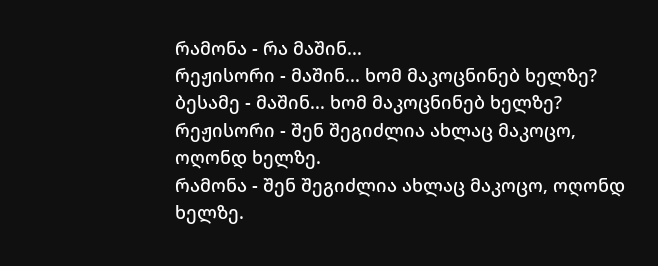რამონა - რა მაშინ...
რეჟისორი - მაშინ... ხომ მაკოცნინებ ხელზე?
ბესამე - მაშინ... ხომ მაკოცნინებ ხელზე?
რეჟისორი - შენ შეგიძლია ახლაც მაკოცო, ოღონდ ხელზე.
რამონა - შენ შეგიძლია ახლაც მაკოცო, ოღონდ ხელზე.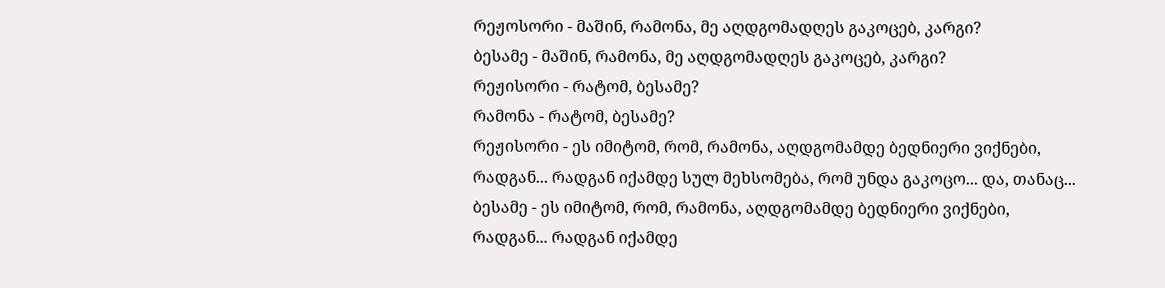რეჟოსორი - მაშინ, რამონა, მე აღდგომადღეს გაკოცებ, კარგი?
ბესამე - მაშინ, რამონა, მე აღდგომადღეს გაკოცებ, კარგი?
რეჟისორი - რატომ, ბესამე?
რამონა - რატომ, ბესამე?
რეჟისორი - ეს იმიტომ, რომ, რამონა, აღდგომამდე ბედნიერი ვიქნები, რადგან... რადგან იქამდე სულ მეხსომება, რომ უნდა გაკოცო... და, თანაც...
ბესამე - ეს იმიტომ, რომ, რამონა, აღდგომამდე ბედნიერი ვიქნები, რადგან... რადგან იქამდე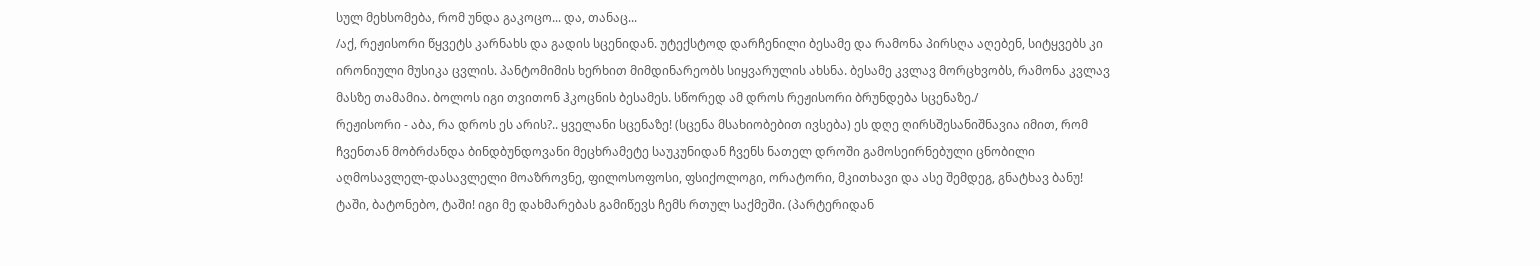სულ მეხსომება, რომ უნდა გაკოცო... და, თანაც...
/აქ, რეჟისორი წყვეტს კარნახს და გადის სცენიდან. უტექსტოდ დარჩენილი ბესამე და რამონა პირსღა აღებენ, სიტყვებს კი ირონიული მუსიკა ცვლის. პანტომიმის ხერხით მიმდინარეობს სიყვარულის ახსნა. ბესამე კვლავ მორცხვობს, რამონა კვლავ მასზე თამამია. ბოლოს იგი თვითონ ჰკოცნის ბესამეს. სწორედ ამ დროს რეჟისორი ბრუნდება სცენაზე./
რეჟისორი - აბა, რა დროს ეს არის?.. ყველანი სცენაზე! (სცენა მსახიობებით ივსება) ეს დღე ღირსშესანიშნავია იმით, რომ ჩვენთან მობრძანდა ბინდბუნდოვანი მეცხრამეტე საუკუნიდან ჩვენს ნათელ დროში გამოსეირნებული ცნობილი აღმოსავლელ-დასავლელი მოაზროვნე, ფილოსოფოსი, ფსიქოლოგი, ორატორი, მკითხავი და ასე შემდეგ, გნატხავ ბანუ! ტაში, ბატონებო, ტაში! იგი მე დახმარებას გამიწევს ჩემს რთულ საქმეში. (პარტერიდან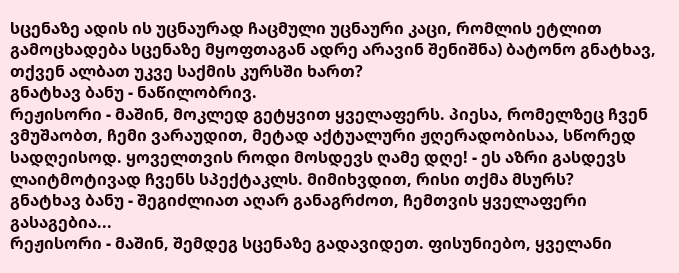სცენაზე ადის ის უცნაურად ჩაცმული უცნაური კაცი, რომლის ეტლით გამოცხადება სცენაზე მყოფთაგან ადრე არავინ შენიშნა) ბატონო გნატხავ, თქვენ ალბათ უკვე საქმის კურსში ხართ?
გნატხავ ბანუ - ნაწილობრივ.
რეჟისორი - მაშინ, მოკლედ გეტყვით ყველაფერს. პიესა, რომელზეც ჩვენ ვმუშაობთ, ჩემი ვარაუდით, მეტად აქტუალური ჟღერადობისაა, სწორედ სადღეისოდ. ყოველთვის როდი მოსდევს ღამე დღე! - ეს აზრი გასდევს ლაიტმოტივად ჩვენს სპექტაკლს. მიმიხვდით, რისი თქმა მსურს?
გნატხავ ბანუ - შეგიძლიათ აღარ განაგრძოთ, ჩემთვის ყველაფერი გასაგებია...
რეჟისორი - მაშინ, შემდეგ სცენაზე გადავიდეთ. ფისუნიებო, ყველანი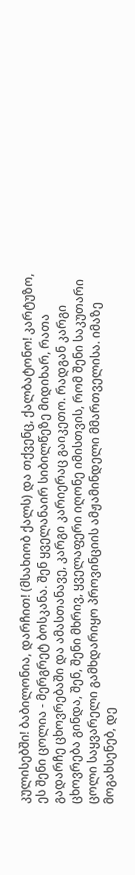კულისებში! ბაბილონია, დარჩით! (მსახიობ ქალს) და თქვენც, ქალბატონო! კარტუზო, ეს შენი ცოლია - მერგრეტ ბოსკანა. შენ ყველანაირ სიბილწეზე მიდიხარ, რათა გადარჩე ცხოვრებაში და ამასთანავე, კარგი კარიერაც გაიკეთო. რადგან კარგი ცხოვრება გინდა, შენ, შენი მხრივ, ყველაფერი იღონე იმისთვის, რომ შენი საკუთარი ცოლი საყვარელი გამხდარიყო პროვინციის ამჟამინდელი მმართველისა. იმაზე მოგახსენებ, დე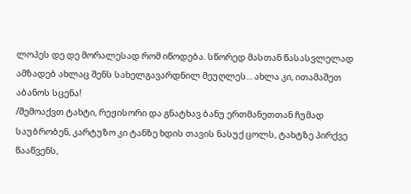ლოპეს დე დე მორალესად რომ იწოდება. სწორედ მასთან წასასვლელად ამზადებ ახლაც შენს სახელგავარდნილ მეუღლეს... ახლა კი, ითამაშეთ აბანოს სცენა!
/შემოაქვთ ტახტი, რეჟისორი და გნატხავ ბანუ ერთმანეთთან ჩუმად საუბრობენ, კარტუზო კი ტანზე ხდის თავის ნასუქ ცოლს, ტახტზე პირქვე წააწვენს,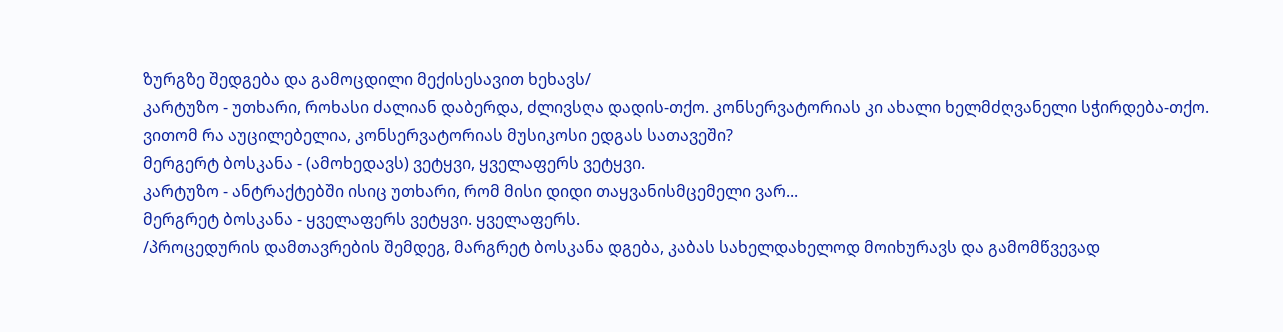ზურგზე შედგება და გამოცდილი მექისესავით ხეხავს/
კარტუზო - უთხარი, როხასი ძალიან დაბერდა, ძლივსღა დადის-თქო. კონსერვატორიას კი ახალი ხელმძღვანელი სჭირდება-თქო. ვითომ რა აუცილებელია, კონსერვატორიას მუსიკოსი ედგას სათავეში?
მერგერტ ბოსკანა - (ამოხედავს) ვეტყვი, ყველაფერს ვეტყვი.
კარტუზო - ანტრაქტებში ისიც უთხარი, რომ მისი დიდი თაყვანისმცემელი ვარ...
მერგრეტ ბოსკანა - ყველაფერს ვეტყვი. ყველაფერს.
/პროცედურის დამთავრების შემდეგ, მარგრეტ ბოსკანა დგება, კაბას სახელდახელოდ მოიხურავს და გამომწვევად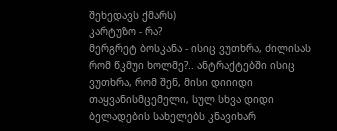შეხედავს ქმარს)
კარტუზო - რა?
მერგრეტ ბოსკანა - ისიც ვუთხრა, ძილისას რომ წკმუი ხოლმე?.. ანტრაქტებში ისიც ვუთხრა, რომ შენ, მისი დიიიდი თაყვანისმცემელი, სულ სხვა დიდი ბელადების სახელებს კნავიხარ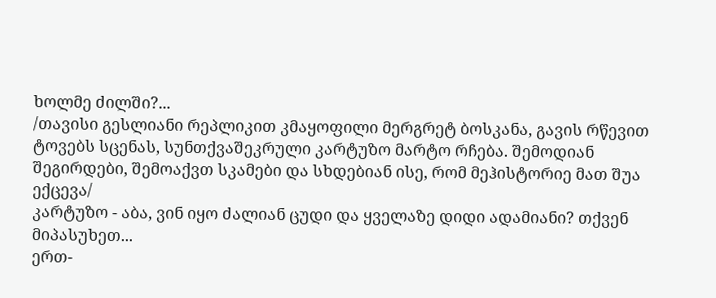ხოლმე ძილში?...
/თავისი გესლიანი რეპლიკით კმაყოფილი მერგრეტ ბოსკანა, გავის რწევით ტოვებს სცენას, სუნთქვაშეკრული კარტუზო მარტო რჩება. შემოდიან შეგირდები, შემოაქვთ სკამები და სხდებიან ისე, რომ მეჰისტორიე მათ შუა ექცევა/
კარტუზო - აბა, ვინ იყო ძალიან ცუდი და ყველაზე დიდი ადამიანი? თქვენ მიპასუხეთ...
ერთ-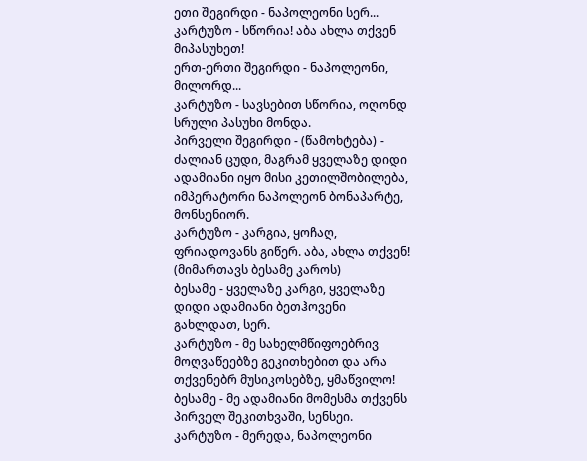ეთი შეგირდი - ნაპოლეონი სერ...
კარტუზო - სწორია! აბა ახლა თქვენ მიპასუხეთ!
ერთ-ერთი შეგირდი - ნაპოლეონი, მილორდ...
კარტუზო - სავსებით სწორია, ოღონდ სრული პასუხი მონდა.
პირველი შეგირდი - (წამოხტება) - ძალიან ცუდი, მაგრამ ყველაზე დიდი ადამიანი იყო მისი კეთილშობილება, იმპერატორი ნაპოლეონ ბონაპარტე, მონსენიორ.
კარტუზო - კარგია, ყოჩაღ, ფრიადოვანს გიწერ. აბა, ახლა თქვენ! (მიმართავს ბესამე კაროს)
ბესამე - ყველაზე კარგი, ყველაზე დიდი ადამიანი ბეთჰოვენი გახლდათ, სერ.
კარტუზო - მე სახელმწიფოებრივ მოღვაწეებზე გეკითხებით და არა თქვენებრ მუსიკოსებზე, ყმაწვილო!
ბესამე - მე ადამიანი მომესმა თქვენს პირველ შეკითხვაში, სენსეი.
კარტუზო - მერედა, ნაპოლეონი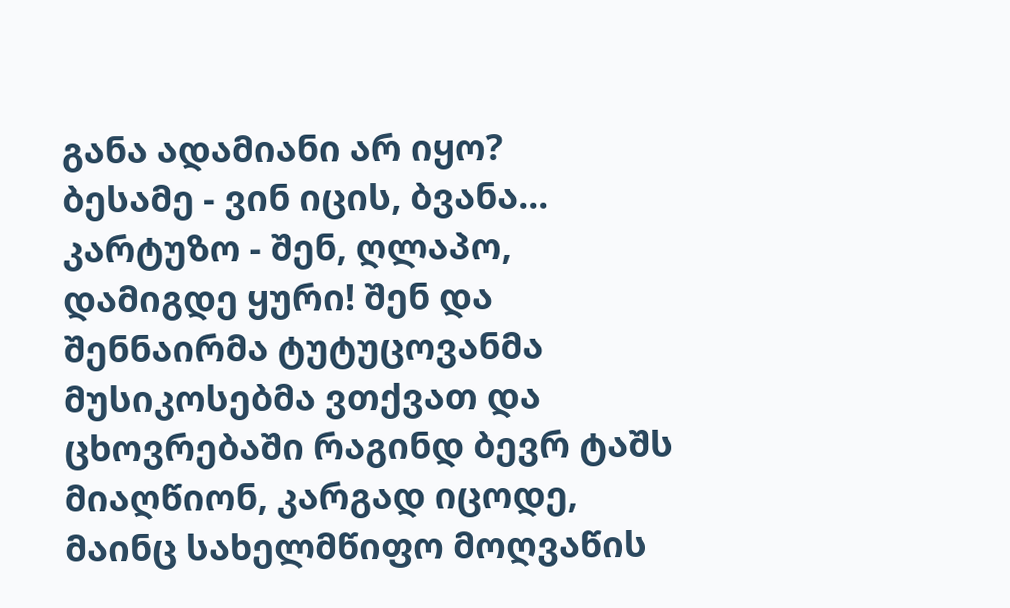განა ადამიანი არ იყო?
ბესამე - ვინ იცის, ბვანა...
კარტუზო - შენ, ღლაპო, დამიგდე ყური! შენ და შენნაირმა ტუტუცოვანმა მუსიკოსებმა ვთქვათ და ცხოვრებაში რაგინდ ბევრ ტაშს მიაღწიონ, კარგად იცოდე, მაინც სახელმწიფო მოღვაწის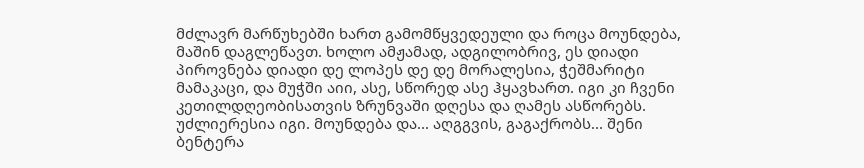მძლავრ მარწუხებში ხართ გამომწყვედეული და როცა მოუნდება, მაშინ დაგლეწავთ. ხოლო ამჟამად, ადგილობრივ, ეს დიადი პიროვნება დიადი დე ლოპეს დე დე მორალესია, ჭეშმარიტი მამაკაცი, და მუჭში აიი, ასე, სწორედ ასე ჰყავხართ. იგი კი ჩვენი კეთილდღეობისათვის ზრუნვაში დღესა და ღამეს ასწორებს. უძლიერესია იგი. მოუნდება და... აღგგვის, გაგაქრობს... შენი ბენტერა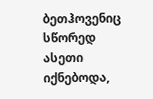ბეთჰოვენიც სწორედ ასეთი იქნებოდა,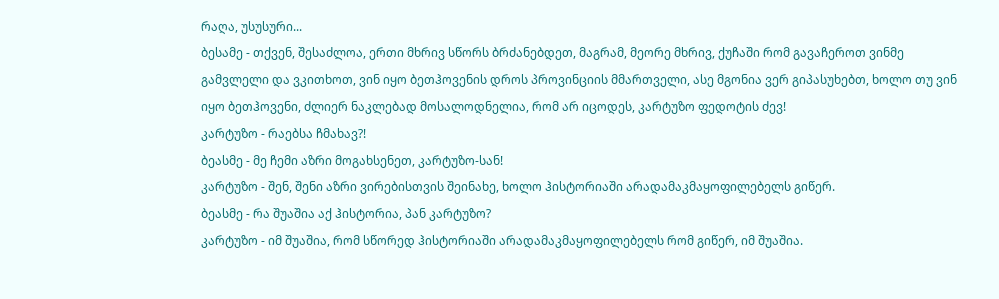რაღა, უსუსური...
ბესამე - თქვენ, შესაძლოა, ერთი მხრივ სწორს ბრძანებდეთ, მაგრამ, მეორე მხრივ, ქუჩაში რომ გავაჩეროთ ვინმე გამვლელი და ვკითხოთ, ვინ იყო ბეთჰოვენის დროს პროვინციის მმართველი, ასე მგონია ვერ გიპასუხებთ, ხოლო თუ ვინ იყო ბეთჰოვენი, ძლიერ ნაკლებად მოსალოდნელია, რომ არ იცოდეს, კარტუზო ფედოტის ძევ!
კარტუზო - რაებსა ჩმახავ?!
ბეასმე - მე ჩემი აზრი მოგახსენეთ, კარტუზო-სან!
კარტუზო - შენ, შენი აზრი ვირებისთვის შეინახე, ხოლო ჰისტორიაში არადამაკმაყოფილებელს გიწერ.
ბეასმე - რა შუაშია აქ ჰისტორია, პან კარტუზო?
კარტუზო - იმ შუაშია, რომ სწორედ ჰისტორიაში არადამაკმაყოფილებელს რომ გიწერ, იმ შუაშია.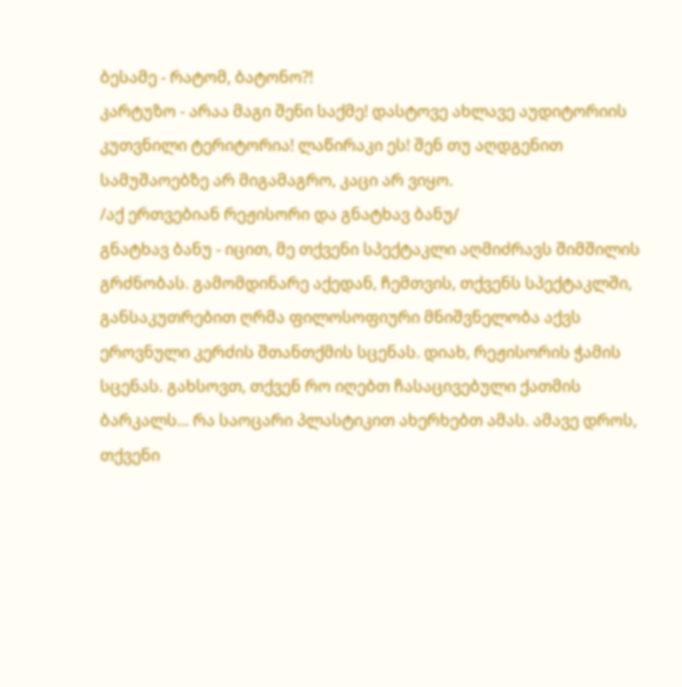ბესამე - რატომ, ბატონო?!
კარტუზო - არაა მაგი შენი საქმე! დასტოვე ახლავე აუდიტორიის კუთვნილი ტერიტორია! ლაწირაკი ეს! შენ თუ აღდგენით სამუშაოებზე არ მიგამაგრო, კაცი არ ვიყო.
/აქ ერთვებიან რეჟისორი და გნატხავ ბანუ/
გნატხავ ბანუ - იცით, მე თქვენი სპექტაკლი აღმიძრავს შიმშილის გრძნობას. გამომდინარე აქედან, ჩემთვის, თქვენს სპექტაკლში, განსაკუთრებით ღრმა ფილოსოფიური მნიშვნელობა აქვს ეროვნული კერძის შთანთქმის სცენას. დიახ, რეჟისორის ჭამის სცენას. გახსოვთ, თქვენ რო იღებთ ჩასაცივებული ქათმის ბარკალს... რა საოცარი პლასტიკით ახერხებთ ამას. ამავე დროს, თქვენი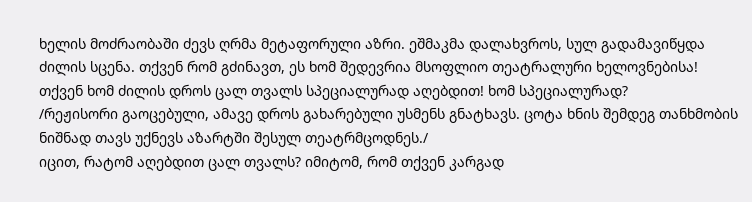ხელის მოძრაობაში ძევს ღრმა მეტაფორული აზრი. ეშმაკმა დალახვროს, სულ გადამავიწყდა ძილის სცენა. თქვენ რომ გძინავთ, ეს ხომ შედევრია მსოფლიო თეატრალური ხელოვნებისა! თქვენ ხომ ძილის დროს ცალ თვალს სპეციალურად აღებდით! ხომ სპეციალურად?
/რეჟისორი გაოცებული, ამავე დროს გახარებული უსმენს გნატხავს. ცოტა ხნის შემდეგ თანხმობის ნიშნად თავს უქნევს აზარტში შესულ თეატრმცოდნეს./
იცით, რატომ აღებდით ცალ თვალს? იმიტომ, რომ თქვენ კარგად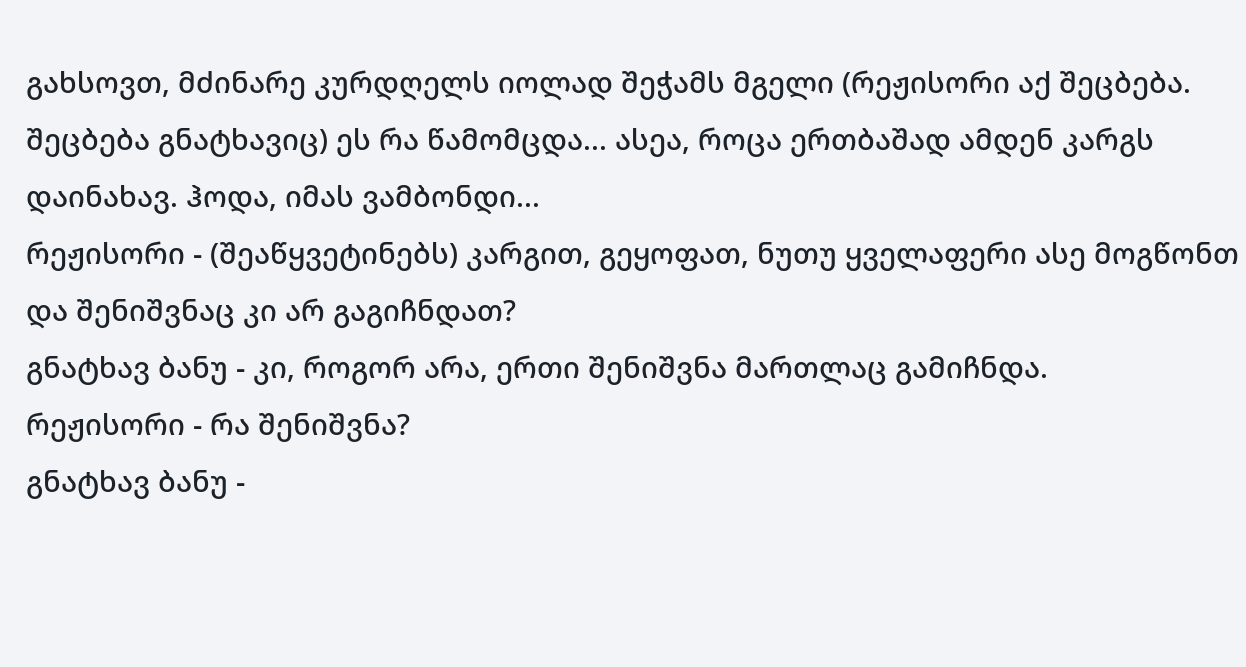გახსოვთ, მძინარე კურდღელს იოლად შეჭამს მგელი (რეჟისორი აქ შეცბება. შეცბება გნატხავიც) ეს რა წამომცდა... ასეა, როცა ერთბაშად ამდენ კარგს დაინახავ. ჰოდა, იმას ვამბონდი...
რეჟისორი - (შეაწყვეტინებს) კარგით, გეყოფათ, ნუთუ ყველაფერი ასე მოგწონთ და შენიშვნაც კი არ გაგიჩნდათ?
გნატხავ ბანუ - კი, როგორ არა, ერთი შენიშვნა მართლაც გამიჩნდა.
რეჟისორი - რა შენიშვნა?
გნატხავ ბანუ -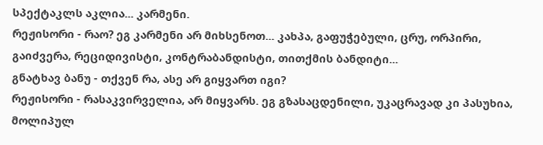სპექტაკლს აკლია... კარმენი.
რეჟისორი - რაო? ეგ კარმენი არ მიხსენოთ... კახპა, გაფუჭებული, ცრუ, ორპირი, გაიძვერა, რეციდივისტი, კონტრაბანდისტი, თითქმის ბანდიტი...
გნატხავ ბანუ - თქვენ რა, ასე არ გიყვართ იგი?
რეჟისორი - რასაკვირველია, არ მიყვარს. ეგ გზასაცდენილი, უკაცრავად კი პასუხია, მოლიპულ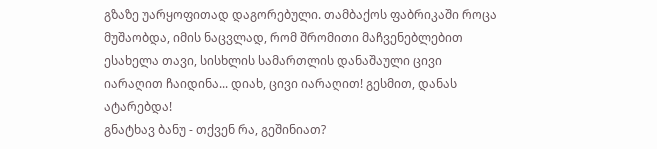გზაზე უარყოფითად დაგორებული. თამბაქოს ფაბრიკაში როცა მუშაობდა, იმის ნაცვლად, რომ შრომითი მაჩვენებლებით ესახელა თავი, სისხლის სამართლის დანაშაული ცივი იარაღით ჩაიდინა... დიახ, ცივი იარაღით! გესმით, დანას ატარებდა!
გნატხავ ბანუ - თქვენ რა, გეშინიათ?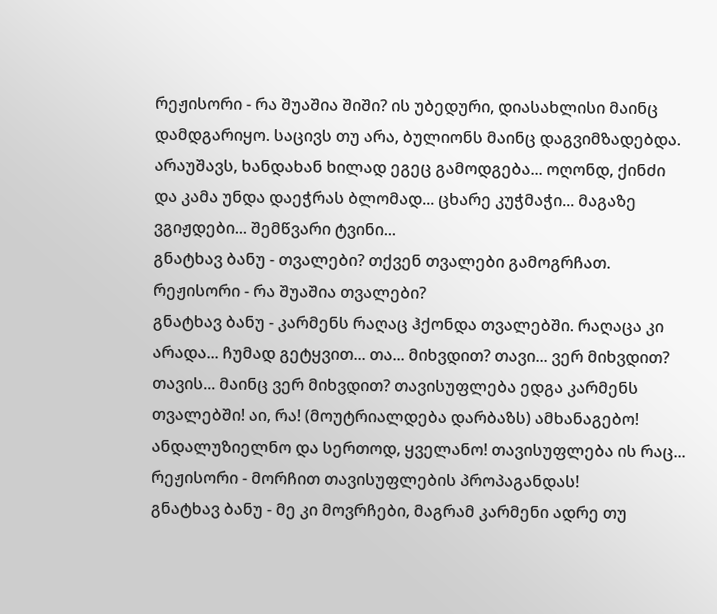რეჟისორი - რა შუაშია შიში? ის უბედური, დიასახლისი მაინც დამდგარიყო. საცივს თუ არა, ბულიონს მაინც დაგვიმზადებდა. არაუშავს, ხანდახან ხილად ეგეც გამოდგება... ოღონდ, ქინძი და კამა უნდა დაეჭრას ბლომად... ცხარე კუჭმაჭი... მაგაზე ვგიჟდები... შემწვარი ტვინი...
გნატხავ ბანუ - თვალები? თქვენ თვალები გამოგრჩათ.
რეჟისორი - რა შუაშია თვალები?
გნატხავ ბანუ - კარმენს რაღაც ჰქონდა თვალებში. რაღაცა კი არადა... ჩუმად გეტყვით... თა... მიხვდით? თავი... ვერ მიხვდით? თავის... მაინც ვერ მიხვდით? თავისუფლება ედგა კარმენს თვალებში! აი, რა! (მოუტრიალდება დარბაზს) ამხანაგებო! ანდალუზიელნო და სერთოდ, ყველანო! თავისუფლება ის რაც...
რეჟისორი - მორჩით თავისუფლების პროპაგანდას!
გნატხავ ბანუ - მე კი მოვრჩები, მაგრამ კარმენი ადრე თუ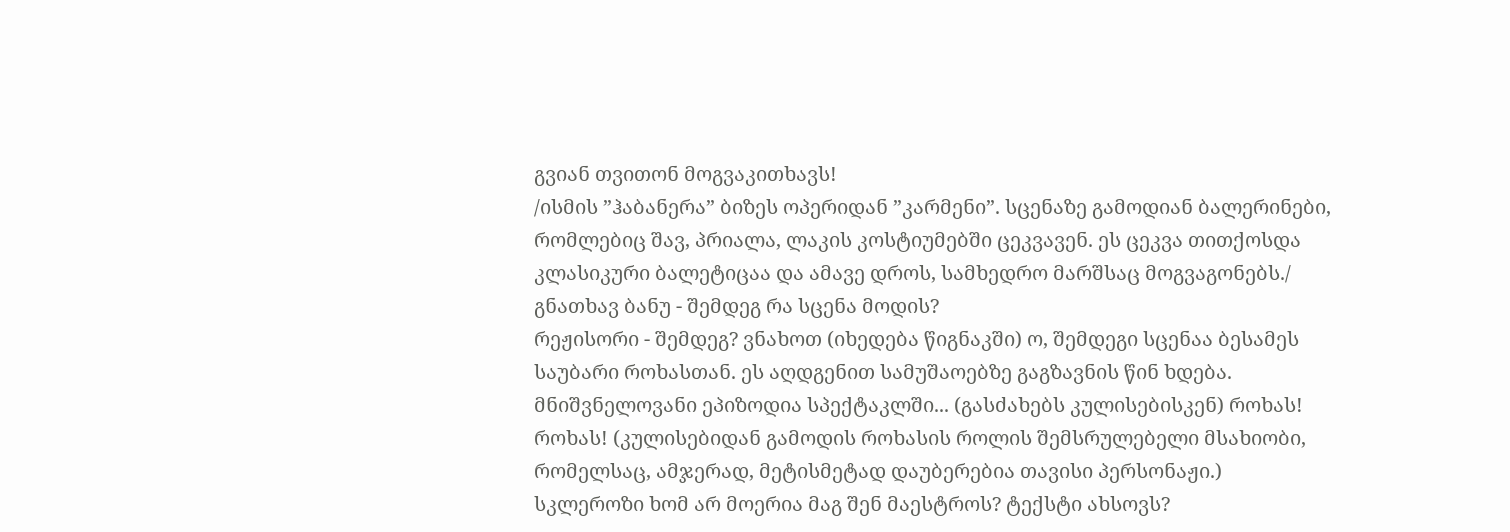გვიან თვითონ მოგვაკითხავს!
/ისმის ”ჰაბანერა” ბიზეს ოპერიდან ”კარმენი”. სცენაზე გამოდიან ბალერინები, რომლებიც შავ, პრიალა, ლაკის კოსტიუმებში ცეკვავენ. ეს ცეკვა თითქოსდა კლასიკური ბალეტიცაა და ამავე დროს, სამხედრო მარშსაც მოგვაგონებს./
გნათხავ ბანუ - შემდეგ რა სცენა მოდის?
რეჟისორი - შემდეგ? ვნახოთ (იხედება წიგნაკში) ო, შემდეგი სცენაა ბესამეს საუბარი როხასთან. ეს აღდგენით სამუშაოებზე გაგზავნის წინ ხდება. მნიშვნელოვანი ეპიზოდია სპექტაკლში... (გასძახებს კულისებისკენ) როხას! როხას! (კულისებიდან გამოდის როხასის როლის შემსრულებელი მსახიობი, რომელსაც, ამჯერად, მეტისმეტად დაუბერებია თავისი პერსონაჟი.) სკლეროზი ხომ არ მოერია მაგ შენ მაესტროს? ტექსტი ახსოვს?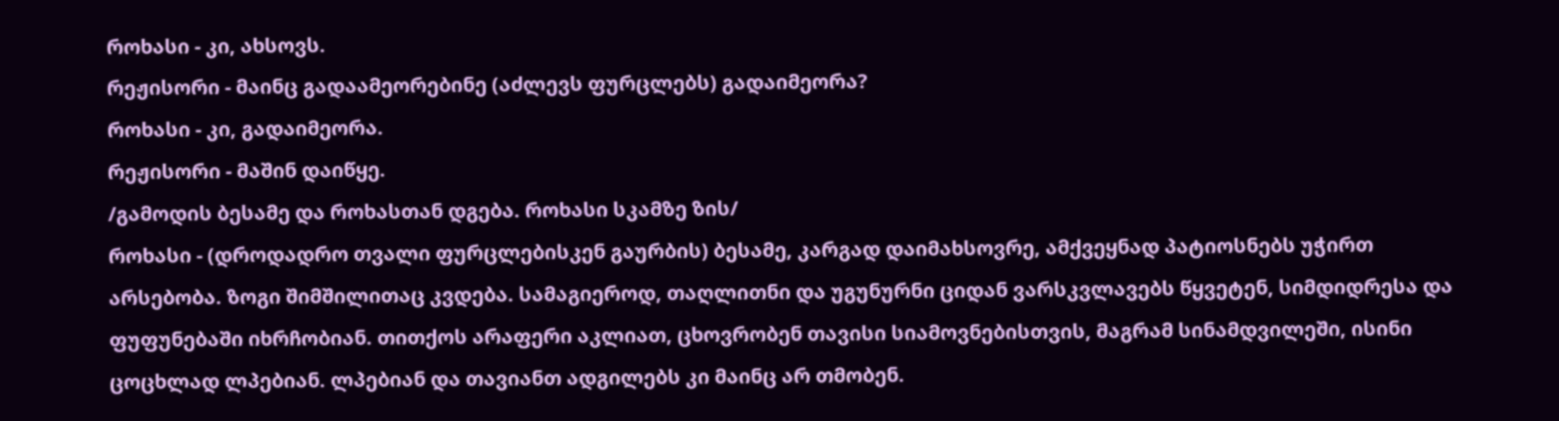როხასი - კი, ახსოვს.
რეჟისორი - მაინც გადაამეორებინე (აძლევს ფურცლებს) გადაიმეორა?
როხასი - კი, გადაიმეორა.
რეჟისორი - მაშინ დაიწყე.
/გამოდის ბესამე და როხასთან დგება. როხასი სკამზე ზის/
როხასი - (დროდადრო თვალი ფურცლებისკენ გაურბის) ბესამე, კარგად დაიმახსოვრე, ამქვეყნად პატიოსნებს უჭირთ არსებობა. ზოგი შიმშილითაც კვდება. სამაგიეროდ, თაღლითნი და უგუნურნი ციდან ვარსკვლავებს წყვეტენ, სიმდიდრესა და ფუფუნებაში იხრჩობიან. თითქოს არაფერი აკლიათ, ცხოვრობენ თავისი სიამოვნებისთვის, მაგრამ სინამდვილეში, ისინი ცოცხლად ლპებიან. ლპებიან და თავიანთ ადგილებს კი მაინც არ თმობენ.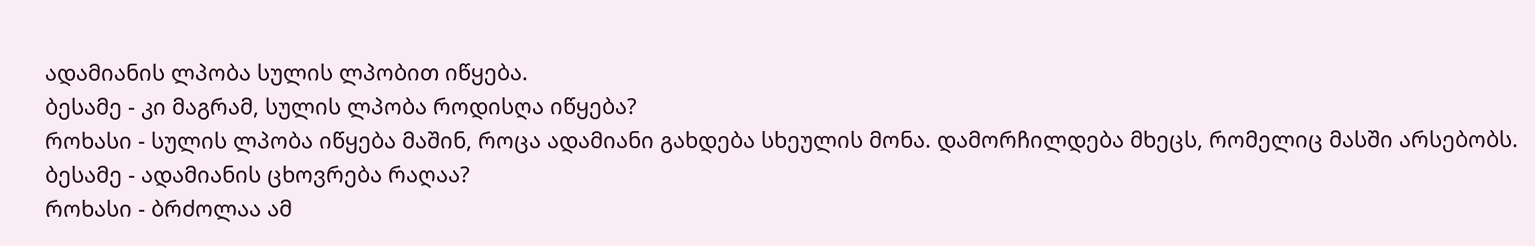ადამიანის ლპობა სულის ლპობით იწყება.
ბესამე - კი მაგრამ, სულის ლპობა როდისღა იწყება?
როხასი - სულის ლპობა იწყება მაშინ, როცა ადამიანი გახდება სხეულის მონა. დამორჩილდება მხეცს, რომელიც მასში არსებობს.
ბესამე - ადამიანის ცხოვრება რაღაა?
როხასი - ბრძოლაა ამ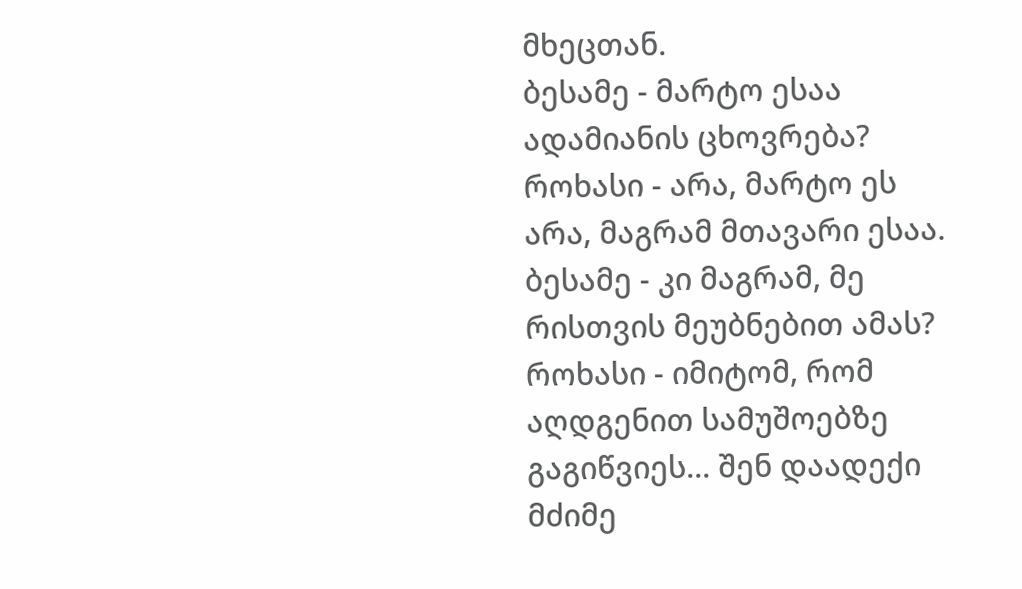მხეცთან.
ბესამე - მარტო ესაა ადამიანის ცხოვრება?
როხასი - არა, მარტო ეს არა, მაგრამ მთავარი ესაა.
ბესამე - კი მაგრამ, მე რისთვის მეუბნებით ამას?
როხასი - იმიტომ, რომ აღდგენით სამუშოებზე გაგიწვიეს... შენ დაადექი მძიმე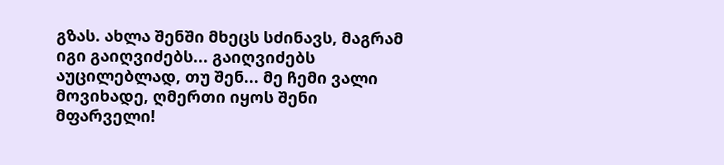გზას. ახლა შენში მხეცს სძინავს, მაგრამ იგი გაიღვიძებს... გაიღვიძებს აუცილებლად, თუ შენ... მე ჩემი ვალი მოვიხადე, ღმერთი იყოს შენი მფარველი!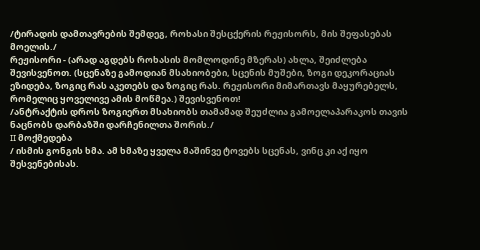/ტირადის დამთავრების შემდეგ, როხასი შესცქერის რეჟისორს, მის შეფასებას მოელის./
რეჟისორი - (არად აგდებს როხასის მომლოდინე მზერას) ახლა, შეიძლება შევისვენოთ. (სცენაზე გამოდიან მსახიობები, სცენის მუშები, ზოგი დეკორაციას ეზიდება, ზოგიც რას აკეთებს და ზოგიც რას. რეჟისორი მიმართავს მაყურებელს, რომელიც ყოველივე ამის მოწმეა.) შევისვენოთ!
/ანტრაქტის დროს ზოგიერთ მსახიობს თამამად შეუძლია გამოელაპარაკოს თავის ნაცნობს დარბაზში დარჩენილთა შორის./
II მოქმედება
/ ისმის გონგის ხმა. ამ ხმაზე ყველა მაშინვე ტოვებს სცენას, ვინც კი აქ იყო შესვენებისას.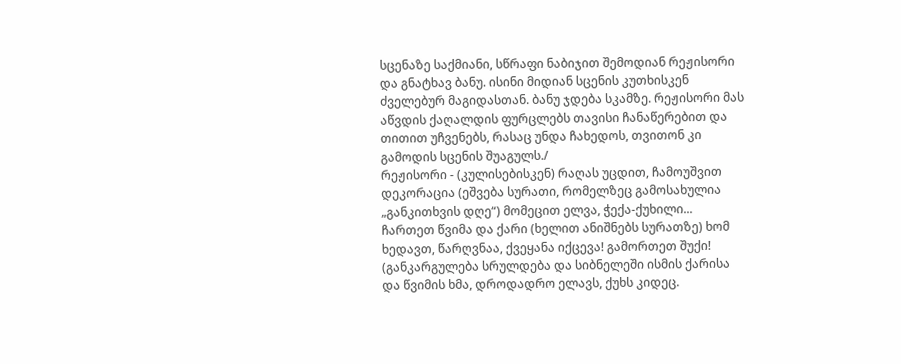სცენაზე საქმიანი, სწრაფი ნაბიჯით შემოდიან რეჟისორი და გნატხავ ბანუ. ისინი მიდიან სცენის კუთხისკენ ძველებურ მაგიდასთან. ბანუ ჯდება სკამზე. რეჟისორი მას აწვდის ქაღალდის ფურცლებს თავისი ჩანაწერებით და თითით უჩვენებს, რასაც უნდა ჩახედოს, თვითონ კი გამოდის სცენის შუაგულს./
რეჟისორი - (კულისებისკენ) რაღას უცდით, ჩამოუშვით დეკორაცია (ეშვება სურათი, რომელზეც გამოსახულია „განკითხვის დღე“) მომეცით ელვა, ჭექა-ქუხილი... ჩართეთ წვიმა და ქარი (ხელით ანიშნებს სურათზე) ხომ ხედავთ, წარღვნაა, ქვეყანა იქცევა! გამორთეთ შუქი! (განკარგულება სრულდება და სიბნელეში ისმის ქარისა და წვიმის ხმა, დროდადრო ელავს, ქუხს კიდეც.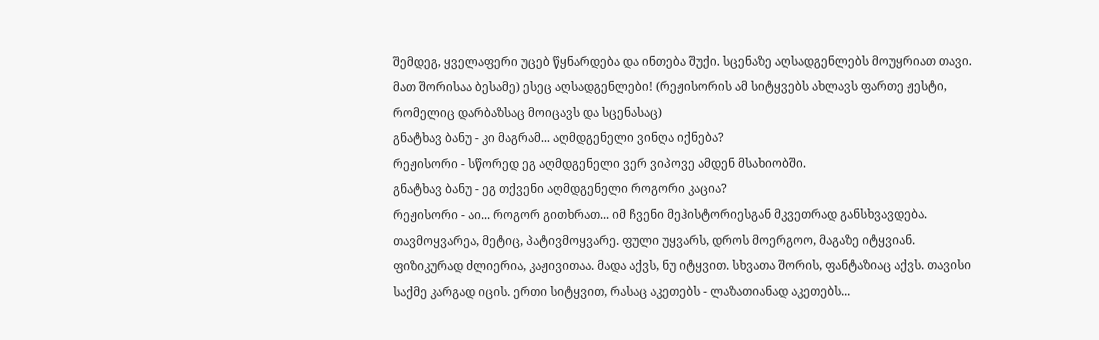შემდეგ, ყველაფერი უცებ წყნარდება და ინთება შუქი. სცენაზე აღსადგენლებს მოუყრიათ თავი. მათ შორისაა ბესამე) ესეც აღსადგენლები! (რეჟისორის ამ სიტყვებს ახლავს ფართე ჟესტი, რომელიც დარბაზსაც მოიცავს და სცენასაც)
გნატხავ ბანუ - კი მაგრამ... აღმდგენელი ვინღა იქნება?
რეჟისორი - სწორედ ეგ აღმდგენელი ვერ ვიპოვე ამდენ მსახიობში.
გნატხავ ბანუ - ეგ თქვენი აღმდგენელი როგორი კაცია?
რეჟისორი - აი... როგორ გითხრათ... იმ ჩვენი მეჰისტორიესგან მკვეთრად განსხვავდება. თავმოყვარეა, მეტიც, პატივმოყვარე. ფული უყვარს, დროს მოერგოო, მაგაზე იტყვიან. ფიზიკურად ძლიერია, კაჟივითაა. მადა აქვს, ნუ იტყვით. სხვათა შორის, ფანტაზიაც აქვს. თავისი საქმე კარგად იცის. ერთი სიტყვით, რასაც აკეთებს - ლაზათიანად აკეთებს...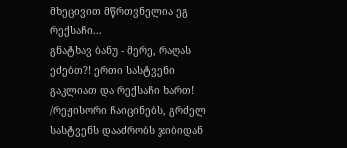მხეცივით მწრთვნელია ეგ რექსაჩი...
გნატხავ ბანუ - მერე, რაღას ეძებთ?! ერთი სასტვენი გაკლიათ და რექსაჩი ხართ!
/რეჟისორი ჩაიცინებს, გრძელ სასტვენს დააძრობს ჯიბიდან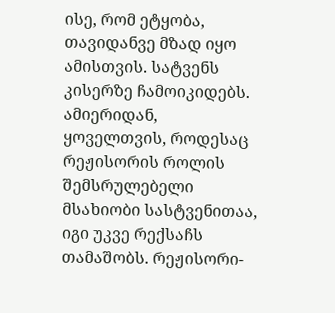ისე, რომ ეტყობა, თავიდანვე მზად იყო ამისთვის. სატვენს კისერზე ჩამოიკიდებს. ამიერიდან, ყოველთვის, როდესაც რეჟისორის როლის შემსრულებელი მსახიობი სასტვენითაა, იგი უკვე რექსაჩს თამაშობს. რეჟისორი-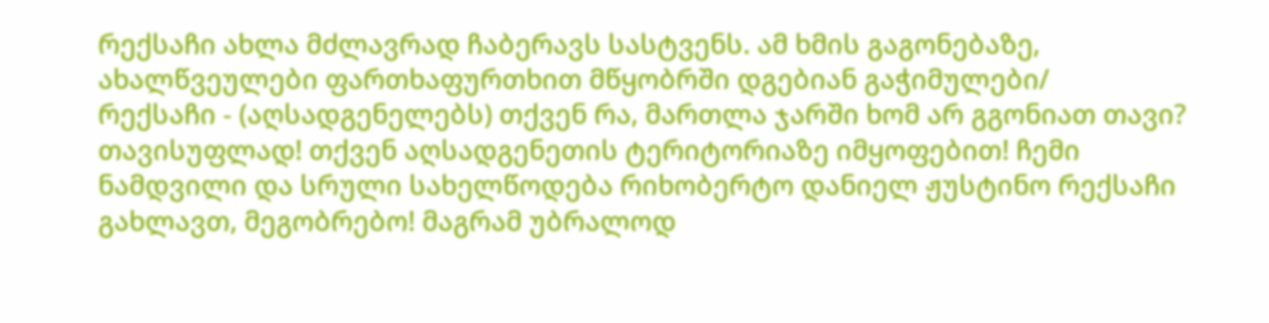რექსაჩი ახლა მძლავრად ჩაბერავს სასტვენს. ამ ხმის გაგონებაზე, ახალწვეულები ფართხაფურთხით მწყობრში დგებიან გაჭიმულები/
რექსაჩი - (აღსადგენელებს) თქვენ რა, მართლა ჯარში ხომ არ გგონიათ თავი? თავისუფლად! თქვენ აღსადგენეთის ტერიტორიაზე იმყოფებით! ჩემი ნამდვილი და სრული სახელწოდება რიხობერტო დანიელ ჟუსტინო რექსაჩი გახლავთ, მეგობრებო! მაგრამ უბრალოდ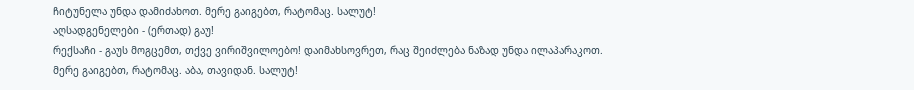ჩიტუნელა უნდა დამიძახოთ. მერე გაიგებთ, რატომაც. სალუტ!
აღსადგენელები - (ერთად) გაუ!
რექსაჩი - გაუს მოგცემთ, თქვე ვირიშვილოებო! დაიმახსოვრეთ, რაც შეიძლება ნაზად უნდა ილაპარაკოთ. მერე გაიგებთ, რატომაც. აბა, თავიდან. სალუტ!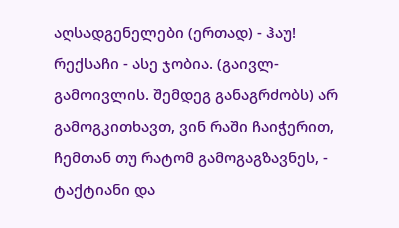აღსადგენელები (ერთად) - ჰაუ!
რექსაჩი - ასე ჯობია. (გაივლ-გამოივლის. შემდეგ განაგრძობს) არ გამოგკითხავთ, ვინ რაში ჩაიჭერით, ჩემთან თუ რატომ გამოგაგზავნეს, - ტაქტიანი და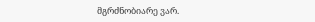მგრძნობიარე ვარ.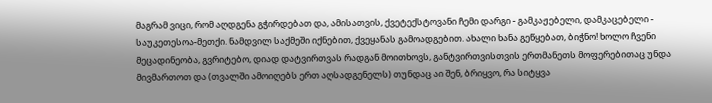მაგრამ ვიცი, რომ აღდგენა გჭირდებათ და, ამისათვის, ქვეტექსტოვანი ჩემი დარგი - გამკაჟებელი, დამკაცებელი - საუკეთესოა-მეთქი. ნამდვილ საქმეში იქნებით, ქვეყანას გამოადგებით. ახალი ხანა გეწყებათ, ბიჭნო! ხოლო ჩვენი მეცადინეობა, გვრიტებო, დიად დატვირთვას რადგან მოითხოვს, განტვირთვისთვის ერთმანეთს მოფერებითაც უნდა მივმართოთ და (თვალში ამოიღებს ერთ აღსადგენელს) თუნდაც აი შენ, ბრიყვო, რა სიტყვა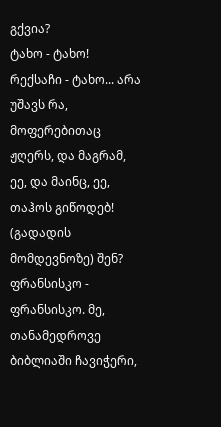გქვია?
ტახო - ტახო!
რექსაჩი - ტახო... არა უშავს რა, მოფერებითაც ჟღერს, და მაგრამ, ეე, და მაინც, ეე, თაჰოს გიწოდებ! (გადადის მომდევნოზე) შენ?
ფრანსისკო - ფრანსისკო. მე, თანამედროვე ბიბლიაში ჩავიჭერი,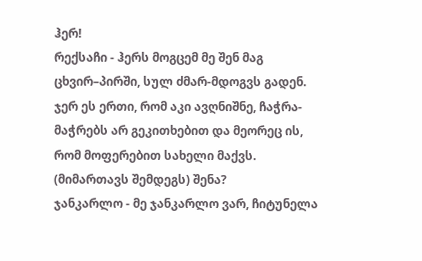ჰერ!
რექსაჩი - ჰერს მოგცემ მე შენ მაგ ცხვირ–პირში, სულ ძმარ-მდოგვს გადენ. ჯერ ეს ერთი, რომ აკი ავღნიშნე, ჩაჭრა-მაჭრებს არ გეკითხებით და მეორეც ის, რომ მოფერებით სახელი მაქვს. (მიმართავს შემდეგს) შენა?
ჯანკარლო - მე ჯანკარლო ვარ, ჩიტუნელა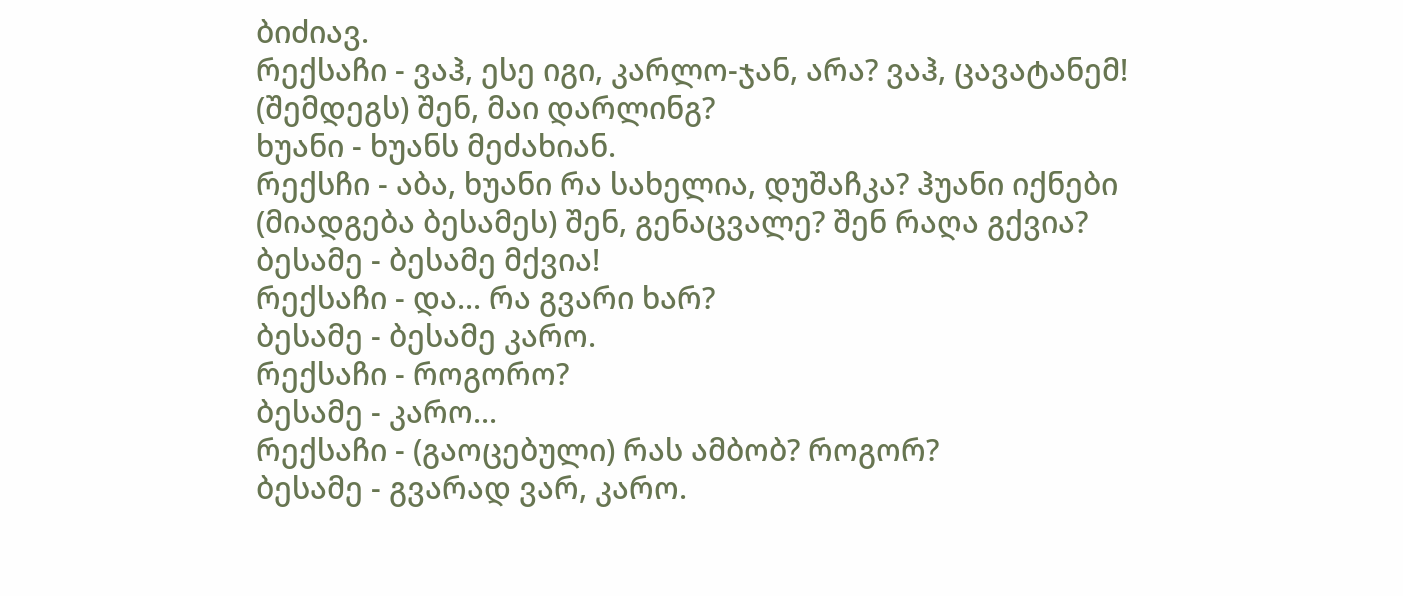ბიძიავ.
რექსაჩი - ვაჰ, ესე იგი, კარლო-ჯან, არა? ვაჰ, ცავატანემ! (შემდეგს) შენ, მაი დარლინგ?
ხუანი - ხუანს მეძახიან.
რექსჩი - აბა, ხუანი რა სახელია, დუშაჩკა? ჰუანი იქნები (მიადგება ბესამეს) შენ, გენაცვალე? შენ რაღა გქვია?
ბესამე - ბესამე მქვია!
რექსაჩი - და... რა გვარი ხარ?
ბესამე - ბესამე კარო.
რექსაჩი - როგორო?
ბესამე - კარო...
რექსაჩი - (გაოცებული) რას ამბობ? როგორ?
ბესამე - გვარად ვარ, კარო.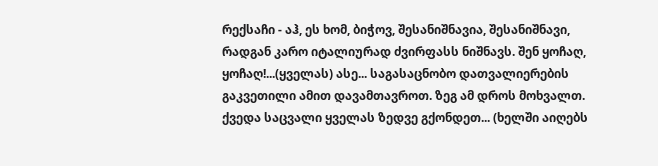რექსაჩი - აჰ, ეს ხომ, ბიჭოვ, შესანიშნავია, შესანიშნავი, რადგან კარო იტალიურად ძვირფასს ნიშნავს. შენ ყოჩაღ, ყოჩაღ!...(ყველას) ასე... საგასაცნობო დათვალიერების გაკვეთილი ამით დავამთავროთ. ზეგ ამ დროს მოხვალთ. ქვედა საცვალი ყველას ზედვე გქონდეთ... (ხელში აიღებს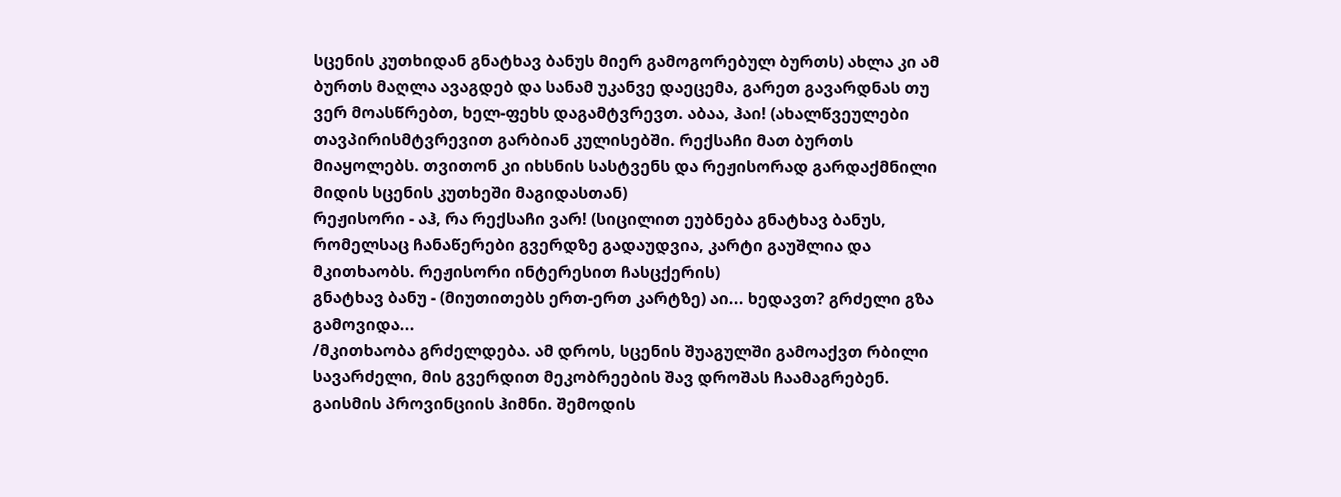სცენის კუთხიდან გნატხავ ბანუს მიერ გამოგორებულ ბურთს) ახლა კი ამ ბურთს მაღლა ავაგდებ და სანამ უკანვე დაეცემა, გარეთ გავარდნას თუ ვერ მოასწრებთ, ხელ-ფეხს დაგამტვრევთ. აბაა, ჰაი! (ახალწვეულები თავპირისმტვრევით გარბიან კულისებში. რექსაჩი მათ ბურთს მიაყოლებს. თვითონ კი იხსნის სასტვენს და რეჟისორად გარდაქმნილი მიდის სცენის კუთხეში მაგიდასთან)
რეჟისორი - აჰ, რა რექსაჩი ვარ! (სიცილით ეუბნება გნატხავ ბანუს, რომელსაც ჩანაწერები გვერდზე გადაუდვია, კარტი გაუშლია და მკითხაობს. რეჟისორი ინტერესით ჩასცქერის)
გნატხავ ბანუ - (მიუთითებს ერთ-ერთ კარტზე) აი... ხედავთ? გრძელი გზა გამოვიდა...
/მკითხაობა გრძელდება. ამ დროს, სცენის შუაგულში გამოაქვთ რბილი სავარძელი, მის გვერდით მეკობრეების შავ დროშას ჩაამაგრებენ. გაისმის პროვინციის ჰიმნი. შემოდის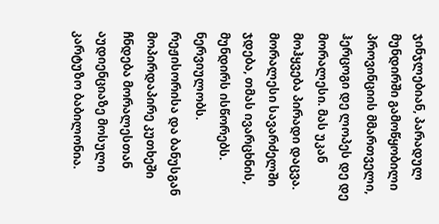ჯინჯლებიან, პარადულ მუნდირში გამოწყობილი პროვინციის მმართველი, ჰერცოგი დე ლოპეს დე დე მორალესი. მას უკან მოჰყვება პირადი დაცვა. მორალესი სავარძელში ჯდება, თმას ივარცხნის, მუნდირს ისწორებს. ნერვიულობს. რეჟისორისა და ბანუსგან მოპირდაპირე კუთხეში ჩნდება მორალესთან აუდიენციაზე მოსული კარტუზო ბაბილონია.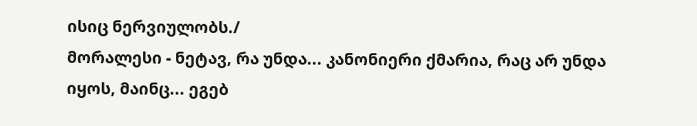ისიც ნერვიულობს./
მორალესი - ნეტავ, რა უნდა... კანონიერი ქმარია, რაც არ უნდა იყოს, მაინც... ეგებ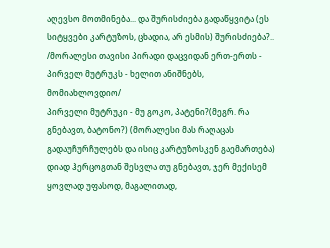აღევსო მოთმინება... და შურისძიება გადაწყვიტა (ეს სიტყვები კარტუზოს, ცხადია, არ ესმის) შურისძიება?..
/მორალესი თავისი პირადი დაცვიდან ერთ-ერთს - პირველ მუტრუკს - ხელით ანიშნებს, მომიახლოვდიო/
პირველი მუტრუკი - მუ გოკო, პატენი?(მეგრ. რა გნებავთ, ბატონო?) (მორალესი მას რაღაცას გადაუჩურჩულებს და ისიც კარტუზოსკენ გაემართება) დიად ჰერცოგთან შესვლა თუ გნებავთ, ჯერ მექისემ ყოვლად უფასოდ, მაგალითად,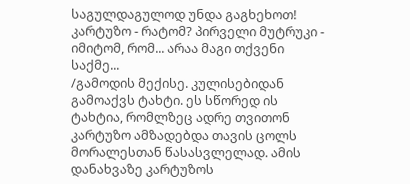საგულდაგულოდ უნდა გაგხეხოთ!
კარტუზო - რატომ? პირველი მუტრუკი - იმიტომ, რომ... არაა მაგი თქვენი საქმე...
/გამოდის მექისე. კულისებიდან გამოაქვს ტახტი. ეს სწორედ ის ტახტია, რომლზეც ადრე თვითონ კარტუზო ამზადებდა თავის ცოლს მორალესთან წასასვლელად. ამის დანახვაზე კარტუზოს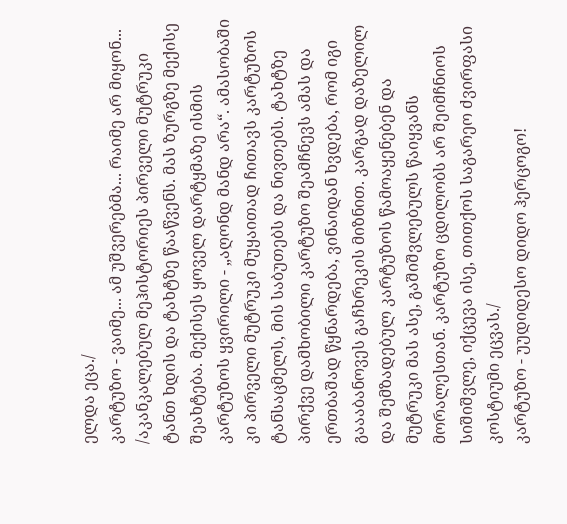ელდა ეცა./
კარტუზო - ვაიმე... ამ უშვერებმა... რაიმე არ მიყონ...
/აკანკალებულ მეჰისტორიეს პირველი მუტრუკი ტანთ ხდის და ტახტზე წააწვენს. მას ზურგზე მექისე შეახტება. მექისეს ყოველ დარტყმაზე ისმის კარტუზოს ყვირილი - „აღონდ მანდ არა“. ამასობაში კი პირველი მუტრუკი მუყაითად ჩითავს კარტუზოს ტანსაცმელს, მის საბუთებს და ნივთებს. ტახტზე პირქვე დამხობილი კარტუზო შეამჩნევს ამას და ერთბაშად წყნარდება, ვინაიდან ხვდება, რომ იგი გაააბანოვეს გაჩხრეკის მიზნით. კარგად დაზელილ და შემზადებულ კარტუზოს წამოაყენებენ და მუტრუკი მას ასე, გაშიშვლებულს წაიყვანს მორალესთან. კარტუზო ცდილობს არ შეიმჩნიოს სიშიშვლე, იქცევა ისე, თითქოს საგარეო ძვირფასი კოსტიუმი ეცვას./
კარტუზო - უუდიდესო დიდო ჰერცოგო!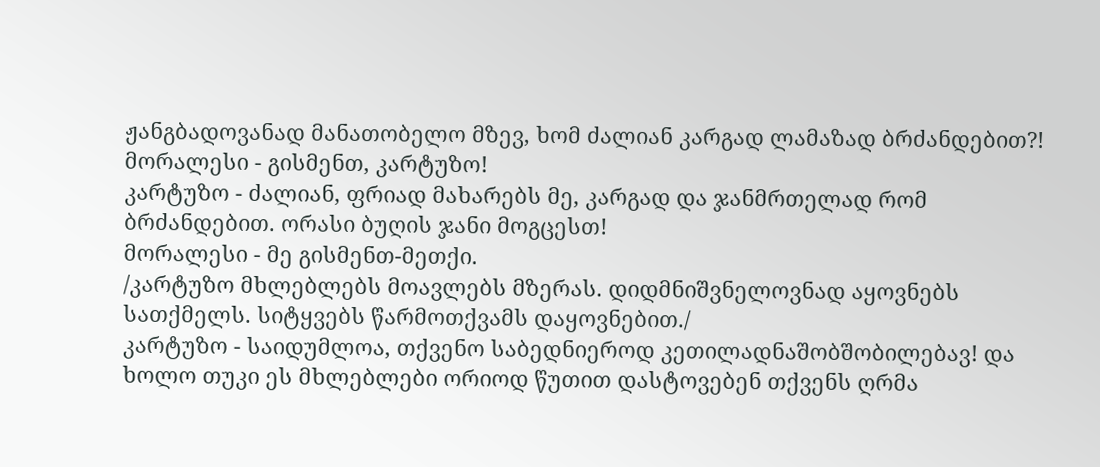ჟანგბადოვანად მანათობელო მზევ, ხომ ძალიან კარგად ლამაზად ბრძანდებით?!
მორალესი - გისმენთ, კარტუზო!
კარტუზო - ძალიან, ფრიად მახარებს მე, კარგად და ჯანმრთელად რომ ბრძანდებით. ორასი ბუღის ჯანი მოგცესთ!
მორალესი - მე გისმენთ-მეთქი.
/კარტუზო მხლებლებს მოავლებს მზერას. დიდმნიშვნელოვნად აყოვნებს სათქმელს. სიტყვებს წარმოთქვამს დაყოვნებით./
კარტუზო - საიდუმლოა, თქვენო საბედნიეროდ კეთილადნაშობშობილებავ! და ხოლო თუკი ეს მხლებლები ორიოდ წუთით დასტოვებენ თქვენს ღრმა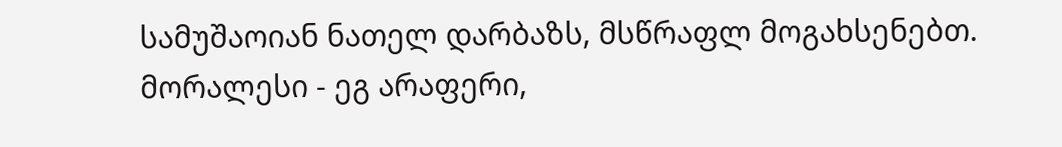სამუშაოიან ნათელ დარბაზს, მსწრაფლ მოგახსენებთ.
მორალესი - ეგ არაფერი,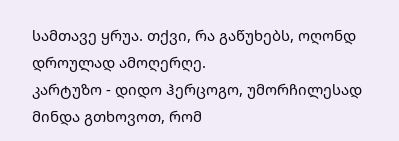სამთავე ყრუა. თქვი, რა გაწუხებს, ოღონდ დროულად ამოღერღე.
კარტუზო - დიდო ჰერცოგო, უმორჩილესად მინდა გთხოვოთ, რომ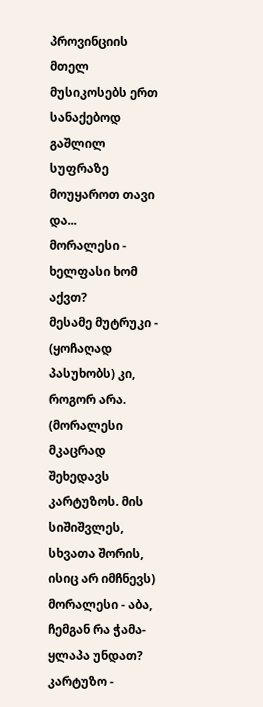პროვინციის მთელ მუსიკოსებს ერთ სანაქებოდ გაშლილ სუფრაზე მოუყაროთ თავი და...
მორალესი - ხელფასი ხომ აქვთ?
მესამე მუტრუკი - (ყოჩაღად პასუხობს) კი, როგორ არა. (მორალესი მკაცრად შეხედავს კარტუზოს. მის სიშიშვლეს, სხვათა შორის, ისიც არ იმჩნევს)
მორალესი - აბა, ჩემგან რა ჭამა-ყლაპა უნდათ?
კარტუზო -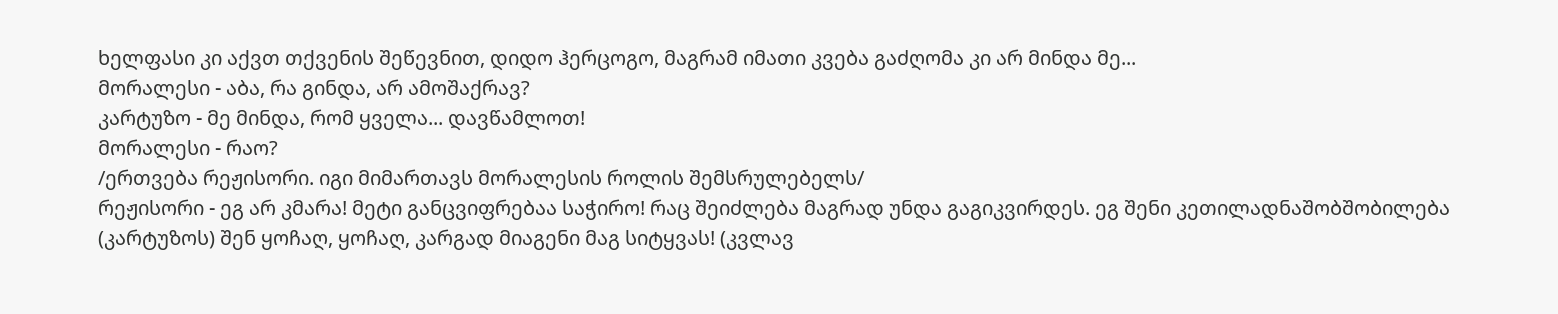ხელფასი კი აქვთ თქვენის შეწევნით, დიდო ჰერცოგო, მაგრამ იმათი კვება გაძღომა კი არ მინდა მე...
მორალესი - აბა, რა გინდა, არ ამოშაქრავ?
კარტუზო - მე მინდა, რომ ყველა... დავწამლოთ!
მორალესი - რაო?
/ერთვება რეჟისორი. იგი მიმართავს მორალესის როლის შემსრულებელს/
რეჟისორი - ეგ არ კმარა! მეტი განცვიფრებაა საჭირო! რაც შეიძლება მაგრად უნდა გაგიკვირდეს. ეგ შენი კეთილადნაშობშობილება (კარტუზოს) შენ ყოჩაღ, ყოჩაღ, კარგად მიაგენი მაგ სიტყვას! (კვლავ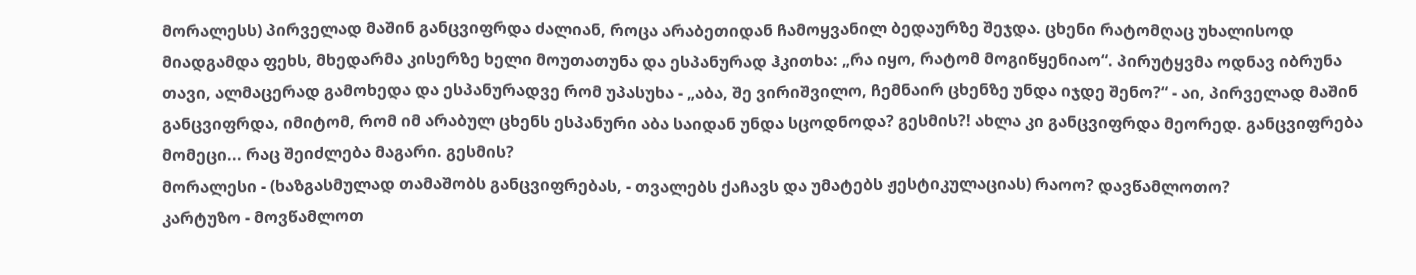მორალესს) პირველად მაშინ განცვიფრდა ძალიან, როცა არაბეთიდან ჩამოყვანილ ბედაურზე შეჯდა. ცხენი რატომღაც უხალისოდ მიადგამდა ფეხს, მხედარმა კისერზე ხელი მოუთათუნა და ესპანურად ჰკითხა: „რა იყო, რატომ მოგიწყენიაო“. პირუტყვმა ოდნავ იბრუნა თავი, ალმაცერად გამოხედა და ესპანურადვე რომ უპასუხა - „აბა, შე ვირიშვილო, ჩემნაირ ცხენზე უნდა იჯდე შენო?“ - აი, პირველად მაშინ განცვიფრდა, იმიტომ, რომ იმ არაბულ ცხენს ესპანური აბა საიდან უნდა სცოდნოდა? გესმის?! ახლა კი განცვიფრდა მეორედ. განცვიფრება მომეცი... რაც შეიძლება მაგარი. გესმის?
მორალესი - (ხაზგასმულად თამაშობს განცვიფრებას, - თვალებს ქაჩავს და უმატებს ჟესტიკულაციას) რაოო? დავწამლოთო?
კარტუზო - მოვწამლოთ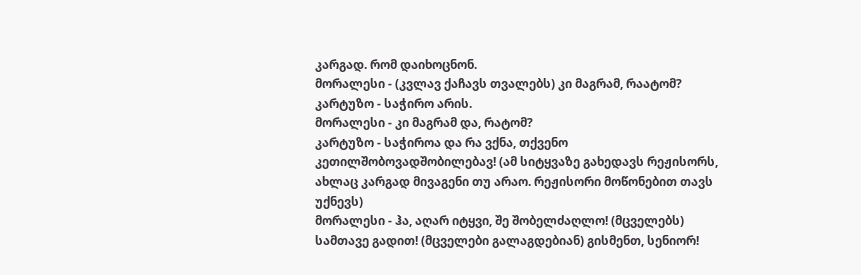კარგად. რომ დაიხოცნონ.
მორალესი - (კვლავ ქაჩავს თვალებს) კი მაგრამ, რაატომ?
კარტუზო - საჭირო არის.
მორალესი - კი მაგრამ და, რატომ?
კარტუზო - საჭიროა და რა ვქნა, თქვენო კეთილშობოვადშობილებავ! (ამ სიტყვაზე გახედავს რეჟისორს, ახლაც კარგად მივაგენი თუ არაო. რეჟისორი მოწონებით თავს უქნევს)
მორალესი - ჰა, აღარ იტყვი, შე შობელძაღლო! (მცველებს) სამთავე გადით! (მცველები გალაგდებიან) გისმენთ, სენიორ!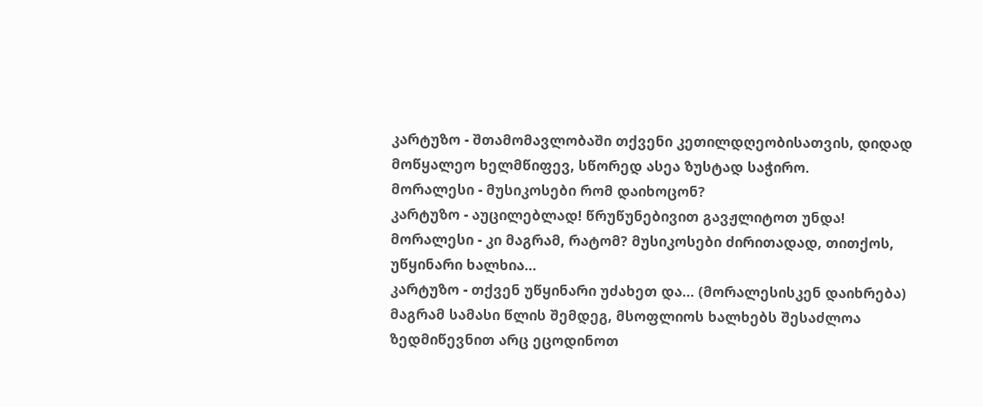კარტუზო - შთამომავლობაში თქვენი კეთილდღეობისათვის, დიდად მოწყალეო ხელმწიფევ, სწორედ ასეა ზუსტად საჭირო.
მორალესი - მუსიკოსები რომ დაიხოცონ?
კარტუზო - აუცილებლად! წრუწუნებივით გავჟლიტოთ უნდა!
მორალესი - კი მაგრამ, რატომ? მუსიკოსები ძირითადად, თითქოს, უწყინარი ხალხია...
კარტუზო - თქვენ უწყინარი უძახეთ და... (მორალესისკენ დაიხრება) მაგრამ სამასი წლის შემდეგ, მსოფლიოს ხალხებს შესაძლოა ზედმიწევნით არც ეცოდინოთ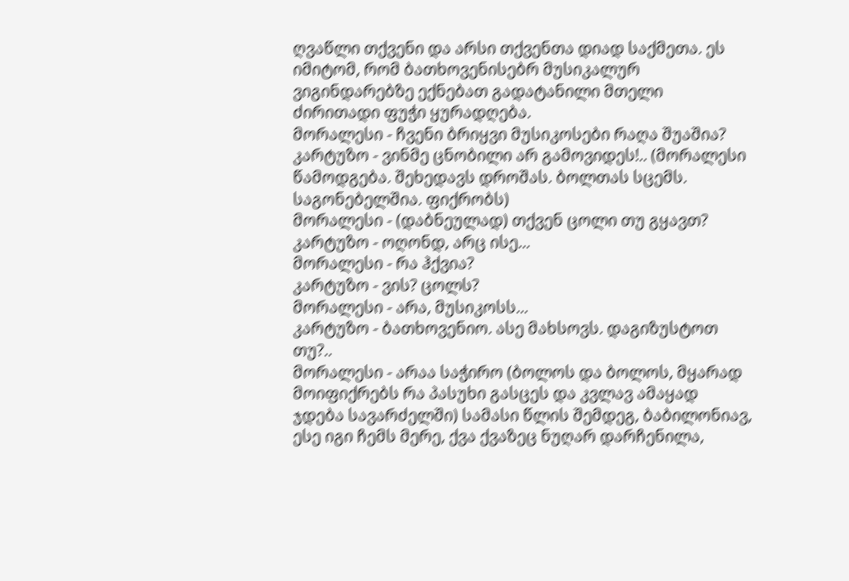ღვაწლი თქვენი და არსი თქვენთა დიად საქმეთა. ეს იმიტომ, რომ ბათხოვენისებრ მუსიკალურ ვიგინდარებზე ექნებათ გადატანილი მთელი ძირითადი ფუჭი ყურადღება.
მორალესი - ჩვენი ბრიყვი მუსიკოსები რაღა შუაშია?
კარტუზო - ვინმე ცნობილი არ გამოვიდეს!.. (მორალესი წამოდგება. შეხედავს დროშას. ბოლთას სცემს. საგონებელშია. ფიქრობს)
მორალესი - (დაბნეულად) თქვენ ცოლი თუ გყავთ?
კარტუზო - ოღონდ, არც ისე...
მორალესი - რა ჰქვია?
კარტუზო - ვის? ცოლს?
მორალესი - არა, მუსიკოსს...
კარტუზო - ბათხოვენიო. ასე მახსოვს. დაგიზუსტოთ თუ?..
მორალესი - არაა საჭირო (ბოლოს და ბოლოს, მყარად მოიფიქრებს რა პასუხი გასცეს და კვლავ ამაყად ჯდება სავარძელში) სამასი წლის შემდეგ, ბაბილონიავ, ესე იგი ჩემს მერე, ქვა ქვაზეც ნუღარ დარჩენილა,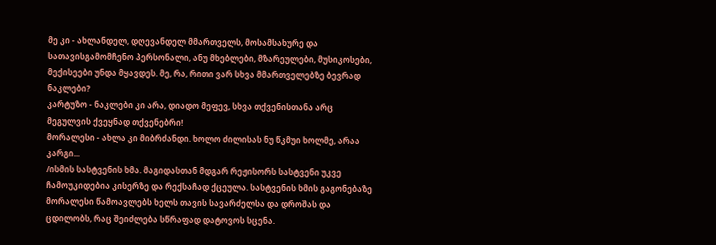მე კი - ახლანდელ, დღევანდელ მმართველს, მოსამსახურე და სათავისგამომჩენო პერსონალი, ანუ მხებლები, მზარეულები, მუსიკოსები, მექისეები უნდა მყავდეს. მე, რა, რითი ვარ სხვა მმართველებზე ბევრად ნაკლები?
კარტუზო - ნაკლები კი არა, დიადო მეფევ, სხვა თქვენისთანა არც მეგულვის ქვეყნად თქვენებრი!
მორალესი - ახლა კი მიბრძანდი. ხოლო ძილისას ნუ წკმუი ხოლმე, არაა კარგი...
/ისმის სასტვენის ხმა. მაგიდასთან მდგარ რეჟისორს სასტვენი უკვე ჩამოუკიდებია კისერზე და რექსაჩად ქცეულა. სასტვენის ხმის გაგონებაზე მორალესი წამოავლებს ხელს თავის სავარძელსა და დროშას და ცდილობს, რაც შეიძლება სწრაფად დატოვოს სცენა.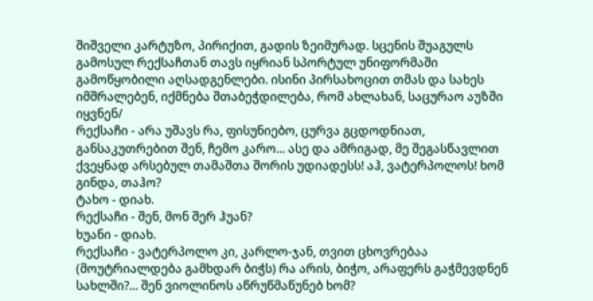შიშველი კარტუზო, პირიქით, გადის ზეიმურად. სცენის შუაგულს გამოსულ რექსაჩთან თავს იყრიან სპორტულ უნიფორმაში გამოწყობილი აღსადგენლები. ისინი პირსახოცით თმას და სახეს იმშრალებენ, იქმნება შთაბეჭდილება, რომ ახლახან, საცურაო აუზში იყვნენ/
რექსაჩი - არა უშავს რა, ფისუნიებო, ცურვა გცდოდნიათ, განსაკუთრებით შენ, ჩემო კარო... ასე და ამრიგად, მე შეგასწავლით ქვეყნად არსებულ თამაშთა შორის უდიადესს! აჰ, ვატერპოლოს! ხომ გინდა, თაჰო?
ტახო - დიახ.
რექსაჩი - შენ, მონ შერ ჰუან?
ხუანი - დიახ.
რექსაჩი - ვატერპოლო კი, კარლო-ჯან, თვით ცხოვრებაა (მოუტრიალდება გამხდარ ბიჭს) რა არის, ბიჭო, არაფერს გაჭმევდნენ სახლში?... შენ ვიოლინოს აწრუწმაწუნებ ხომ?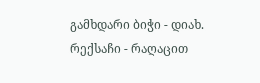გამხდარი ბიჭი - დიახ.
რექსაჩი - რაღაცით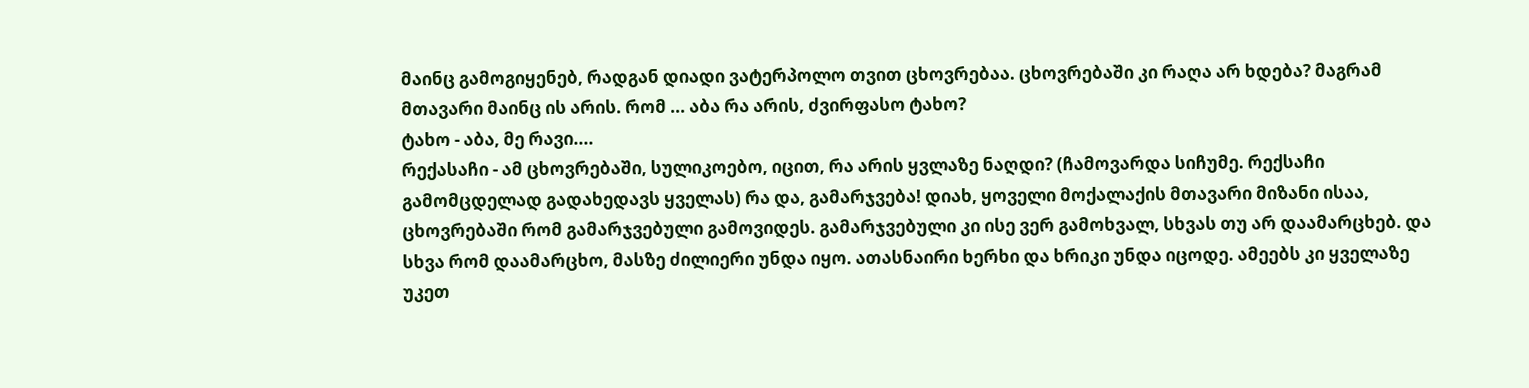მაინც გამოგიყენებ, რადგან დიადი ვატერპოლო თვით ცხოვრებაა. ცხოვრებაში კი რაღა არ ხდება? მაგრამ მთავარი მაინც ის არის. რომ ... აბა რა არის, ძვირფასო ტახო?
ტახო - აბა, მე რავი....
რექასაჩი - ამ ცხოვრებაში, სულიკოებო, იცით, რა არის ყვლაზე ნაღდი? (ჩამოვარდა სიჩუმე. რექსაჩი გამომცდელად გადახედავს ყველას) რა და, გამარჯვება! დიახ, ყოველი მოქალაქის მთავარი მიზანი ისაა, ცხოვრებაში რომ გამარჯვებული გამოვიდეს. გამარჯვებული კი ისე ვერ გამოხვალ, სხვას თუ არ დაამარცხებ. და სხვა რომ დაამარცხო, მასზე ძილიერი უნდა იყო. ათასნაირი ხერხი და ხრიკი უნდა იცოდე. ამეებს კი ყველაზე უკეთ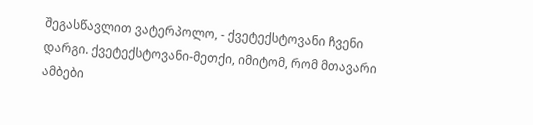შეგასწავლით ვატერპოლო, - ქვეტექსტოვანი ჩვენი დარგი. ქვეტექსტოვანი-მეთქი, იმიტომ, რომ მთავარი ამბები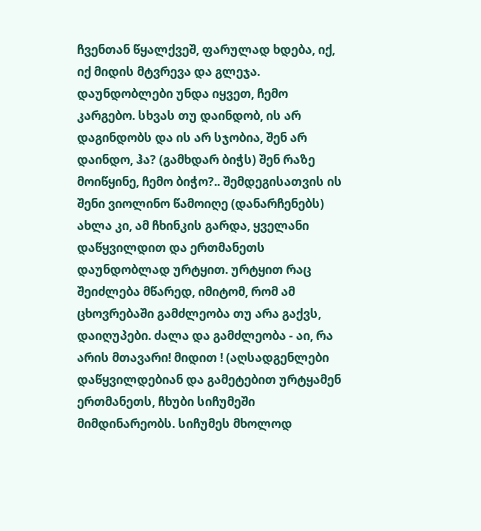ჩვენთან წყალქვეშ, ფარულად ხდება, იქ, იქ მიდის მტვრევა და გლეჯა. დაუნდობლები უნდა იყვეთ, ჩემო კარგებო. სხვას თუ დაინდობ, ის არ დაგინდობს და ის არ სჯობია, შენ არ დაინდო, ჰა? (გამხდარ ბიჭს) შენ რაზე მოიწყინე, ჩემო ბიჭო?.. შემდეგისათვის ის შენი ვიოლინო წამოიღე (დანარჩენებს) ახლა კი, ამ ჩხინკის გარდა, ყველანი დაწყვილდით და ერთმანეთს დაუნდობლად ურტყით. ურტყით რაც შეიძლება მწარედ, იმიტომ, რომ ამ ცხოვრებაში გამძლეობა თუ არა გაქვს, დაიღუპები. ძალა და გამძლეობა - აი, რა არის მთავარი! მიდით ! (აღსადგენლები დაწყვილდებიან და გამეტებით ურტყამენ ერთმანეთს, ჩხუბი სიჩუმეში მიმდინარეობს. სიჩუმეს მხოლოდ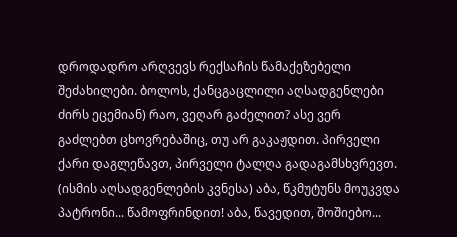დროდადრო არღვევს რექსაჩის წამაქეზებელი შეძახილები. ბოლოს, ქანცგაცლილი აღსადგენლები ძირს ეცემიან) რაო, ვეღარ გაძელით? ასე ვერ გაძლებთ ცხოვრებაშიც, თუ არ გაკაჟდით. პირველი ქარი დაგლეწავთ, პირველი ტალღა გადაგამსხვრევთ. (ისმის აღსადგენლების კვნესა) აბა, წკმუტუნს მოუკვდა პატრონი... წამოფრინდით! აბა, წავედით, შოშიებო...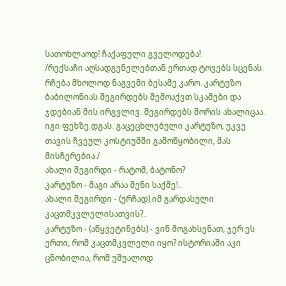სათოხლაოდ! ჩაქაფული გველოდება!
/რექსაჩი აღსადგენელებთან ერთად ტოვებს სცენას. რჩება მხოლოდ ნაგვემი ბესამე კარო. კარტუზო ბაბილონიას შეგირდებს შემოაქვთ სკამები და ჯდებიან მის ირგვლივ. შეგირდებს შორის ახალიცაა. იგი ფეხზე დგას. გაცეცხლებული კარტუზო, უკვე თავის ჩვეულ კოსტიუმში გამოწყობილი, მას მისჩერებია./
ახალი შეგირდი - რატომ, ბატონო?
კარტუზო - მაგი არაა შენი საქმე!..
ახალი შეგირდი - (ურჩად) იმ გარდასული კაცთმკვლელისათვის?..
კარტუზო - (აწყვეტინებს) - ვინ მოგახსენათ, ჯერ ეს ერთი, რომ კაცთმკვლელი იყო? ისტორიაში აკი ცნობილია, რომ უშუალოდ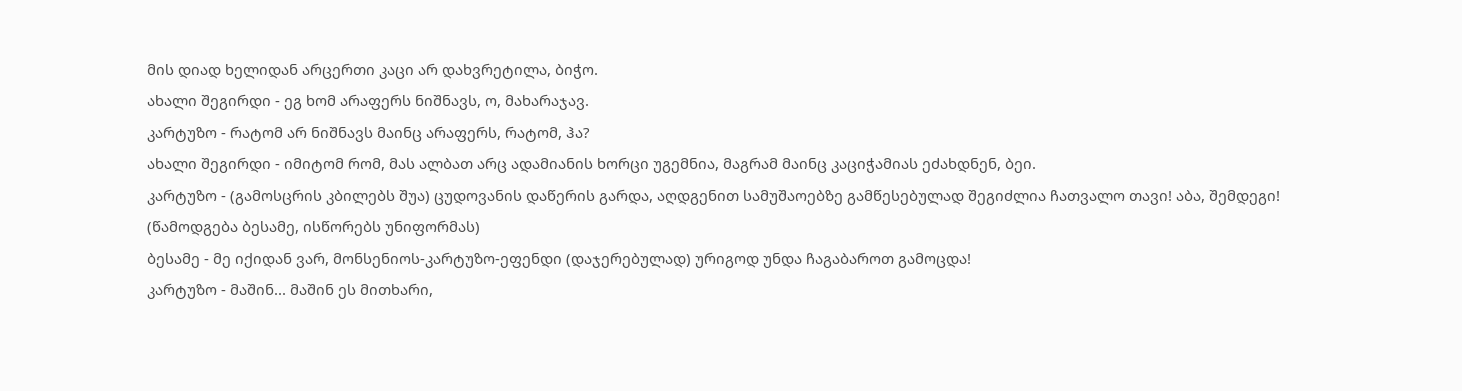მის დიად ხელიდან არცერთი კაცი არ დახვრეტილა, ბიჭო.
ახალი შეგირდი - ეგ ხომ არაფერს ნიშნავს, ო, მახარაჯავ.
კარტუზო - რატომ არ ნიშნავს მაინც არაფერს, რატომ, ჰა?
ახალი შეგირდი - იმიტომ რომ, მას ალბათ არც ადამიანის ხორცი უგემნია, მაგრამ მაინც კაციჭამიას ეძახდნენ, ბეი.
კარტუზო - (გამოსცრის კბილებს შუა) ცუდოვანის დაწერის გარდა, აღდგენით სამუშაოებზე გამწესებულად შეგიძლია ჩათვალო თავი! აბა, შემდეგი! (წამოდგება ბესამე, ისწორებს უნიფორმას)
ბესამე - მე იქიდან ვარ, მონსენიოს-კარტუზო-ეფენდი (დაჯერებულად) ურიგოდ უნდა ჩაგაბაროთ გამოცდა!
კარტუზო - მაშინ... მაშინ ეს მითხარი,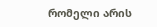რომელი არის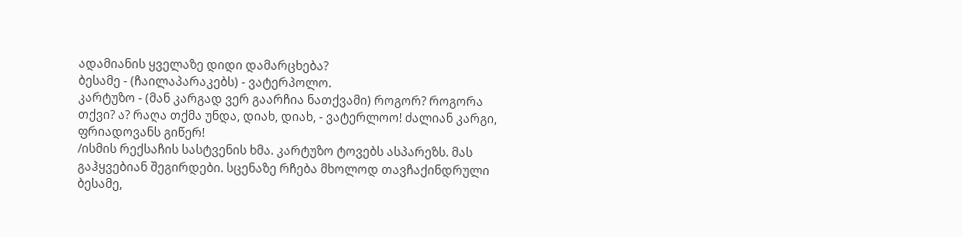ადამიანის ყველაზე დიდი დამარცხება?
ბესამე - (ჩაილაპარაკებს) - ვატერპოლო.
კარტუზო - (მან კარგად ვერ გაარჩია ნათქვამი) როგორ? როგორა თქვი? ა? რაღა თქმა უნდა, დიახ, დიახ, - ვატერლოო! ძალიან კარგი, ფრიადოვანს გიწერ!
/ისმის რექსაჩის სასტვენის ხმა. კარტუზო ტოვებს ასპარეზს. მას გაჰყვებიან შეგირდები. სცენაზე რჩება მხოლოდ თავჩაქინდრული ბესამე,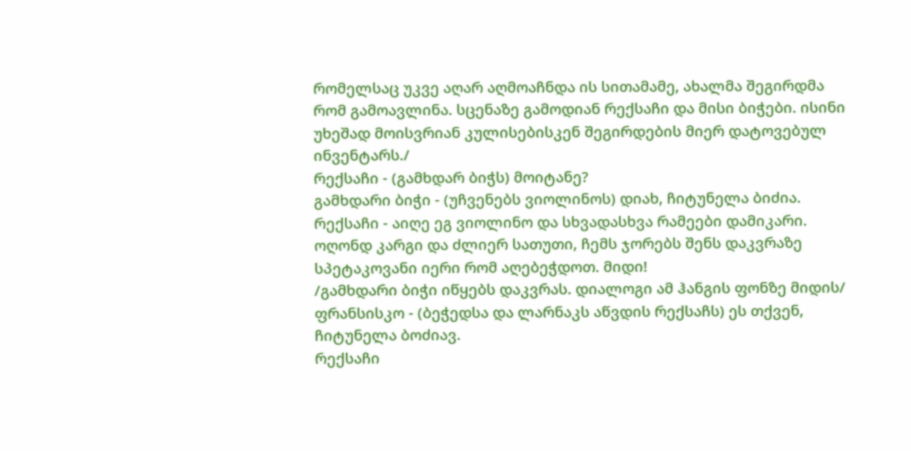რომელსაც უკვე აღარ აღმოაჩნდა ის სითამამე, ახალმა შეგირდმა რომ გამოავლინა. სცენაზე გამოდიან რექსაჩი და მისი ბიჭები. ისინი უხეშად მოისვრიან კულისებისკენ შეგირდების მიერ დატოვებულ ინვენტარს./
რექსაჩი - (გამხდარ ბიჭს) მოიტანე?
გამხდარი ბიჭი - (უჩვენებს ვიოლინოს) დიახ, ჩიტუნელა ბიძია.
რექსაჩი - აიღე ეგ ვიოლინო და სხვადასხვა რამეები დამიკარი. ოღონდ კარგი და ძლიერ სათუთი, ჩემს ჯორებს შენს დაკვრაზე სპეტაკოვანი იერი რომ აღებეჭდოთ. მიდი!
/გამხდარი ბიჭი იწყებს დაკვრას. დიალოგი ამ ჰანგის ფონზე მიდის/
ფრანსისკო - (ბეჭედსა და ლარნაკს აწვდის რექსაჩს) ეს თქვენ, ჩიტუნელა ბოძიავ.
რექსაჩი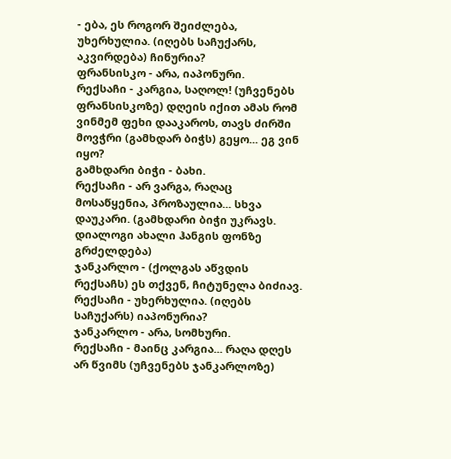- ება, ეს როგორ შეიძლება, უხერხულია. (იღებს საჩუქარს, აკვირდება) ჩინურია?
ფრანსისკო - არა, იაპონური.
რექსაჩი - კარგია, საღოლ! (უჩვენებს ფრანსისკოზე) დღეის იქით ამას რომ ვინმემ ფეხი დააკაროს, თავს ძირში მოვჭრი (გამხდარ ბიჭს) გეყო... ეგ ვინ იყო?
გამხდარი ბიჭი - ბახი.
რექსაჩი - არ ვარგა, რაღაც მოსაწყენია, პროზაულია... სხვა დაუკარი. (გამხდარი ბიჭი უკრავს. დიალოგი ახალი ჰანგის ფონზე გრძელდება)
ჯანკარლო - (ქოლგას აწვდის რექსაჩს) ეს თქვენ, ჩიტუნელა ბიძიავ.
რექსაჩი - უხერხულია. (იღებს საჩუქარს) იაპონურია?
ჯანკარლო - არა, სომხური.
რექსაჩი - მაინც კარგია... რაღა დღეს არ წვიმს (უჩვენებს ჯანკარლოზე)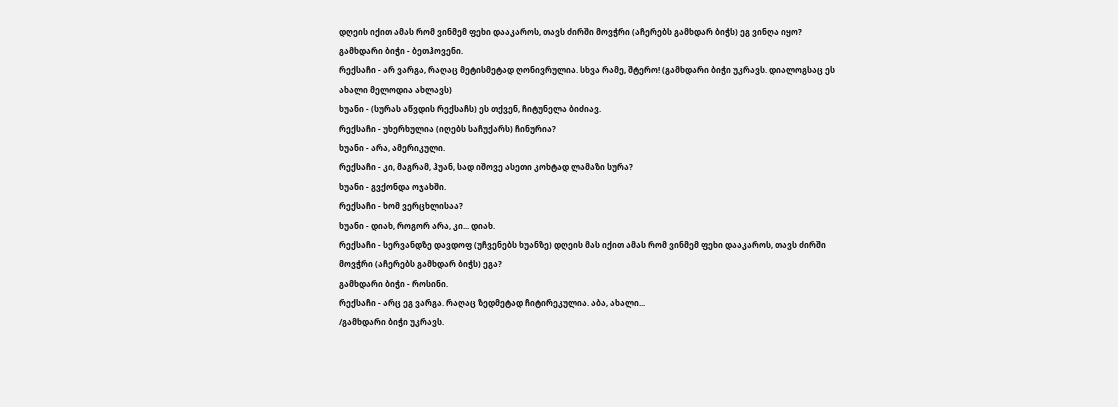დღეის იქით ამას რომ ვინმემ ფეხი დააკაროს, თავს ძირში მოვჭრი (აჩერებს გამხდარ ბიჭს) ეგ ვინღა იყო?
გამხდარი ბიჭი - ბეთჰოვენი.
რექსაჩი - არ ვარგა, რაღაც მეტისმეტად ღონივრულია. სხვა რამე, შტერო! (გამხდარი ბიჭი უკრავს. დიალოგსაც ეს ახალი მელოდია ახლავს)
ხუანი - (სურას აწვდის რექსაჩს) ეს თქვენ, ჩიტუნელა ბიძიავ.
რექსაჩი - უხერხულია (იღებს საჩუქარს) ჩინურია?
ხუანი - არა, ამერიკული.
რექსაჩი - კი, მაგრამ, ჰუან, სად იშოვე ასეთი კოხტად ლამაზი სურა?
ხუანი - გვქონდა ოჯახში.
რექსაჩი - ხომ ვერცხლისაა?
ხუანი - დიახ, როგორ არა, კი... დიახ.
რექსაჩი - სერვანდზე დავდოფ (უჩვენებს ხუანზე) დღეის მას იქით ამას რომ ვინმემ ფეხი დააკაროს, თავს ძირში მოვჭრი (აჩერებს გამხდარ ბიჭს) ეგა?
გამხდარი ბიჭი - როსინი.
რექსაჩი - არც ეგ ვარგა. რაღაც ზედმეტად ჩიტირეკულია. აბა, ახალი...
/გამხდარი ბიჭი უკრავს.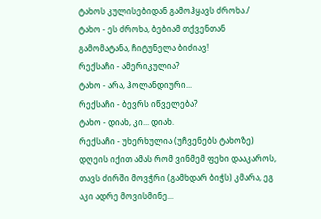ტახოს კულისებიდან გამოჰყავს ძროხა./
ტახო - ეს ძროხა, ბებიამ თქვენთან გამომატანა, ჩიტუნელა ბიძიავ!
რექსაჩი - ამერიკულია?
ტახო - არა, ჰოლანდიური...
რექსაჩი - ბევრს იწველება?
ტახო - დიახ, კი... დიახ.
რექსაჩი - უხერხულია (უჩვენებს ტახოზე) დღეის იქით ამას რომ ვინმემ ფეხი დააკაროს, თავს ძირში მოვჭრი (გამხდარ ბიჭს) კმარა, ეგ აკი ადრე მოვისმინე...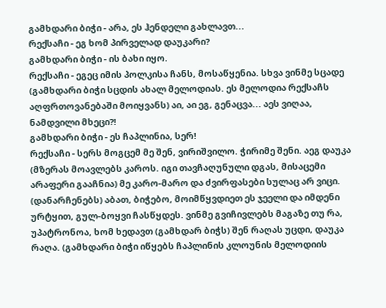გამხდარი ბიჭი - არა, ეს ჰენდელი გახლავთ...
რექსაჩი - ეგ ხომ პირველად დაუკარი?
გამხდარი ბიჭი - ის ბახი იყო.
რექსაჩი - ეგეც იმის პოლკისა ჩანს, მოსაწყენია. სხვა ვინმე სცადე (გამხდარი ბიჭი სცდის ახალ მელოდიას. ეს მელოდია რექსაჩს აღფრთოვანებაში მოიყვანს) აი, აი ეგ, გენაცვა... აეს ვიღაა, ნამდვილი მხეცი?!
გამხდარი ბიჭი - ეს ჩაპლინია, სერ!
რექსაჩი - სერს მოგცემ მე შენ, ვირიშვილო. ჭირიმე შენი. აეგ დაუკა (მზერას მოავლებს კაროს. იგი თავჩაღუნული დგას, მისაცემი არაფერი გააჩნია) მე კარო-მარო და ძვირფასები სულაც არ ვიცი. (დანარჩენებს) აბათ, ბიჭებო, მოიმწყვდიეთ ეს ჯეელი და იმდენი ურტყით, გულ-ბოყვი ჩასწყდეს. ვინმე გვიჩივლებს მაგაზე თუ რა, უპატრონოა, ხომ ხედავთ (გამხდარ ბიჭს) შენ რაღას უცდი, დაუკა რაღა. (გამხდარი ბიჭი იწყებს ჩაპლინის კლოუნის მელოდიის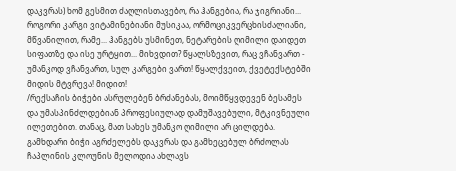დაკვრას) ხომ გესმით ძაღლისთავებო, რა ჰანგებია, რა ჯიგრიანი... როგორი კარგი ვიტამინებიანი მუსიკაა, ორმოციკვერცხისძალიანი, მწვანილით, რამე... ჰანგებს უსმინეთ, ნეტარების ღიმილი დაიდეთ სიფათზე და ისე ურტყით... მიხვდით? წყალსზევით, რაც ვჩანვართ - უმანკოდ ვჩანვართ, სულ კარგები ვართ! წყალქვეით, ქვეტექსტებში მიდის მტვრევა! მიდით!
/რექსაჩის ბიჭები ასრულებენ ბრძანებას, მოიმწყვდევენ ბესამეს და უმასპინძლდებიან პროფესიულად დამუშავებული, მტკივნეული ილეთებით. თანაც, მათ სახეს უმანკო ღიმილი არ ცილდება. გამხდარი ბიჭი აგრძელებს დაკვრას და გამხეცებულ ბრძოლას ჩაპლინის კლოუნის მელოდია ახლავს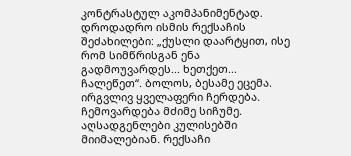კონტრასტულ აკომპანიმენტად. დროდადრო ისმის რექსაჩის შეძახილები: „ქუსლი დაარტყით, ისე რომ სიმწრისგან ენა გადმოუვარდეს... ხეთქეთ... ჩალეწეთ“. ბოლოს, ბესამე ეცემა. ირგვლივ ყველაფერი ჩერდება. ჩემოვარდება მძიმე სიჩუმე. აღსადგენლები კულისებში მიიმალებიან. რექსაჩი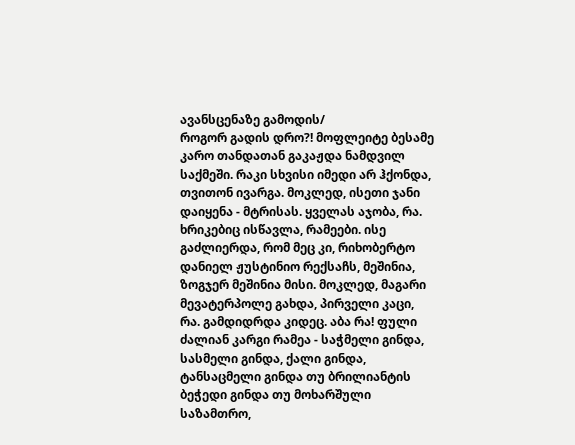ავანსცენაზე გამოდის/
როგორ გადის დრო?! მოფლეიტე ბესამე კარო თანდათან გაკაჟდა ნამდვილ საქმეში. რაკი სხვისი იმედი არ ჰქონდა, თვითონ ივარგა. მოკლედ, ისეთი ჯანი დაიყენა - მტრისას. ყველას აჯობა, რა. ხრიკებიც ისწავლა, რამეები. ისე გაძლიერდა, რომ მეც კი, რიხობერტო დანიელ ჟუსტინიო რექსაჩს, მეშინია, ზოგჯერ მეშინია მისი. მოკლედ, მაგარი მევატერპოლე გახდა, პირველი კაცი, რა. გამდიდრდა კიდეც. აბა რა! ფული ძალიან კარგი რამეა - საჭმელი გინდა, სასმელი გინდა, ქალი გინდა, ტანსაცმელი გინდა თუ ბრილიანტის ბეჭედი გინდა თუ მოხარშული საზამთრო,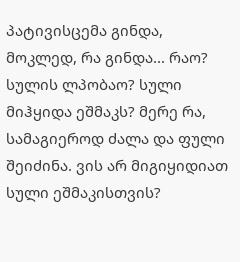პატივისცემა გინდა, მოკლედ, რა გინდა... რაო? სულის ლპობაო? სული მიჰყიდა ეშმაკს? მერე რა, სამაგიეროდ ძალა და ფული შეიძინა. ვის არ მიგიყიდიათ სული ეშმაკისთვის?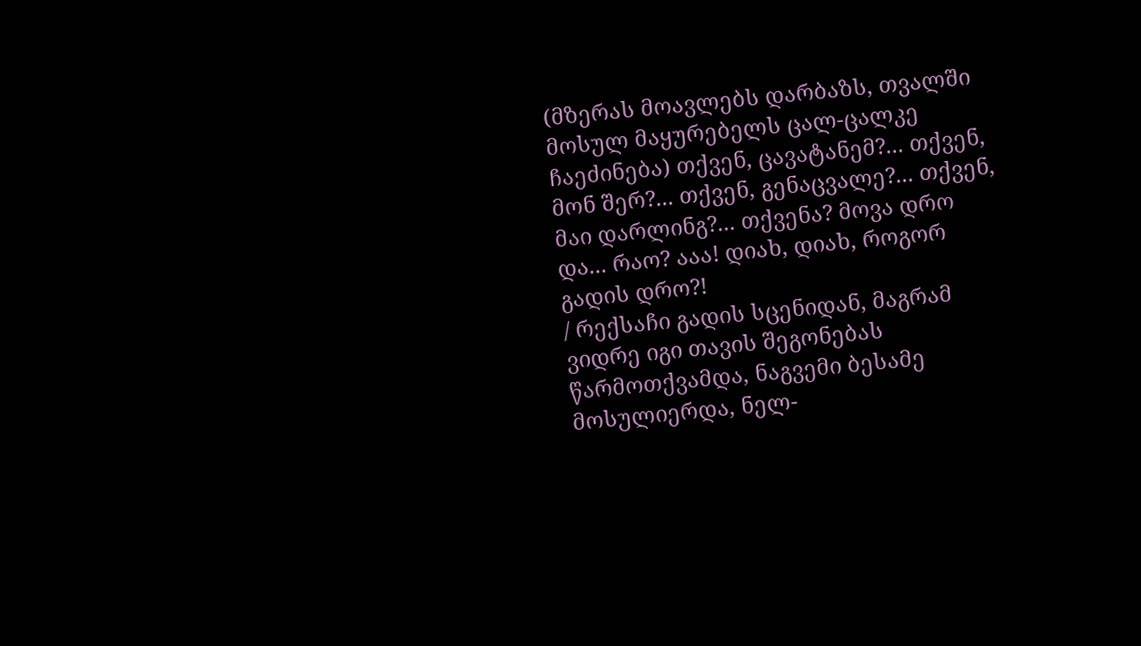(მზერას მოავლებს დარბაზს, თვალში მოსულ მაყურებელს ცალ-ცალკე ჩაეძინება) თქვენ, ცავატანემ?... თქვენ, მონ შერ?... თქვენ, გენაცვალე?... თქვენ, მაი დარლინგ?... თქვენა? მოვა დრო და... რაო? ააა! დიახ, დიახ, როგორ გადის დრო?!
/ რექსაჩი გადის სცენიდან, მაგრამ ვიდრე იგი თავის შეგონებას წარმოთქვამდა, ნაგვემი ბესამე მოსულიერდა, ნელ-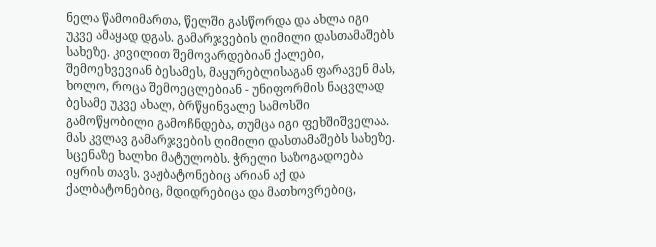ნელა წამოიმართა, წელში გასწორდა და ახლა იგი უკვე ამაყად დგას. გამარჯვების ღიმილი დასთამაშებს სახეზე. კივილით შემოვარდებიან ქალები, შემოეხვევიან ბესამეს, მაყურებლისაგან ფარავენ მას, ხოლო, როცა შემოეცლებიან - უნიფორმის ნაცვლად ბესამე უკვე ახალ, ბრწყინვალე სამოსში გამოწყობილი გამოჩნდება, თუმცა იგი ფეხშიშველაა. მას კვლავ გამარჯვების ღიმილი დასთამაშებს სახეზე. სცენაზე ხალხი მატულობს. ჭრელი საზოგადოება იყრის თავს. ვაჟბატონებიც არიან აქ და ქალბატონებიც, მდიდრებიცა და მათხოვრებიც,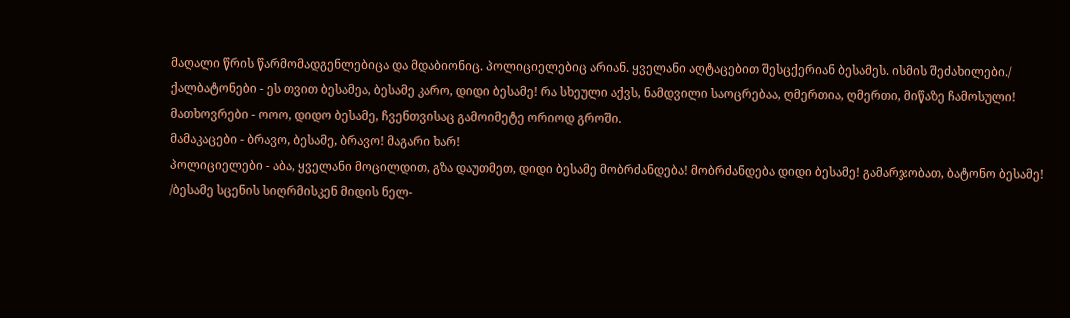მაღალი წრის წარმომადგენლებიცა და მდაბიონიც. პოლიციელებიც არიან. ყველანი აღტაცებით შესცქერიან ბესამეს. ისმის შეძახილები./
ქალბატონები - ეს თვით ბესამეა, ბესამე კარო, დიდი ბესამე! რა სხეული აქვს, ნამდვილი საოცრებაა, ღმერთია, ღმერთი, მიწაზე ჩამოსული!
მათხოვრები - ოოო, დიდო ბესამე, ჩვენთვისაც გამოიმეტე ორიოდ გროში.
მამაკაცები - ბრავო, ბესამე, ბრავო! მაგარი ხარ!
პოლიციელები - აბა, ყველანი მოცილდით, გზა დაუთმეთ, დიდი ბესამე მობრძანდება! მობრძანდება დიდი ბესამე! გამარჯობათ, ბატონო ბესამე!
/ბესამე სცენის სიღრმისკენ მიდის ნელ-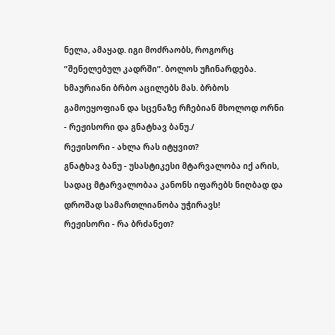ნელა, ამაყად. იგი მოძრაობს, როგორც ”შენელებულ კადრში”. ბოლოს უჩინარდება. ხმაურიანი ბრბო აცილებს მას. ბრბოს გამოეყოფიან და სცენაზე რჩებიან მხოლოდ ორნი - რეჟისორი და გნატხავ ბანუ./
რეჟისორი - ახლა რას იტყვით?
გნატხავ ბანუ - უსასტიკესი მტარვალობა იქ არის, სადაც მტარვალობაა კანონს იფარებს ნიღბად და დროშად სამართლიანობა უჭირავს!
რეჟისორი - რა ბრძანეთ?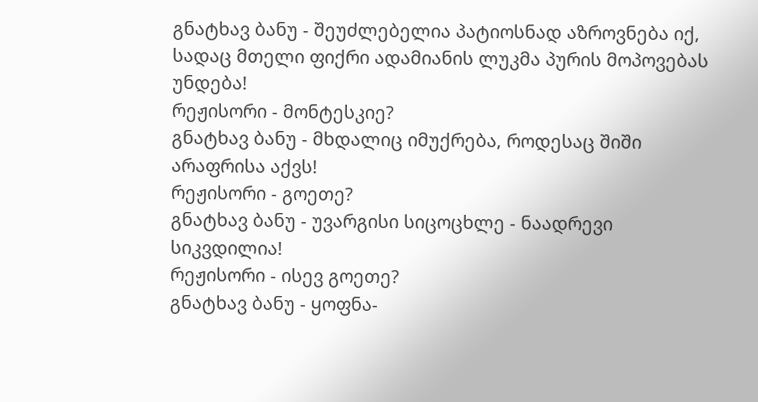გნატხავ ბანუ - შეუძლებელია პატიოსნად აზროვნება იქ, სადაც მთელი ფიქრი ადამიანის ლუკმა პურის მოპოვებას უნდება!
რეჟისორი - მონტესკიე?
გნატხავ ბანუ - მხდალიც იმუქრება, როდესაც შიში არაფრისა აქვს!
რეჟისორი - გოეთე?
გნატხავ ბანუ - უვარგისი სიცოცხლე - ნაადრევი სიკვდილია!
რეჟისორი - ისევ გოეთე?
გნატხავ ბანუ - ყოფნა-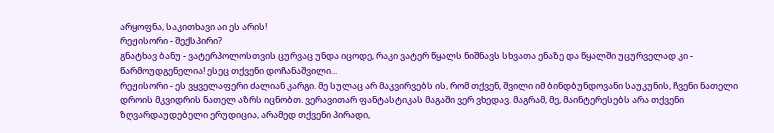არყოფნა, საკითხავი აი ეს არის!
რეჟისორი - შექსპირი?
გნატხავ ბანუ - ვატერპოლოსთვის ცურვაც უნდა იცოდე, რაკი ვატერ წყალს ნიშნავს სხვათა ენაზე და წყალში უცურველად კი - წარმოუდგენელია! ესეც თქვენი დოჩანაშვილი...
რეჟისორი - ეს ვყველაფერი ძალიან კარგი. მე სულაც არ მაკვირვებს ის, რომ თქვენ, შვილი იმ ბინდბუნდოვანი საუკუნის, ჩვენი ნათელი დროის მკვიდრის ნათელ აზრს იცნობთ. ვერავითარ ფანტასტიკას მაგაში ვერ ვხედავ. მაგრამ, მე, მაინტერესებს არა თქვენი ზღვარდაუდებელი ერუდიცია, არამედ თქვენი პირადი,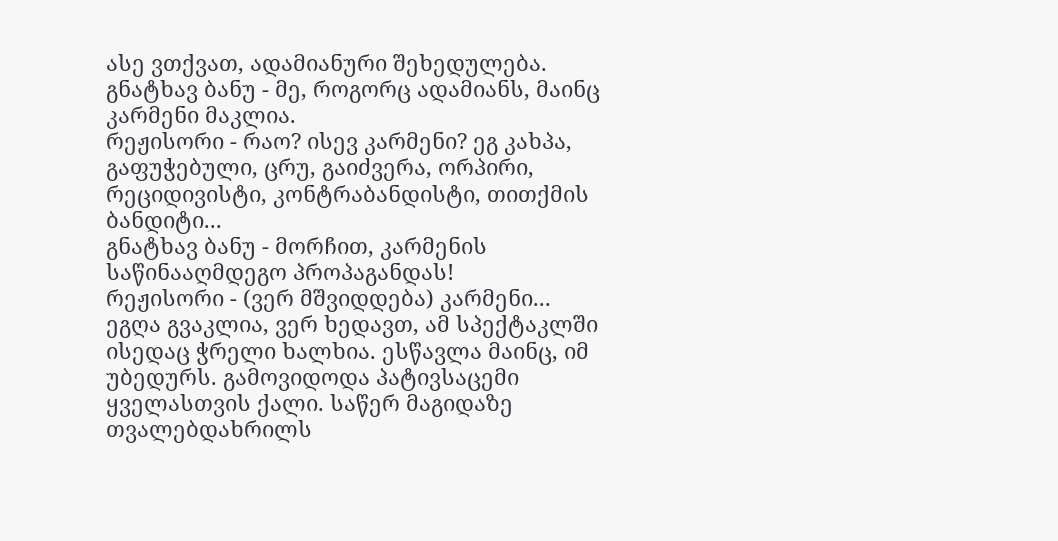ასე ვთქვათ, ადამიანური შეხედულება.
გნატხავ ბანუ - მე, როგორც ადამიანს, მაინც კარმენი მაკლია.
რეჟისორი - რაო? ისევ კარმენი? ეგ კახპა, გაფუჭებული, ცრუ, გაიძვერა, ორპირი, რეციდივისტი, კონტრაბანდისტი, თითქმის ბანდიტი...
გნატხავ ბანუ - მორჩით, კარმენის საწინააღმდეგო პროპაგანდას!
რეჟისორი - (ვერ მშვიდდება) კარმენი... ეგღა გვაკლია, ვერ ხედავთ, ამ სპექტაკლში ისედაც ჭრელი ხალხია. ესწავლა მაინც, იმ უბედურს. გამოვიდოდა პატივსაცემი ყველასთვის ქალი. საწერ მაგიდაზე თვალებდახრილს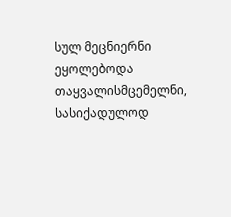სულ მეცნიერნი ეყოლებოდა თაყვალისმცემელნი, სასიქადულოდ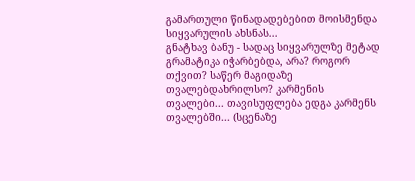გამართული წინადადებებით მოისმენდა სიყვარულის ახსნას...
გნატხავ ბანუ - სადაც სიყვარულზე მეტად გრამატიკა იჭარბებდა, არა? როგორ თქვით? საწერ მაგიდაზე თვალებდახრილსო? კარმენის თვალები... თავისუფლება ედგა კარმენს თვალებში... (სცენაზე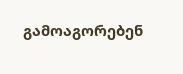გამოაგორებენ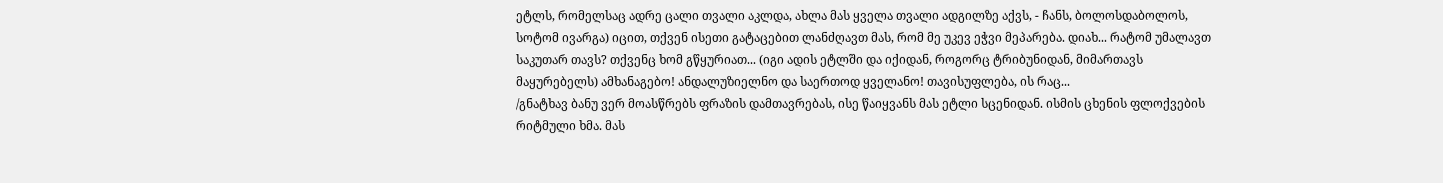ეტლს, რომელსაც ადრე ცალი თვალი აკლდა, ახლა მას ყველა თვალი ადგილზე აქვს, - ჩანს, ბოლოსდაბოლოს, სოტომ ივარგა) იცით, თქვენ ისეთი გატაცებით ლანძღავთ მას, რომ მე უკევ ეჭვი მეპარება. დიახ... რატომ უმალავთ საკუთარ თავს? თქვენც ხომ გწყურიათ... (იგი ადის ეტლში და იქიდან, როგორც ტრიბუნიდან, მიმართავს მაყურებელს) ამხანაგებო! ანდალუზიელნო და საერთოდ ყველანო! თავისუფლება, ის რაც...
/გნატხავ ბანუ ვერ მოასწრებს ფრაზის დამთავრებას, ისე წაიყვანს მას ეტლი სცენიდან. ისმის ცხენის ფლოქვების რიტმული ხმა. მას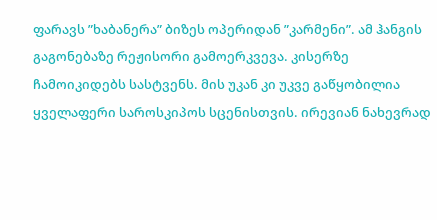ფარავს ”ხაბანერა” ბიზეს ოპერიდან ”კარმენი”. ამ ჰანგის გაგონებაზე რეჟისორი გამოერკვევა. კისერზე ჩამოიკიდებს სასტვენს. მის უკან კი უკვე გაწყობილია ყველაფერი საროსკიპოს სცენისთვის. ირევიან ნახევრად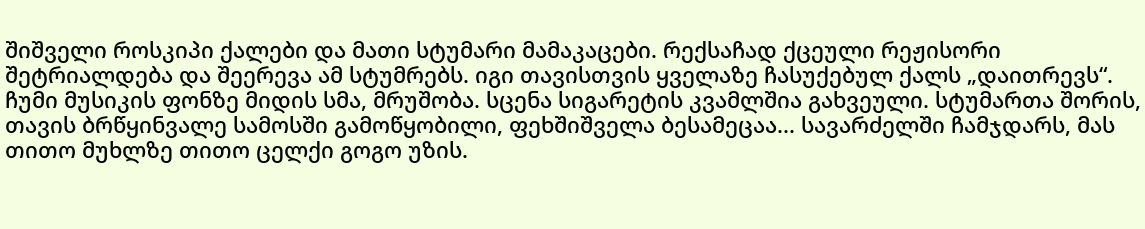შიშველი როსკიპი ქალები და მათი სტუმარი მამაკაცები. რექსაჩად ქცეული რეჟისორი შეტრიალდება და შეერევა ამ სტუმრებს. იგი თავისთვის ყველაზე ჩასუქებულ ქალს „დაითრევს“. ჩუმი მუსიკის ფონზე მიდის სმა, მრუშობა. სცენა სიგარეტის კვამლშია გახვეული. სტუმართა შორის, თავის ბრწყინვალე სამოსში გამოწყობილი, ფეხშიშველა ბესამეცაა... სავარძელში ჩამჯდარს, მას თითო მუხლზე თითო ცელქი გოგო უზის.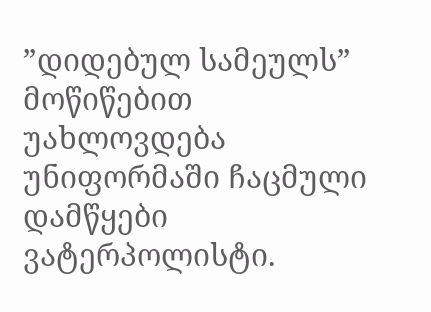”დიდებულ სამეულს” მოწიწებით უახლოვდება უნიფორმაში ჩაცმული დამწყები ვატერპოლისტი.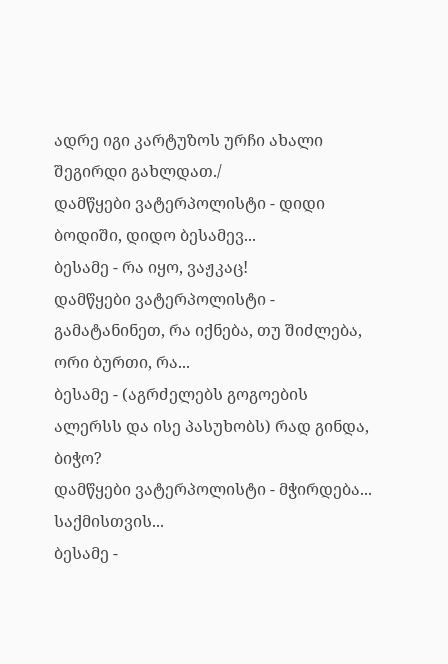ადრე იგი კარტუზოს ურჩი ახალი შეგირდი გახლდათ./
დამწყები ვატერპოლისტი - დიდი ბოდიში, დიდო ბესამევ...
ბესამე - რა იყო, ვაჟკაც!
დამწყები ვატერპოლისტი - გამატანინეთ, რა იქნება, თუ შიძლება, ორი ბურთი, რა...
ბესამე - (აგრძელებს გოგოების ალერსს და ისე პასუხობს) რად გინდა, ბიჭო?
დამწყები ვატერპოლისტი - მჭირდება... საქმისთვის...
ბესამე -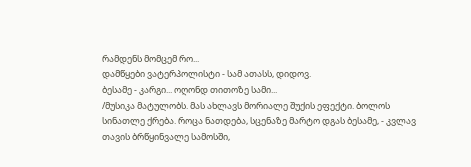რამდენს მომცემ რო...
დამწყები ვატერპოლისტი - სამ ათასს, დიდოვ.
ბესამე - კარგი... ოღონდ თითოზე სამი...
/მუსიკა მატულობს. მას ახლავს მორიალე შუქის ეფექტი. ბოლოს სინათლე ქრება. როცა ნათდება, სცენაზე მარტო დგას ბესამე, - კვლავ თავის ბრწყინვალე სამოსში,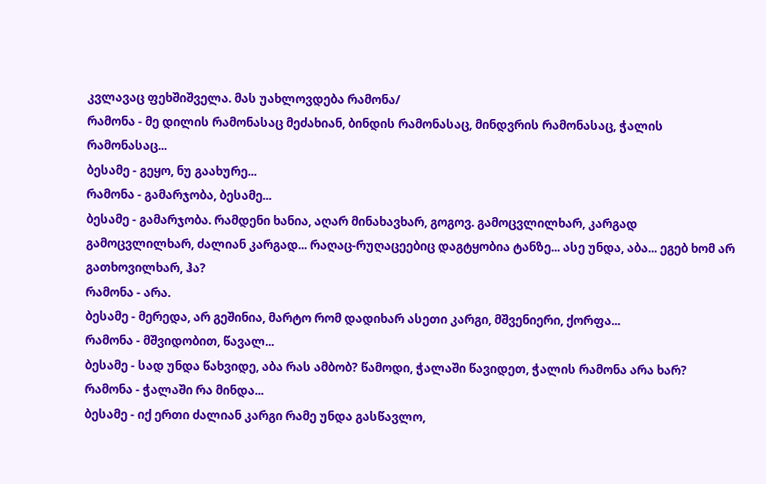კვლავაც ფეხშიშველა. მას უახლოვდება რამონა/
რამონა - მე დილის რამონასაც მეძახიან, ბინდის რამონასაც, მინდვრის რამონასაც, ჭალის რამონასაც...
ბესამე - გეყო, ნუ გაახურე...
რამონა - გამარჯობა, ბესამე...
ბესამე - გამარჯობა. რამდენი ხანია, აღარ მინახავხარ, გოგოვ. გამოცვლილხარ, კარგად გამოცვლილხარ, ძალიან კარგად... რაღაც-რუღაცეებიც დაგტყობია ტანზე... ასე უნდა, აბა... ეგებ ხომ არ გათხოვილხარ, ჰა?
რამონა - არა.
ბესამე - მერედა, არ გეშინია, მარტო რომ დადიხარ ასეთი კარგი, მშვენიერი, ქორფა...
რამონა - მშვიდობით, წავალ...
ბესამე - სად უნდა წახვიდე, აბა რას ამბობ? წამოდი, ჭალაში წავიდეთ, ჭალის რამონა არა ხარ?
რამონა - ჭალაში რა მინდა...
ბესამე - იქ ერთი ძალიან კარგი რამე უნდა გასწავლო,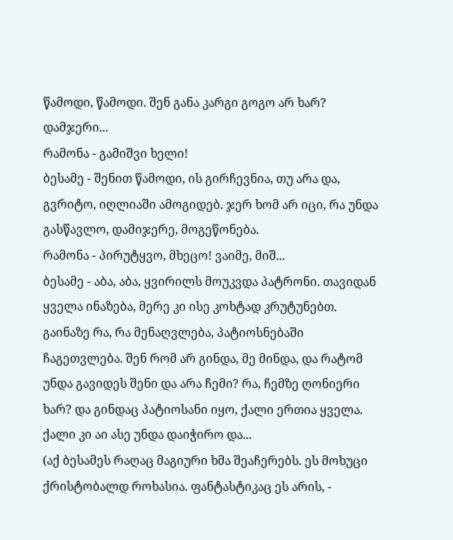წამოდი, წამოდი. შენ განა კარგი გოგო არ ხარ? დამჯერი...
რამონა - გამიშვი ხელი!
ბესამე - შენით წამოდი, ის გირჩევნია, თუ არა და, გვრიტო, იღლიაში ამოგიდებ. ჯერ ხომ არ იცი, რა უნდა გასწავლო, დამიჯერე, მოგეწონება.
რამონა - პირუტყვო, მხეცო! ვაიმე, მიშ...
ბესამე - აბა, აბა, ყვირილს მოუკვდა პატრონი. თავიდან ყველა ინაზება, მერე კი ისე კოხტად კრუტუნებთ. გაინაზე რა, რა მენაღვლება, პატიოსნებაში ჩაგეთვლება. შენ რომ არ გინდა, მე მინდა, და რატომ უნდა გავიდეს შენი და არა ჩემი? რა, ჩემზე ღონიერი ხარ? და გინდაც პატიოსანი იყო, ქალი ერთია ყველა. ქალი კი აი ასე უნდა დაიჭირო და...
(აქ ბესამეს რაღაც მაგიური ხმა შეაჩერებს. ეს მოხუცი ქრისტობალდ როხასია. ფანტასტიკაც ეს არის, -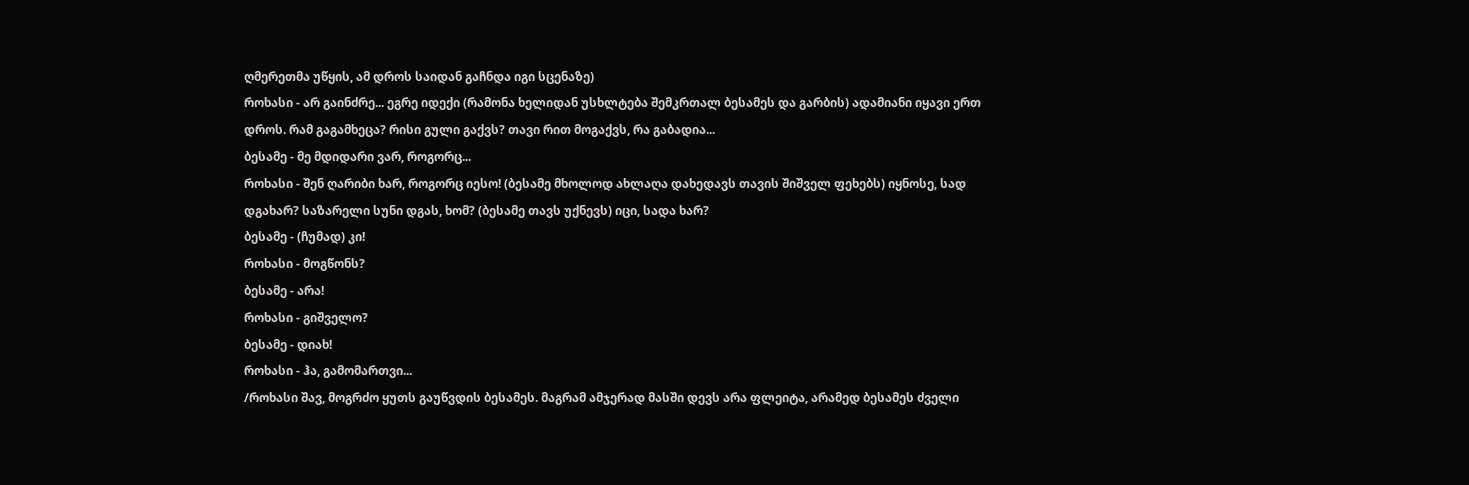ღმერეთმა უწყის, ამ დროს საიდან გაჩნდა იგი სცენაზე)
როხასი - არ გაინძრე... ეგრე იდექი (რამონა ხელიდან უსხლტება შემკრთალ ბესამეს და გარბის) ადამიანი იყავი ერთ დროს. რამ გაგამხეცა? რისი გული გაქვს? თავი რით მოგაქვს, რა გაბადია...
ბესამე - მე მდიდარი ვარ, როგორც...
როხასი - შენ ღარიბი ხარ, როგორც იესო! (ბესამე მხოლოდ ახლაღა დახედავს თავის შიშველ ფეხებს) იყნოსე, სად დგახარ? საზარელი სუნი დგას, ხომ? (ბესამე თავს უქნევს) იცი, სადა ხარ?
ბესამე - (ჩუმად) კი!
როხასი - მოგწონს?
ბესამე - არა!
როხასი - გიშველო?
ბესამე - დიახ!
როხასი - ჰა, გამომართვი...
/როხასი შავ, მოგრძო ყუთს გაუწვდის ბესამეს. მაგრამ ამჯერად მასში დევს არა ფლეიტა, არამედ ბესამეს ძველი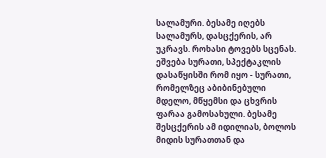სალამური. ბესამე იღებს სალამურს, დასცქერის, არ უკრავს. როხასი ტოვებს სცენას. ეშვება სურათი, სპექტაკლის დასაწყისში რომ იყო - სურათი, რომელზეც აბიბინებული მდელო, მწყემსი და ცხვრის ფარაა გამოსახული. ბესამე შესცქერის ამ იდილიას, ბოლოს მიდის სურათთან და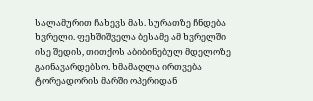სალამურით ჩახევს მას. სურათზე ჩნდება ხვრელი. ფეხშიშველა ბესამე ამ ხვრელში ისე შედის, თითქოს აბიბინებულ მდელოზე გაინავარდებსო. ხმამაღლა ირთვება ტორეადორის მარში ოპერიდან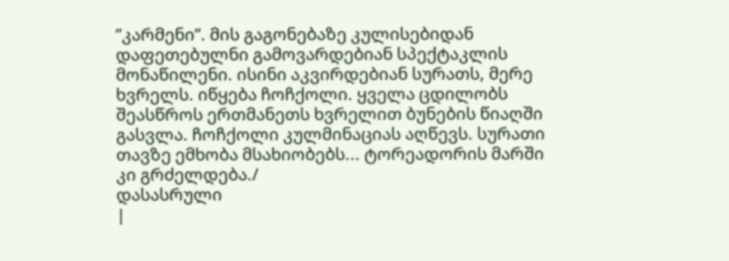”კარმენი”. მის გაგონებაზე კულისებიდან დაფეთებულნი გამოვარდებიან სპექტაკლის მონაწილენი. ისინი აკვირდებიან სურათს, მერე ხვრელს. იწყება ჩოჩქოლი. ყველა ცდილობს შეასწროს ერთმანეთს ხვრელით ბუნების წიაღში გასვლა. ჩოჩქოლი კულმინაციას აღწევს. სურათი თავზე ემხობა მსახიობებს... ტორეადორის მარში კი გრძელდება./
დასასრული
|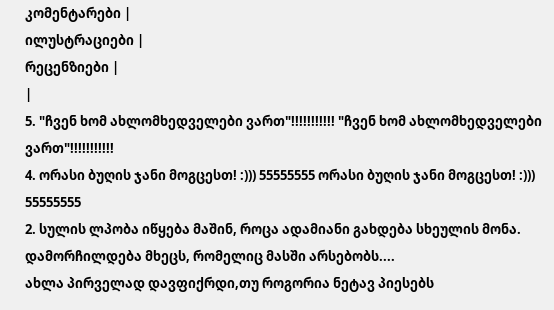კომენტარები |
ილუსტრაციები |
რეცენზიები |
|
5. "ჩვენ ხომ ახლომხედველები ვართ"!!!!!!!!!!! "ჩვენ ხომ ახლომხედველები ვართ"!!!!!!!!!!!
4. ორასი ბუღის ჯანი მოგცესთ! :))) 55555555 ორასი ბუღის ჯანი მოგცესთ! :))) 55555555
2. სულის ლპობა იწყება მაშინ, როცა ადამიანი გახდება სხეულის მონა. დამორჩილდება მხეცს, რომელიც მასში არსებობს....
ახლა პირველად დავფიქრდი,თუ როგორია ნეტავ პიესებს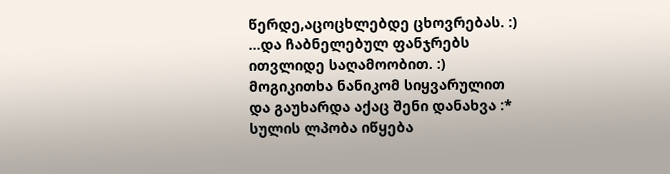წერდე,აცოცხლებდე ცხოვრებას. :) ...და ჩაბნელებულ ფანჯრებს ითვლიდე საღამოობით. :) მოგიკითხა ნანიკომ სიყვარულით და გაუხარდა აქაც შენი დანახვა :* სულის ლპობა იწყება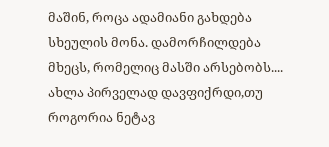მაშინ, როცა ადამიანი გახდება სხეულის მონა. დამორჩილდება მხეცს, რომელიც მასში არსებობს....
ახლა პირველად დავფიქრდი,თუ როგორია ნეტავ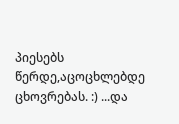პიესებს წერდე,აცოცხლებდე ცხოვრებას. :) ...და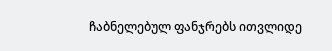ჩაბნელებულ ფანჯრებს ითვლიდე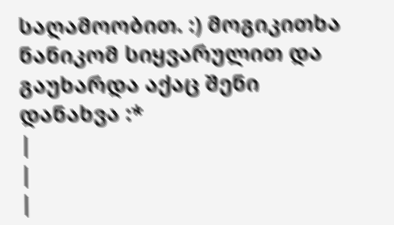საღამოობით. :) მოგიკითხა ნანიკომ სიყვარულით და გაუხარდა აქაც შენი დანახვა :*
|
|
|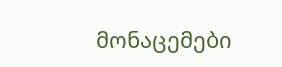მონაცემები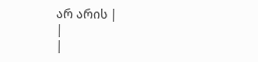არ არის |
|
|